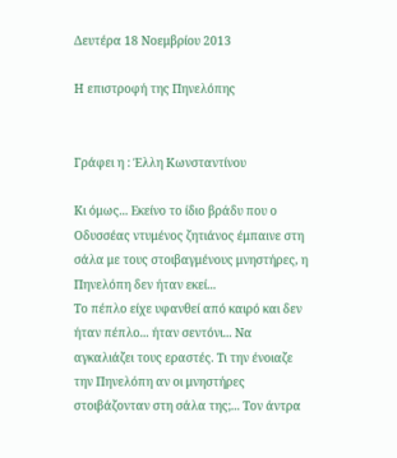Δευτέρα 18 Νοεμβρίου 2013

Η επιστροφή της Πηνελόπης


Γράφει η : Έλλη Κωνσταντίνου

Κι όμως... Εκείνο το ίδιο βράδυ που ο Οδυσσέας ντυμένος ζητιάνος έμπαινε στη σάλα με τους στοιβαγμένους μνηστήρες, η Πηνελόπη δεν ήταν εκεί...
Το πέπλο είχε υφανθεί από καιρό και δεν ήταν πέπλο... ήταν σεντόνι... Να αγκαλιάζει τους εραστές. Τι την ένοιαζε την Πηνελόπη αν οι μνηστήρες στοιβάζονταν στη σάλα της;... Τον άντρα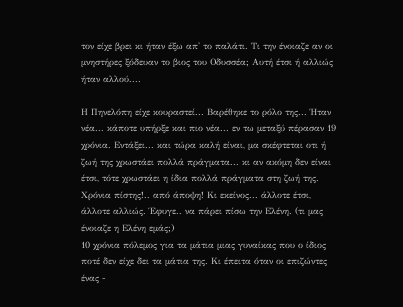τον είχε βρει κι ήταν έξω απ' το παλάτι. Τι την ένοιαζε αν οι μνηστήρες ξόδευαν το βιος του Οδυσσέα; Αυτή έτσι ή αλλιώς ήταν αλλού....

Η Πηνελόπη είχε κουραστεί... Βαρέθηκε το ρόλο της... Ήταν νέα... κάποτε υπήρξε και πιο νέα... εν τω μεταξύ πέρασαν 19 χρόνια. Εντάξει... και τώρα καλή είναι, μα σκέφτεται οτι ή ζωή της χρωστάει πολλά πράγματα... κι αν ακόμη δεν είναι έτσι, τότε χρωστάει η ίδια πολλά πράγματα στη ζωή της. Χρόνια πίστης!.. από άποψη! Κι εκείνος... άλλοτε έτσι, άλλοτε αλλιώς. Έφυγε.. να πάρει πίσω την Ελένη. (τι μας ένοιαζε η Ελένη εμάς;)
10 χρόνια πόλεμος για τα μάτια μιας γυναίκας που ο ίδιος ποτέ δεν είχε δει τα μάτια της. Κι έπειτα όταν οι επιζώντες ένας -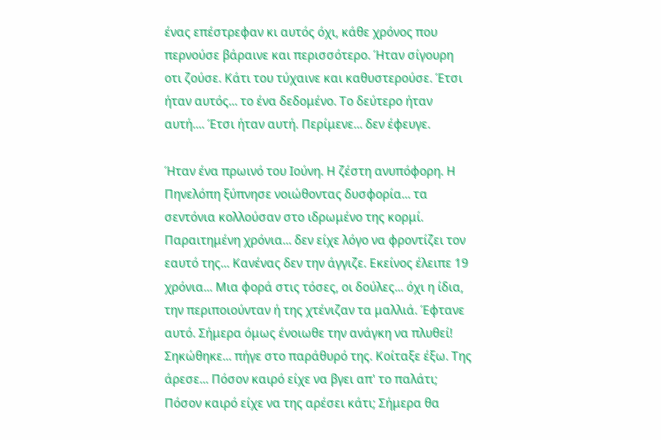ένας επέστρεφαν κι αυτός όχι, κάθε χρόνος που περνούσε βάραινε και περισσότερο. Ήταν σίγουρη οτι ζούσε. Κάτι του τύχαινε και καθυστερούσε. Έτσι ήταν αυτός... το ένα δεδομένο. Το δεύτερο ήταν αυτή.... Έτσι ήταν αυτή. Περίμενε... δεν έφευγε.

Ήταν ένα πρωινό του Ιούνη. Η ζέστη ανυπόφορη. Η Πηνελόπη ξύπνησε νοιώθοντας δυσφορία... τα σεντόνια κολλούσαν στο ιδρωμένο της κορμί. Παραιτημένη χρόνια... δεν είχε λόγο να φροντίζει τον εαυτό της... Κανένας δεν την άγγιζε. Εκείνος έλειπε 19 χρόνια... Μια φορά στις τόσες, οι δούλες... όχι η ίδια, την περιποιούνταν ή της χτένιζαν τα μαλλιά. Έφτανε αυτό. Σήμερα όμως ένοιωθε την ανάγκη να πλυθεί! Σηκώθηκε... πήγε στο παράθυρό της. Κοίταξε έξω. Της άρεσε... Πόσον καιρό είχε να βγει απ' το παλάτι; Πόσον καιρό είχε να της αρέσει κάτι; Σήμερα θα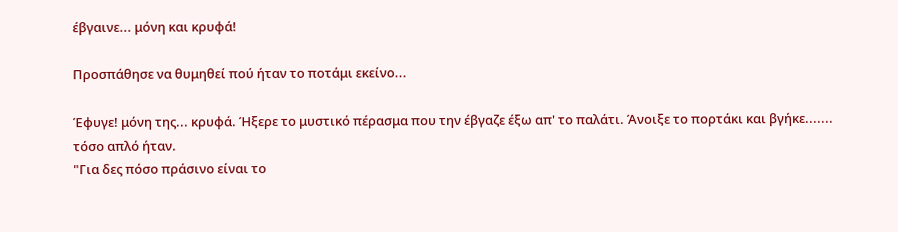έβγαινε... μόνη και κρυφά!

Προσπάθησε να θυμηθεί πού ήταν το ποτάμι εκείνο...

Έφυγε! μόνη της... κρυφά. Ήξερε το μυστικό πέρασμα που την έβγαζε έξω απ' το παλάτι. Άνοιξε το πορτάκι και βγήκε....... τόσο απλό ήταν.
"Για δες πόσο πράσινο είναι το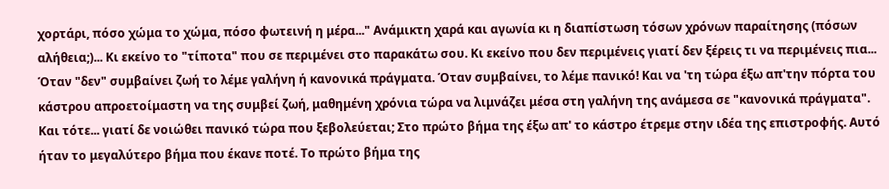χορτάρι, πόσο χώμα το χώμα, πόσο φωτεινή η μέρα..." Ανάμικτη χαρά και αγωνία κι η διαπίστωση τόσων χρόνων παραίτησης (πόσων αλήθεια;)... Κι εκείνο το "τίποτα" που σε περιμένει στο παρακάτω σου. Κι εκείνο που δεν περιμένεις γιατί δεν ξέρεις τι να περιμένεις πια... Όταν "δεν" συμβαίνει ζωή το λέμε γαλήνη ή κανονικά πράγματα. Όταν συμβαίνει, το λέμε πανικό! Και να 'τη τώρα έξω απ'την πόρτα του κάστρου απροετοίμαστη να της συμβεί ζωή, μαθημένη χρόνια τώρα να λιμνάζει μέσα στη γαλήνη της ανάμεσα σε "κανονικά πράγματα".
Και τότε... γιατί δε νοιώθει πανικό τώρα που ξεβολεύεται; Στο πρώτο βήμα της έξω απ' το κάστρο έτρεμε στην ιδέα της επιστροφής. Αυτό ήταν το μεγαλύτερο βήμα που έκανε ποτέ. Το πρώτο βήμα της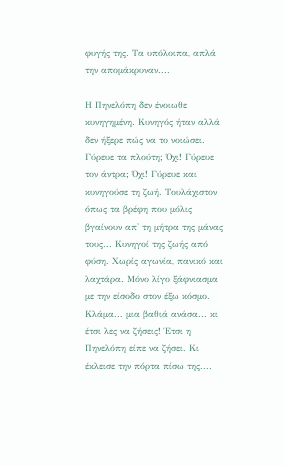φυγής της. Τα υπόλοιπα, απλά την απομάκρυναν....

Η Πηνελόπη δεν ένοιωθε κυνηγημένη. Κυνηγός ήταν αλλά δεν ήξερε πώς να το νοιώσει. Γύρευε τα πλούτη; Όχι! Γύρευε τον άντρα; Όχι! Γύρευε και κυνηγούσε τη ζωή. Τουλάχιστον όπως τα βρέφη που μόλις βγαίνουν απ' τη μήτρα της μάνας τους... Κυνηγοί της ζωής από φύση. Χωρίς αγωνία, πανικό και λαχτάρα. Μόνο λίγο ξάφνιασμα με την είσοδο στον έξω κόσμο. Κλάμα... μια βαθιά ανάσα... κι έτσι λες να ζήσεις! Έτσι η Πηνελόπη είπε να ζήσει. Κι έκλεισε την πόρτα πίσω της....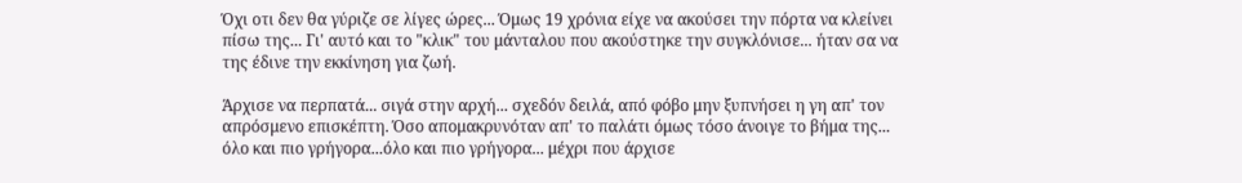Όχι οτι δεν θα γύριζε σε λίγες ώρες... Όμως 19 χρόνια είχε να ακούσει την πόρτα να κλείνει πίσω της... Γι' αυτό και το "κλικ" του μάνταλου που ακούστηκε την συγκλόνισε... ήταν σα να της έδινε την εκκίνηση για ζωή.

Άρχισε να περπατά... σιγά στην αρχή... σχεδόν δειλά, από φόβο μην ξυπνήσει η γη απ' τον απρόσμενο επισκέπτη. Όσο απομακρυνόταν απ' το παλάτι όμως τόσο άνοιγε το βήμα της... όλο και πιο γρήγορα...όλο και πιο γρήγορα... μέχρι που άρχισε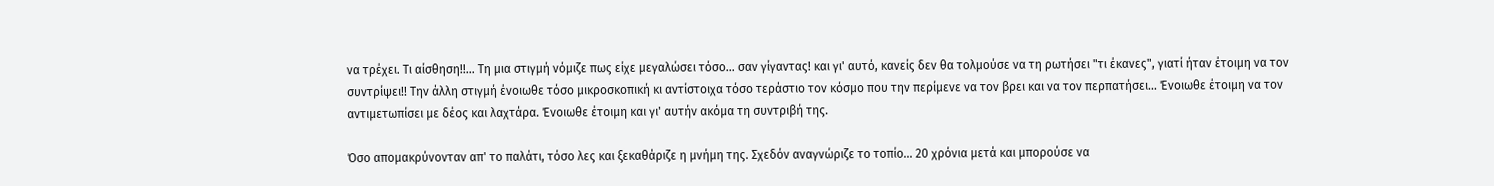να τρέχει. Τι αίσθηση!!... Τη μια στιγμή νόμιζε πως είχε μεγαλώσει τόσο... σαν γίγαντας! και γι' αυτό, κανείς δεν θα τολμούσε να τη ρωτήσει "τι έκανες", γιατί ήταν έτοιμη να τον συντρίψει!! Την άλλη στιγμή ένοιωθε τόσο μικροσκοπική κι αντίστοιχα τόσο τεράστιο τον κόσμο που την περίμενε να τον βρει και να τον περπατήσει... Ένοιωθε έτοιμη να τον αντιμετωπίσει με δέος και λαχτάρα. Ένοιωθε έτοιμη και γι' αυτήν ακόμα τη συντριβή της.

Όσο απομακρύνονταν απ' το παλάτι, τόσο λες και ξεκαθάριζε η μνήμη της. Σχεδόν αναγνώριζε το τοπίο... 20 χρόνια μετά και μπορούσε να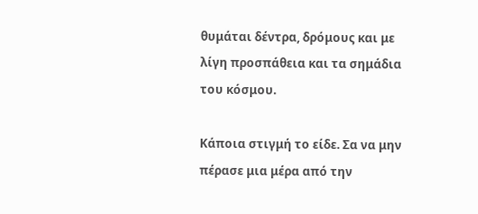θυμάται δέντρα, δρόμους και με λίγη προσπάθεια και τα σημάδια του κόσμου.

Κάποια στιγμή το είδε. Σα να μην πέρασε μια μέρα από την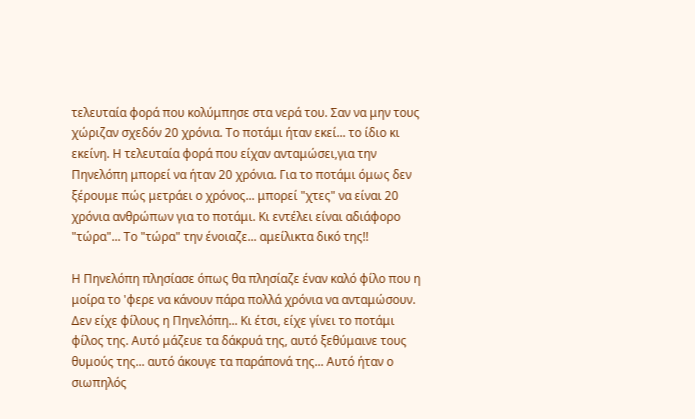τελευταία φορά που κολύμπησε στα νερά του. Σαν να μην τους χώριζαν σχεδόν 20 χρόνια. Το ποτάμι ήταν εκεί... το ίδιο κι εκείνη. Η τελευταία φορά που είχαν ανταμώσει,για την Πηνελόπη μπορεί να ήταν 20 χρόνια. Για το ποτάμι όμως δεν ξέρουμε πώς μετράει ο χρόνος... μπορεί "χτες" να είναι 20 χρόνια ανθρώπων για το ποτάμι. Κι εντέλει είναι αδιάφορο "τώρα"... Το "τώρα" την ένοιαζε... αμείλικτα δικό της!!

Η Πηνελόπη πλησίασε όπως θα πλησίαζε έναν καλό φίλο που η μοίρα το 'φερε να κάνουν πάρα πολλά χρόνια να ανταμώσουν. Δεν είχε φίλους η Πηνελόπη... Κι έτσι, είχε γίνει το ποτάμι φίλος της. Αυτό μάζευε τα δάκρυά της, αυτό ξεθύμαινε τους θυμούς της... αυτό άκουγε τα παράπονά της... Αυτό ήταν ο σιωπηλός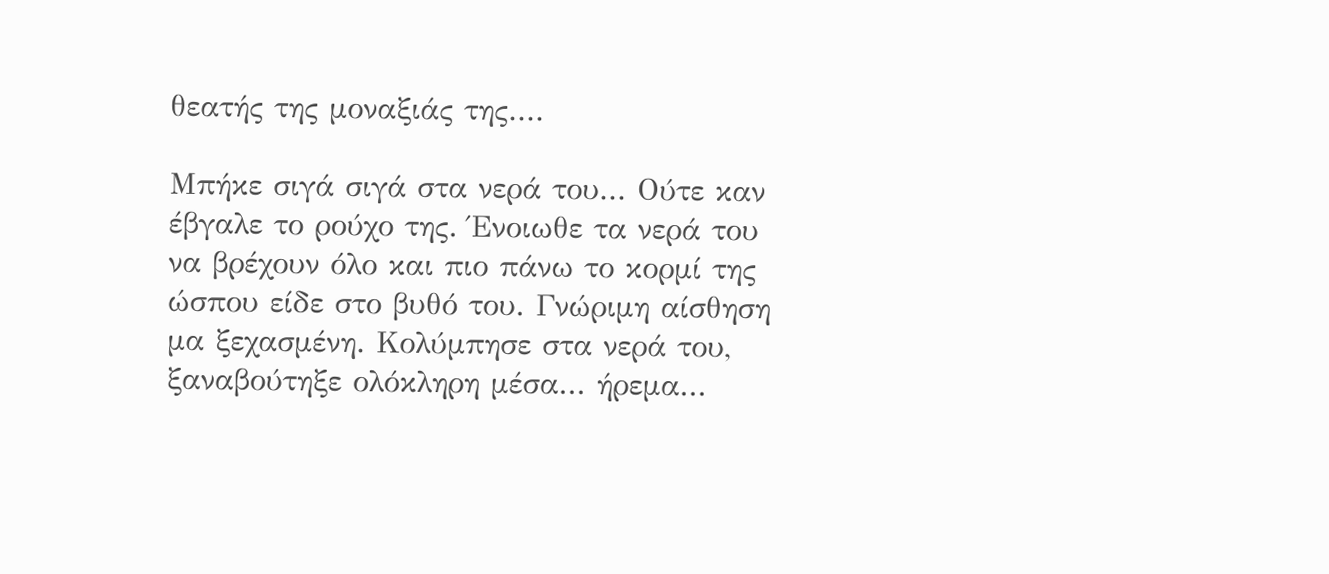θεατής της μοναξιάς της....

Μπήκε σιγά σιγά στα νερά του... Ούτε καν έβγαλε το ρούχο της. Ένοιωθε τα νερά του να βρέχουν όλο και πιο πάνω το κορμί της ώσπου είδε στο βυθό του. Γνώριμη αίσθηση μα ξεχασμένη. Κολύμπησε στα νερά του, ξαναβούτηξε ολόκληρη μέσα... ήρεμα...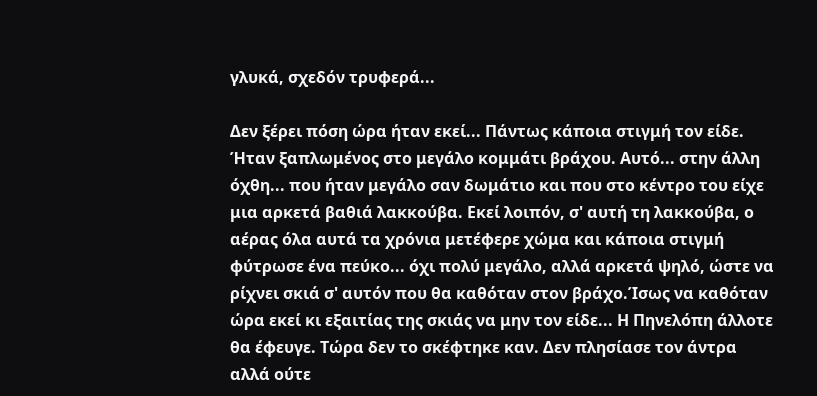γλυκά, σχεδόν τρυφερά...

Δεν ξέρει πόση ώρα ήταν εκεί... Πάντως κάποια στιγμή τον είδε. Ήταν ξαπλωμένος στο μεγάλο κομμάτι βράχου. Αυτό... στην άλλη όχθη... που ήταν μεγάλο σαν δωμάτιο και που στο κέντρο του είχε μια αρκετά βαθιά λακκούβα. Εκεί λοιπόν, σ' αυτή τη λακκούβα, ο αέρας όλα αυτά τα χρόνια μετέφερε χώμα και κάποια στιγμή φύτρωσε ένα πεύκο... όχι πολύ μεγάλο, αλλά αρκετά ψηλό, ώστε να ρίχνει σκιά σ' αυτόν που θα καθόταν στον βράχο.Ίσως να καθόταν ώρα εκεί κι εξαιτίας της σκιάς να μην τον είδε... Η Πηνελόπη άλλοτε θα έφευγε. Τώρα δεν το σκέφτηκε καν. Δεν πλησίασε τον άντρα αλλά ούτε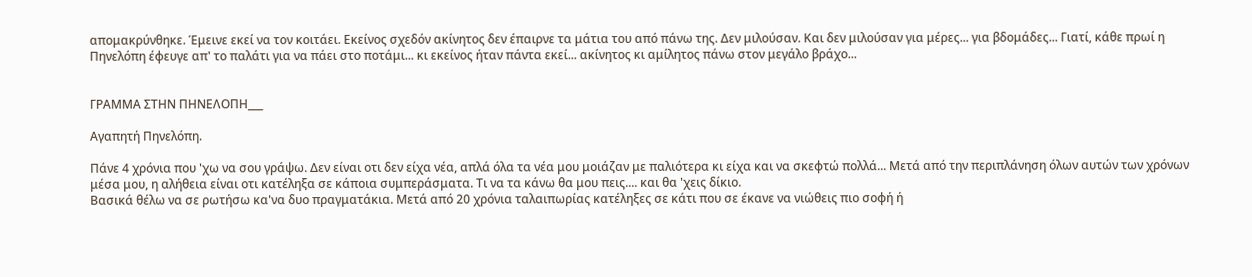απομακρύνθηκε. Έμεινε εκεί να τον κοιτάει. Εκείνος σχεδόν ακίνητος δεν έπαιρνε τα μάτια του από πάνω της. Δεν μιλούσαν. Και δεν μιλούσαν για μέρες... για βδομάδες... Γιατί, κάθε πρωί η Πηνελόπη έφευγε απ' το παλάτι για να πάει στο ποτάμι... κι εκείνος ήταν πάντα εκεί... ακίνητος κι αμίλητος πάνω στον μεγάλο βράχο...


ΓΡΑΜΜΑ ΣΤΗΝ ΠΗΝΕΛΟΠΗ___

Αγαπητή Πηνελόπη.

Πάνε 4 χρόνια που 'χω να σου γράψω. Δεν είναι οτι δεν είχα νέα, απλά όλα τα νέα μου μοιάζαν με παλιότερα κι είχα και να σκεφτώ πολλά... Μετά από την περιπλάνηση όλων αυτών των χρόνων μέσα μου, η αλήθεια είναι οτι κατέληξα σε κάποια συμπεράσματα. Τι να τα κάνω θα μου πεις.... και θα 'χεις δίκιο.
Βασικά θέλω να σε ρωτήσω κα'να δυο πραγματάκια. Μετά από 20 χρόνια ταλαιπωρίας κατέληξες σε κάτι που σε έκανε να νιώθεις πιο σοφή ή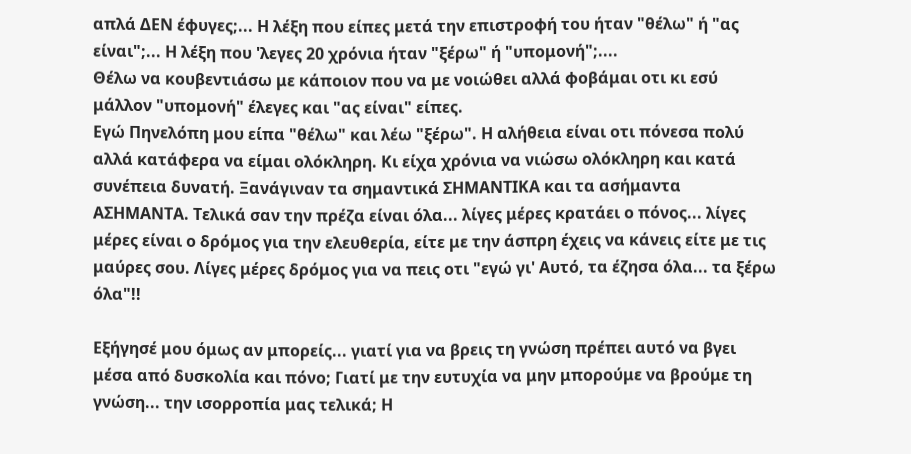απλά ΔΕΝ έφυγες;... Η λέξη που είπες μετά την επιστροφή του ήταν "θέλω" ή "ας είναι";... Η λέξη που 'λεγες 20 χρόνια ήταν "ξέρω" ή "υπομονή";....
Θέλω να κουβεντιάσω με κάποιον που να με νοιώθει αλλά φοβάμαι οτι κι εσύ μάλλον "υπομονή" έλεγες και "ας είναι" είπες.
Εγώ Πηνελόπη μου είπα "θέλω" και λέω "ξέρω". Η αλήθεια είναι οτι πόνεσα πολύ αλλά κατάφερα να είμαι ολόκληρη. Κι είχα χρόνια να νιώσω ολόκληρη και κατά συνέπεια δυνατή. Ξανάγιναν τα σημαντικά ΣΗΜΑΝΤΙΚΑ και τα ασήμαντα ΑΣΗΜΑΝΤΑ. Τελικά σαν την πρέζα είναι όλα... λίγες μέρες κρατάει ο πόνος... λίγες μέρες είναι ο δρόμος για την ελευθερία, είτε με την άσπρη έχεις να κάνεις είτε με τις μαύρες σου. Λίγες μέρες δρόμος για να πεις οτι "εγώ γι' Αυτό, τα έζησα όλα... τα ξέρω όλα"!!

Εξήγησέ μου όμως αν μπορείς... γιατί για να βρεις τη γνώση πρέπει αυτό να βγει μέσα από δυσκολία και πόνο; Γιατί με την ευτυχία να μην μπορούμε να βρούμε τη γνώση... την ισορροπία μας τελικά; Η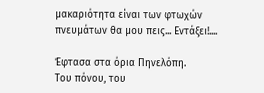μακαριότητα είναι των φτωχών πνευμάτων θα μου πεις... Εντάξει!....

Έφτασα στα όρια Πηνελόπη.
Του πόνου, του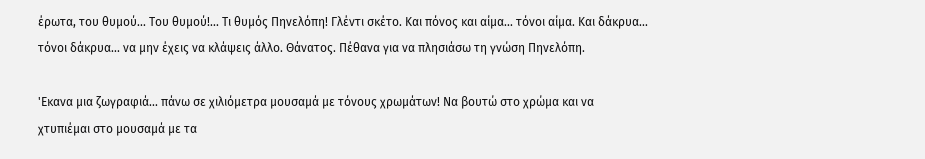έρωτα, του θυμού... Του θυμού!... Τι θυμός Πηνελόπη! Γλέντι σκέτο. Και πόνος και αίμα... τόνοι αίμα. Και δάκρυα... τόνοι δάκρυα... να μην έχεις να κλάψεις άλλο. Θάνατος. Πέθανα για να πλησιάσω τη γνώση Πηνελόπη.

'Εκανα μια ζωγραφιά... πάνω σε χιλιόμετρα μουσαμά με τόνους χρωμάτων! Να βουτώ στο χρώμα και να χτυπιέμαι στο μουσαμά με τα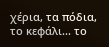χέρια, τα πόδια, το κεφάλι... το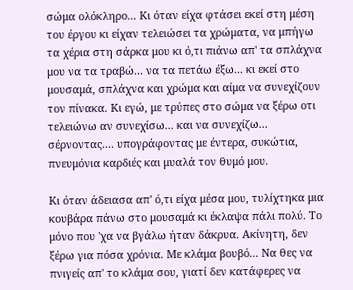σώμα ολόκληρο... Κι όταν είχα φτάσει εκεί στη μέση του έργου κι είχαν τελειώσει τα χρώματα, να μπήγω τα χέρια στη σάρκα μου κι ό,τι πιάνω απ' τα σπλάχνα μου να τα τραβώ... να τα πετάω έξω... κι εκεί στο μουσαμά, σπλάχνα και χρώμα και αίμα να συνεχίζουν τον πίνακα. Κι εγώ, με τρύπες στο σώμα να ξέρω οτι τελειώνω αν συνεχίσω... και να συνεχίζω... σέρνοντας.... υπογράφοντας με έντερα, συκώτια, πνευμόνια καρδιές και μυαλά τον θυμό μου.

Κι όταν άδειασα απ' ό,τι είχα μέσα μου, τυλίχτηκα μια κουβάρα πάνω στο μουσαμά κι έκλαψα πάλι πολύ. Το μόνο που 'χα να βγάλω ήταν δάκρυα. Ακίνητη, δεν ξέρω για πόσα χρόνια. Με κλάμα βουβό... Να θες να πνιγείς απ' το κλάμα σου, γιατί δεν κατάφερες να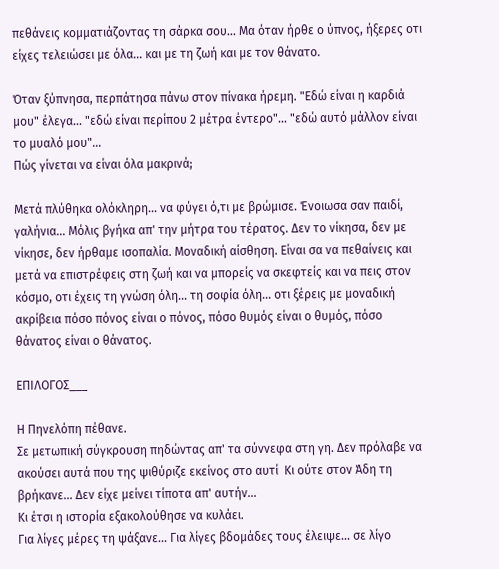πεθάνεις κομματιάζοντας τη σάρκα σου... Μα όταν ήρθε ο ύπνος, ήξερες οτι είχες τελειώσει με όλα... και με τη ζωή και με τον θάνατο.

Όταν ξύπνησα, περπάτησα πάνω στον πίνακα ήρεμη. "Εδώ είναι η καρδιά μου" έλεγα... "εδώ είναι περίπου 2 μέτρα έντερο"... "εδώ αυτό μάλλον είναι το μυαλό μου"...
Πώς γίνεται να είναι όλα μακρινά;

Μετά πλύθηκα ολόκληρη... να φύγει ό,τι με βρώμισε. Ένοιωσα σαν παιδί, γαλήνια... Μόλις βγήκα απ' την μήτρα του τέρατος. Δεν το νίκησα, δεν με νίκησε, δεν ήρθαμε ισοπαλία. Μοναδική αίσθηση. Είναι σα να πεθαίνεις και μετά να επιστρέφεις στη ζωή και να μπορείς να σκεφτείς και να πεις στον κόσμο, οτι έχεις τη γνώση όλη... τη σοφία όλη... οτι ξέρεις με μοναδική ακρίβεια πόσο πόνος είναι ο πόνος, πόσο θυμός είναι ο θυμός, πόσο θάνατος είναι ο θάνατος.

ΕΠΙΛΟΓΟΣ___

Η Πηνελόπη πέθανε.
Σε μετωπική σύγκρουση πηδώντας απ' τα σύννεφα στη γη. Δεν πρόλαβε να ακούσει αυτά που της ψιθύριζε εκείνος στο αυτί  Κι ούτε στον Άδη τη βρήκανε... Δεν είχε μείνει τίποτα απ' αυτήν...
Κι έτσι η ιστορία εξακολούθησε να κυλάει.
Για λίγες μέρες τη ψάξανε... Για λίγες βδομάδες τους έλειψε... σε λίγο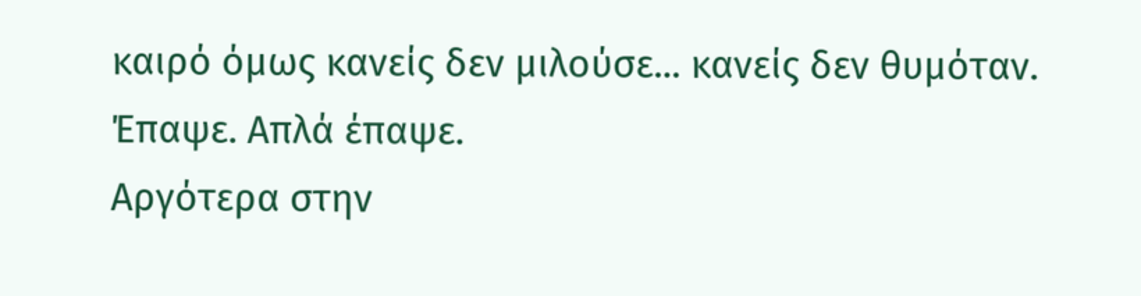καιρό όμως κανείς δεν μιλούσε... κανείς δεν θυμόταν. Έπαψε. Απλά έπαψε.
Αργότερα στην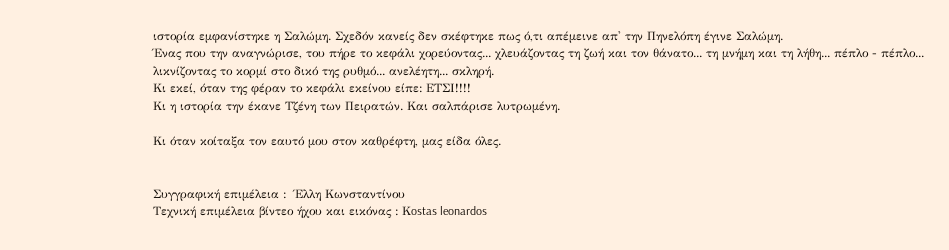ιστορία εμφανίστηκε η Σαλώμη. Σχεδόν κανείς δεν σκέφτηκε πως ό,τι απέμεινε απ' την Πηνελόπη έγινε Σαλώμη.
Ένας που την αναγνώρισε, του πήρε το κεφάλι χορεύοντας... χλευάζοντας τη ζωή και τον θάνατο... τη μνήμη και τη λήθη... πέπλο - πέπλο... λικνίζοντας το κορμί στο δικό της ρυθμό... ανελέητη... σκληρή.
Κι εκεί, όταν της φέραν το κεφάλι εκείνου είπε: ΕΤΣΙ!!!!
Κι η ιστορία την έκανε Τζένη των Πειρατών. Και σαλπάρισε λυτρωμένη.

Κι όταν κοίταξα τον εαυτό μου στον καθρέφτη, μας είδα όλες.


Συγγραφική επιμέλεια :  Έλλη Κωνσταντίνου
Tεχνική επιμέλεια βίντεο ήχου και εικόνας : Κostas leonardos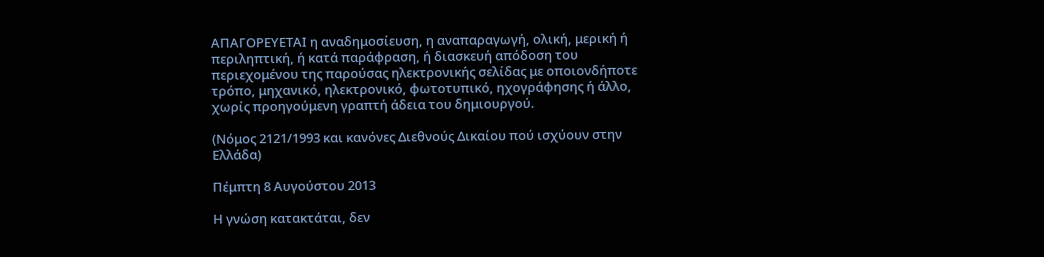ΑΠΑΓΟΡΕΥΕΤΑΙ η αναδημοσίευση, η αναπαραγωγή, ολική, μερική ή περιληπτική, ή κατά παράφραση, ή διασκευή απόδοση του περιεχομένου της παρούσας ηλεκτρονικής σελίδας με οποιονδήποτε τρόπο, μηχανικό, ηλεκτρονικό, φωτοτυπικό, ηχογράφησης ή άλλο, χωρίς προηγούμενη γραπτή άδεια του δημιουργού.

(Νόμος 2121/1993 και κανόνες Διεθνούς Δικαίου πού ισχύουν στην Ελλάδα)

Πέμπτη 8 Αυγούστου 2013

Η γνώση κατακτάται, δεν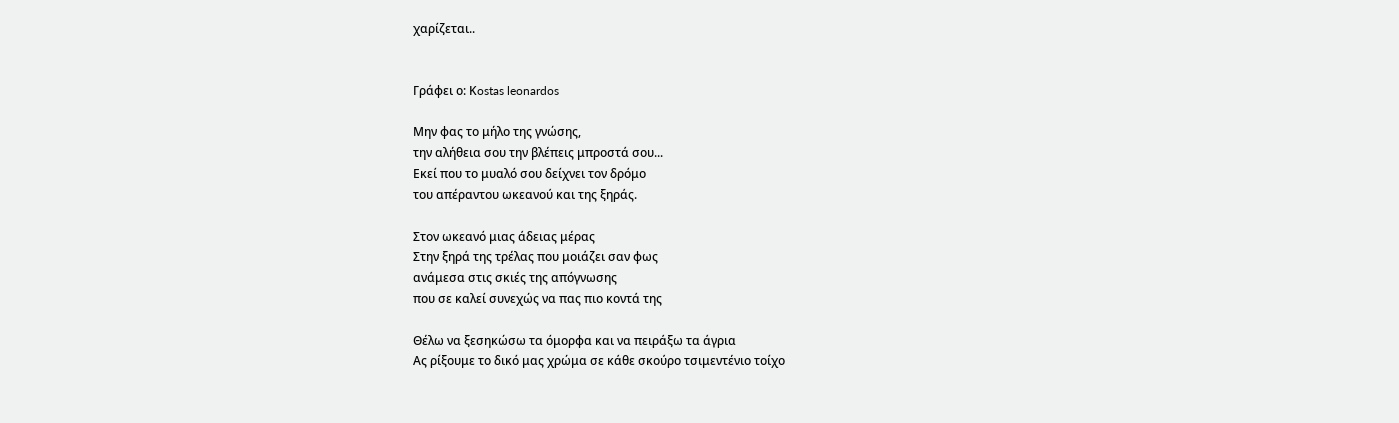χαρίζεται..


Γράφει ο: Κostas leonardos

Μην φας το μήλο της γνώσης,
την αλήθεια σου την βλέπεις μπροστά σου...
Εκεί που το μυαλό σου δείχνει τον δρόμο
του απέραντου ωκεανού και της ξηράς.

Στον ωκεανό μιας άδειας μέρας
Στην ξηρά της τρέλας που μοιάζει σαν φως
ανάμεσα στις σκιές της απόγνωσης
που σε καλεί συνεχώς να πας πιο κοντά της

Θέλω να ξεσηκώσω τα όμορφα και να πειράξω τα άγρια
Ας ρίξουμε το δικό μας χρώμα σε κάθε σκούρο τσιμεντένιο τοίχο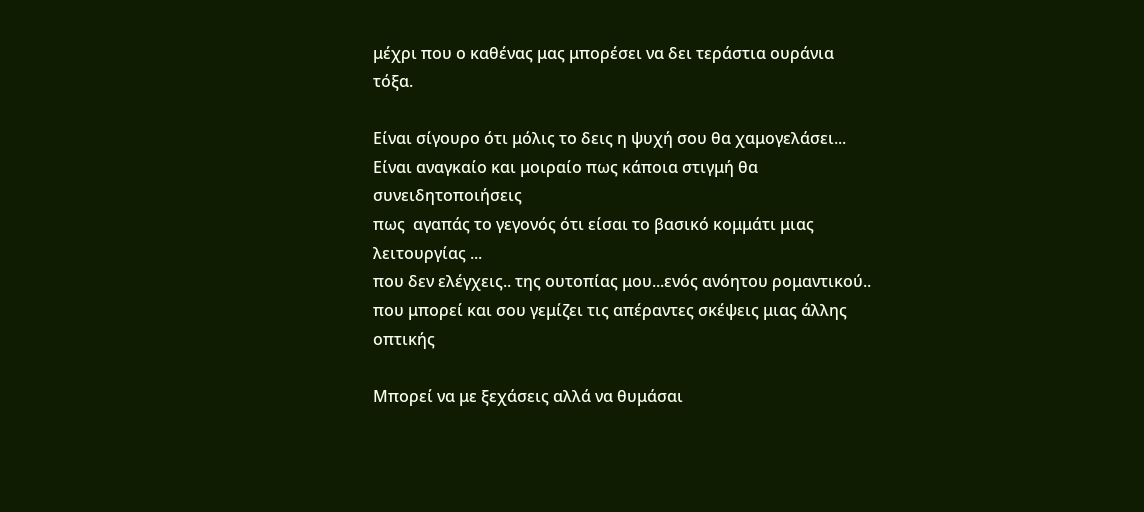μέχρι που ο καθένας μας μπορέσει να δει τεράστια ουράνια τόξα.

Είναι σίγουρο ότι μόλις το δεις η ψυχή σου θα χαμογελάσει...
Είναι αναγκαίο και μοιραίο πως κάποια στιγμή θα συνειδητοποιήσεις
πως  αγαπάς το γεγονός ότι είσαι το βασικό κομμάτι μιας λειτουργίας ...
που δεν ελέγχεις.. της ουτοπίας μου...ενός ανόητου ρομαντικού..
που μπορεί και σου γεμίζει τις απέραντες σκέψεις μιας άλλης οπτικής

Μπορεί να με ξεχάσεις αλλά να θυμάσαι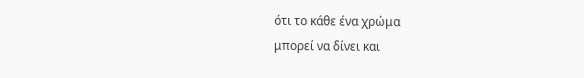ότι το κάθε ένα χρώμα
μπορεί να δίνει και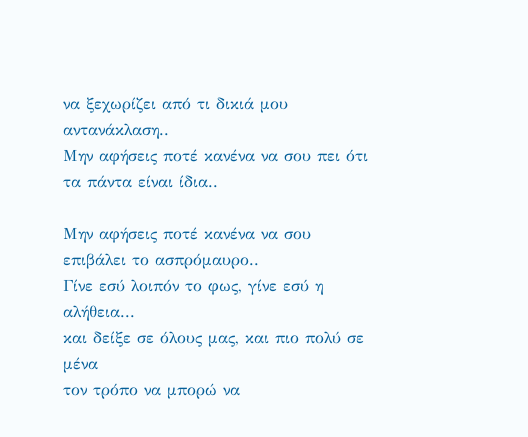να ξεχωρίζει από τι δικιά μου αντανάκλαση..
Μην αφήσεις ποτέ κανένα να σου πει ότι τα πάντα είναι ίδια..

Μην αφήσεις ποτέ κανένα να σου επιβάλει το ασπρόμαυρο..
Γίνε εσύ λοιπόν το φως, γίνε εσύ η αλήθεια...
και δείξε σε όλους μας, και πιο πολύ σε μένα
τον τρόπο να μπορώ να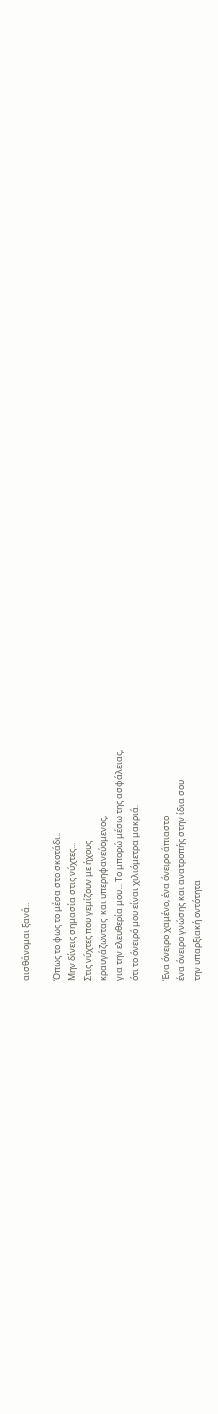αισθάνομαι ξανά..

Όπως το φως το μέσα στο σκοτάδι..
Μην δίνεις σημασία στις νύχτες...
Στις νύχτες που γεμίζουν με ήχους
κραυγάζωντας  και υπερηφανεύομενος,
για την ελευθερία μου... Το μπορώ μέσω της ασφάλειας,
ότι το όνειρό μου είναι χιλιόμετρα μακριά.

Ένα όνειρο χαμένο, ένα όνειρο άπιαστο
ένα όνειρο γνώσης και ανατροπής στην ίδια σου
την υπαρξιακή οντότητα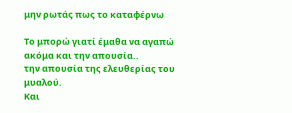μην ρωτάς πως το καταφέρνω

Το μπορώ γιατί έμαθα να αγαπώ ακόμα και την απουσία..
την απουσία της ελευθερίας του μυαλού.
Και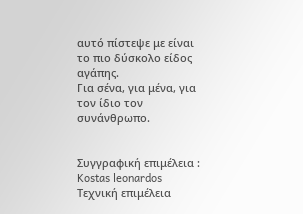αυτό πίστεψε με είναι το πιο δύσκολο είδος αγάπης.
Για σένα, για μένα, για τον ίδιο τον συνάνθρωπο.


Συγγραφική επιμέλεια : Kostas leonardos
Tεχνική επιμέλεια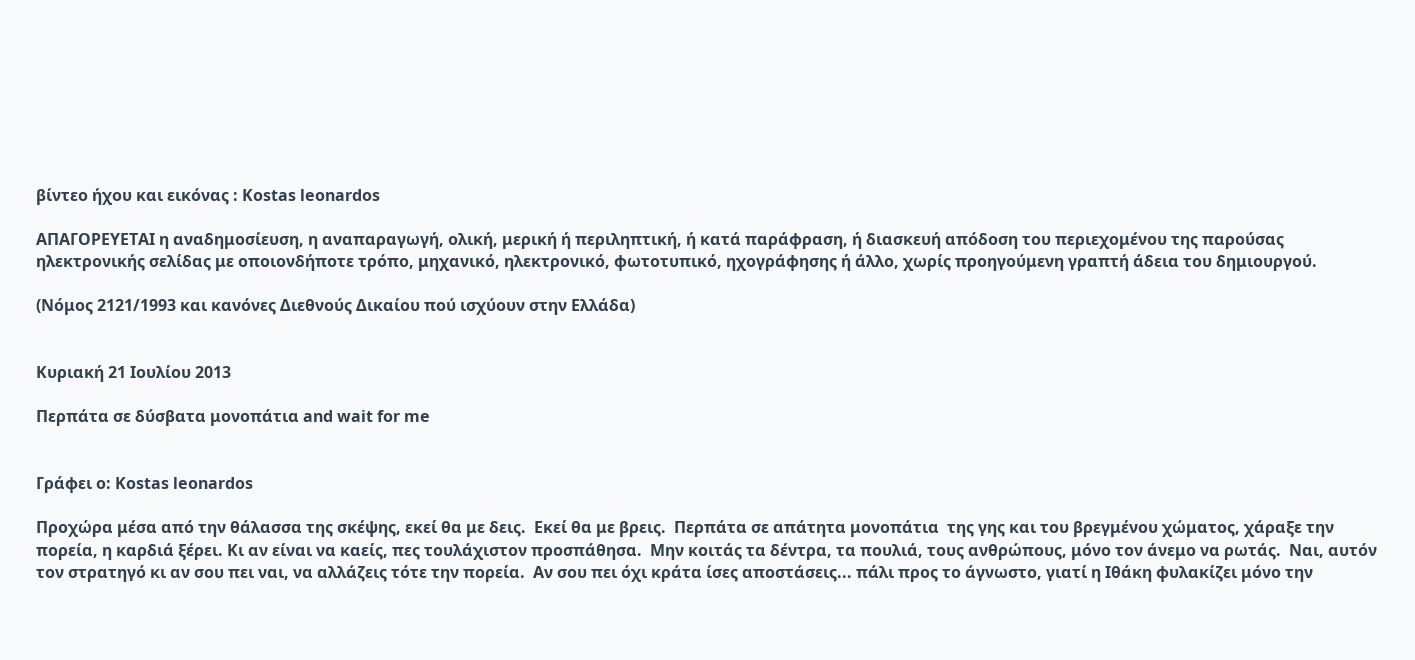βίντεο ήχου και εικόνας : Κostas leonardos

ΑΠΑΓΟΡΕΥΕΤΑΙ η αναδημοσίευση, η αναπαραγωγή, ολική, μερική ή περιληπτική, ή κατά παράφραση, ή διασκευή απόδοση του περιεχομένου της παρούσας ηλεκτρονικής σελίδας με οποιονδήποτε τρόπο, μηχανικό, ηλεκτρονικό, φωτοτυπικό, ηχογράφησης ή άλλο, χωρίς προηγούμενη γραπτή άδεια του δημιουργού.

(Νόμος 2121/1993 και κανόνες Διεθνούς Δικαίου πού ισχύουν στην Ελλάδα)


Κυριακή 21 Ιουλίου 2013

Περπάτα σε δύσβατα μονοπάτια and wait for me


Γράφει ο: Kostas leonardos

Προχώρα μέσα από την θάλασσα της σκέψης, εκεί θα με δεις.  Eκεί θα με βρεις.  Περπάτα σε απάτητα μονοπάτια  της γης και του βρεγμένου χώματος, χάραξε την πορεία, η καρδιά ξέρει. Κι αν είναι να καείς, πες τουλάχιστον προσπάθησα.  Μην κοιτάς τα δέντρα, τα πουλιά, τους ανθρώπους, μόνο τον άνεμο να ρωτάς.  Ναι, αυτόν τον στρατηγό κι αν σου πει ναι, να αλλάζεις τότε την πορεία.  Αν σου πει όχι κράτα ίσες αποστάσεις... πάλι προς το άγνωστο, γιατί η Ιθάκη φυλακίζει μόνο την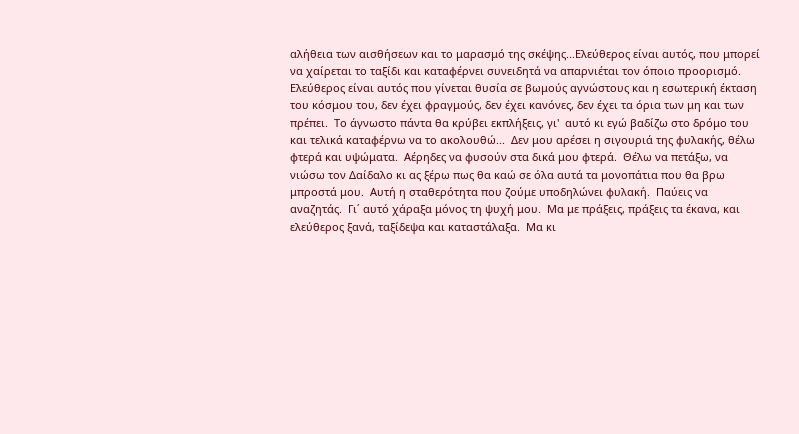αλήθεια των αισθήσεων και το μαρασμό της σκέψης...Ελεύθερος είναι αυτός, που μπορεί να χαίρεται το ταξίδι και καταφέρνει συνειδητά να απαρνιέται τον όποιο προορισμό. Ελεύθερος είναι αυτός που γίνεται θυσία σε βωμούς αγνώστους και η εσωτερική έκταση του κόσμου του, δεν έχει φραγμούς, δεν έχει κανόνες, δεν έχει τα όρια των μη και των πρέπει.  Το άγνωστο πάντα θα κρύβει εκπλήξεις, γι'  αυτό κι εγώ βαδίζω στο δρόμο του και τελικά καταφέρνω να το ακολουθώ...  Δεν μου αρέσει η σιγουριά της φυλακής, θέλω φτερά και υψώματα.  Αέρηδες να φυσούν στα δικά μου φτερά.  Θέλω να πετάξω, να νιώσω τον Δαίδαλο κι ας ξέρω πως θα καώ σε όλα αυτά τα μονοπάτια που θα βρω μπροστά μου.  Αυτή η σταθερότητα που ζούμε υποδηλώνει φυλακή.  Παύεις να αναζητάς.  Γι΄ αυτό χάραξα μόνος τη ψυχή μου.  Μα με πράξεις, πράξεις τα έκανα, και ελεύθερος ξανά, ταξίδεψα και καταστάλαξα.  Μα κι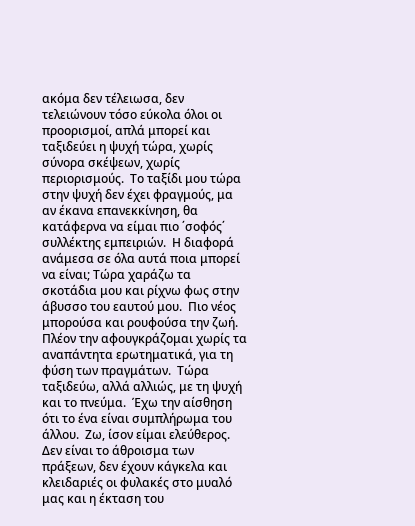ακόμα δεν τέλειωσα, δεν τελειώνουν τόσο εύκολα όλοι οι  προορισμοί, απλά μπορεί και ταξιδεύει η ψυχή τώρα, χωρίς σύνορα σκέψεων, χωρίς περιορισμούς.  Το ταξίδι μου τώρα στην ψυχή δεν έχει φραγμούς, μα αν έκανα επανεκκίνηση, θα κατάφερνα να είμαι πιο ΄σοφός΄ συλλέκτης εμπειριών.  Η διαφορά ανάμεσα σε όλα αυτά ποια μπορεί να είναι; Τώρα χαράζω τα σκοτάδια μου και ρίχνω φως στην άβυσσο του εαυτού μου.  Πιο νέος μπορούσα και ρουφούσα την ζωή.  Πλέον την αφουγκράζομαι χωρίς τα αναπάντητα ερωτηματικά, για τη φύση των πραγμάτων.  Τώρα ταξιδεύω, αλλά αλλιώς, με τη ψυχή και το πνεύμα.  Έχω την αίσθηση ότι το ένα είναι συμπλήρωμα του άλλου.  Ζω, ίσον είμαι ελεύθερος.  Δεν είναι το άθροισμα των πράξεων, δεν έχουν κάγκελα και κλειδαριές οι φυλακές στο μυαλό μας και η έκταση του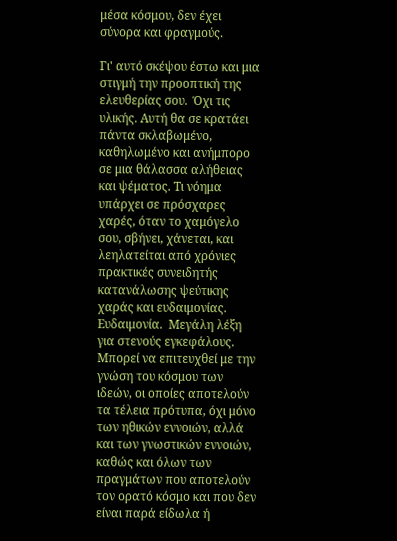μέσα κόσμου, δεν έχει σύνορα και φραγμούς.

Γι' αυτό σκέψου έστω και μια στιγμή την προοπτική της ελευθερίας σου.  Όχι τις υλικής. Αυτή θα σε κρατάει πάντα σκλαβωμένο, καθηλωμένο και ανήμπορο σε μια θάλασσα αλήθειας και ψέματος. Τι νόημα υπάρχει σε πρόσχαρες χαρές, όταν το χαμόγελο σου, σβήνει, χάνεται, και λεηλατείται από χρόνιες πρακτικές συνειδητής κατανάλωσης ψεύτικης χαράς και ευδαιμονίας. Ευδαιμονία.  Μεγάλη λέξη για στενούς εγκεφάλους.  Μπορεί να επιτευχθεί με την γνώση του κόσμου των ιδεών, οι οποίες αποτελούν τα τέλεια πρότυπα, όχι μόνο των ηθικών εννοιών, αλλά και των γνωστικών εννοιών, καθώς και όλων των πραγμάτων που αποτελούν τον ορατό κόσμο και που δεν είναι παρά είδωλα ή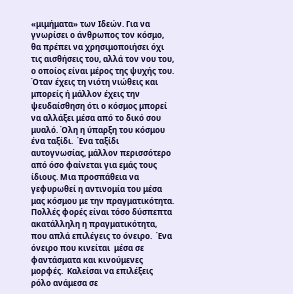«μιμήματα» των Ιδεών. Για να γνωρίσει ο άνθρωπος τον κόσμο, θα πρέπει να χρησιμοποιήσει όχι τις αισθήσεις του, αλλά τον νου του, ο οποίος είναι μέρος της ψυχής του. Όταν έχεις τη νιότη νιώθεις και μπορείς ή μάλλον έχεις την ψευδαίσθηση ότι ο κόσμος μπορεί να αλλάξει μέσα από το δικό σου μυαλό. Όλη η ύπαρξη του κόσμου ένα ταξίδι.  Ένα ταξίδι αυτογνωσίας, μάλλον περισσότερο από όσο φαίνεται για εμάς τους ίδιους. Μια προσπάθεια να γεφυρωθεί η αντινομία του μέσα μας κόσμου με την πραγματικότητα. Πολλές φορές είναι τόσο δύσπεπτα ακατάλληλη η πραγματικότητα, που απλά επιλέγεις το όνειρο.  Ένα όνειρο που κινείται  μέσα σε φαντάσματα και κινούμενες μορφές.  Καλείσαι να επιλέξεις ρόλο ανάμεσα σε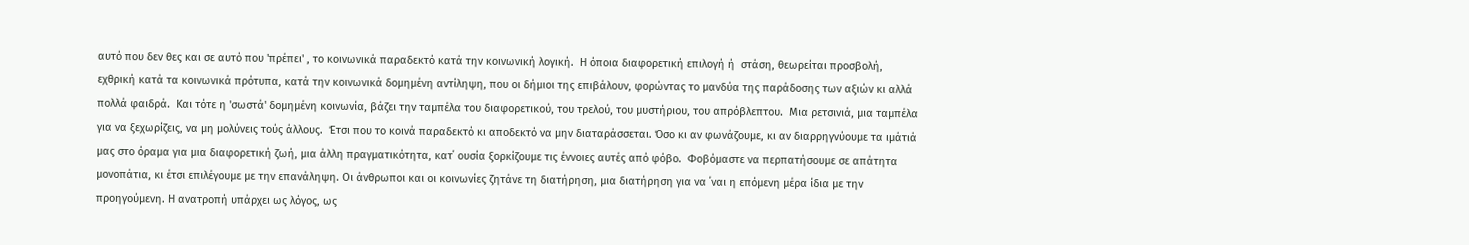αυτό που δεν θες και σε αυτό που 'πρέπει' , το κοινωνικά παραδεκτό κατά την κοινωνική λογική.  Η όποια διαφορετική επιλογή ή  στάση, θεωρείται προσβολή, εχθρική κατά τα κοινωνικά πρότυπα, κατά την κοινωνικά δομημένη αντίληψη, που οι δήμιοι της επιβάλουν, φορώντας το μανδύα της παράδοσης των αξιών κι αλλά πολλά φαιδρά.  Και τότε η 'σωστά' δομημένη κοινωνία, βάζει την ταμπέλα του διαφορετικού, του τρελού, του μυστήριου, του απρόβλεπτου.  Μια ρετσινιά, μια ταμπέλα για να ξεχωρίζεις, να μη μολύνεις τούς άλλους.  Έτσι που το κοινά παραδεκτό κι αποδεκτό να μην διαταράσσεται. Όσο κι αν φωνάζουμε, κι αν διαρρηγνύουμε τα ιμάτιά μας στο όραμα για μια διαφορετική ζωή, μια άλλη πραγματικότητα, κατ΄ ουσία ξορκίζουμε τις έννοιες αυτές από φόβο.  Φοβόμαστε να περπατήσουμε σε απάτητα μονοπάτια, κι έτσι επιλέγουμε με την επανάληψη. Οι άνθρωποι και οι κοινωνίες ζητάνε τη διατήρηση, μια διατήρηση για να ΄ναι η επόμενη μέρα ίδια με την προηγούμενη. Η ανατροπή υπάρχει ως λόγος, ως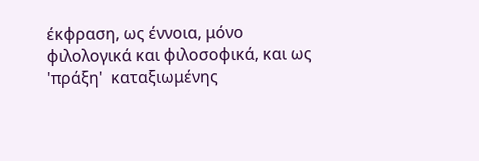έκφραση, ως έννοια, μόνο φιλολογικά και φιλοσοφικά, και ως 'πράξη'  καταξιωμένης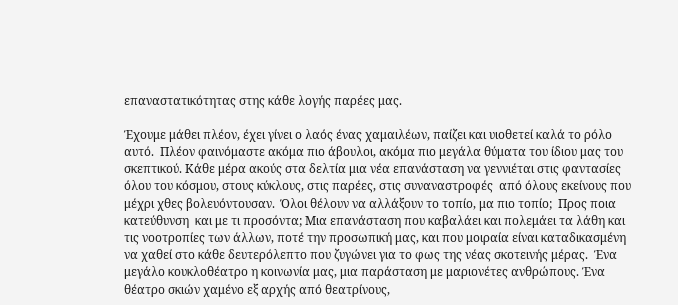επαναστατικότητας στης κάθε λογής παρέες μας.

Έχουμε μάθει πλέον, έχει γίνει ο λαός ένας χαμαιλέων, παίζει και υιοθετεί καλά το ρόλο αυτό.  Πλέον φαινόμαστε ακόμα πιο άβουλοι, ακόμα πιο μεγάλα θύματα του ίδιου μας του σκεπτικού. Κάθε μέρα ακούς στα δελτία μια νέα επανάσταση να γεννιέται στις φαντασίες όλου του κόσμου, στους κύκλους, στις παρέες, στις συναναστροφές  από όλους εκείνους που μέχρι χθες βολευόντουσαν.  Όλοι θέλουν να αλλάξουν το τοπίο, μα πιο τοπίο;  Προς ποια κατεύθυνση  και με τι προσόντα; Μια επανάσταση που καβαλάει και πολεμάει τα λάθη και τις νοοτροπίες των άλλων, ποτέ την προσωπική μας, και που μοιραία είναι καταδικασμένη να χαθεί στο κάθε δευτερόλεπτο που ζυγώνει για το φως της νέας σκοτεινής μέρας.  Ένα μεγάλο κουκλοθέατρο η κοινωνία μας, μια παράσταση με μαριονέτες ανθρώπους. Ένα θέατρο σκιών χαμένο εξ αρχής από θεατρίνους,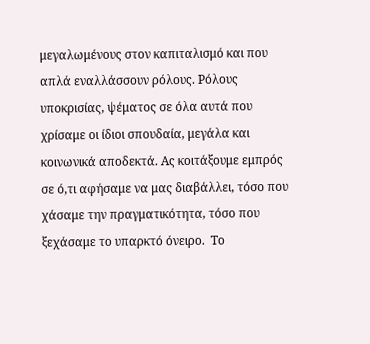μεγαλωμένους στον καπιταλισμό και που απλά εναλλάσσουν ρόλους. Ρόλους υποκρισίας, ψέματος σε όλα αυτά που χρίσαμε οι ίδιοι σπουδαία, μεγάλα και κοινωνικά αποδεκτά. Ας κοιτάξουμε εμπρός  σε ό,τι αφήσαμε να μας διαβάλλει, τόσο που χάσαμε την πραγματικότητα, τόσο που ξεχάσαμε το υπαρκτό όνειρο.  Το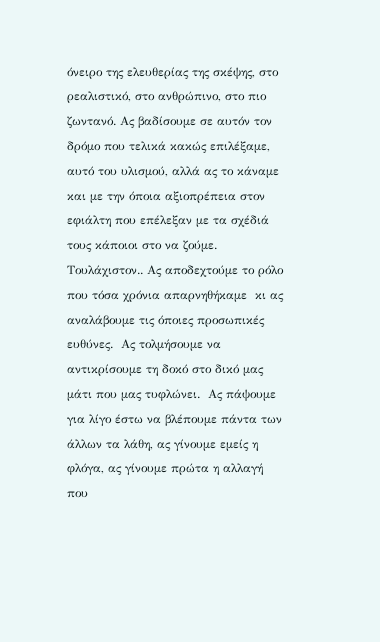όνειρο της ελευθερίας της σκέψης, στο ρεαλιστικό, στο ανθρώπινο, στο πιο ζωντανό. Ας βαδίσουμε σε αυτόν τον δρόμο που τελικά κακώς επιλέξαμε, αυτό του υλισμού, αλλά ας το κάναμε και με την όποια αξιοπρέπεια στον εφιάλτη που επέλεξαν με τα σχέδιά τους κάποιοι στο να ζούμε. Τουλάχιστον.. Ας αποδεχτούμε το ρόλο που τόσα χρόνια απαρνηθήκαμε  κι ας αναλάβουμε τις όποιες προσωπικές ευθύνες.  Ας τολμήσουμε να αντικρίσουμε τη δοκό στο δικό μας μάτι που μας τυφλώνει.  Ας πάψουμε για λίγο έστω να βλέπουμε πάντα των άλλων τα λάθη, ας γίνουμε εμείς η φλόγα, ας γίνουμε πρώτα η αλλαγή που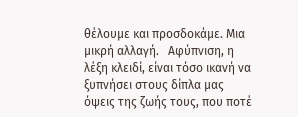θέλουμε και προσδοκάμε. Μια μικρή αλλαγή.   Αφύπνιση, η λέξη κλειδί, είναι τόσο ικανή να ξυπνήσει στους δίπλα μας όψεις της ζωής τους, που ποτέ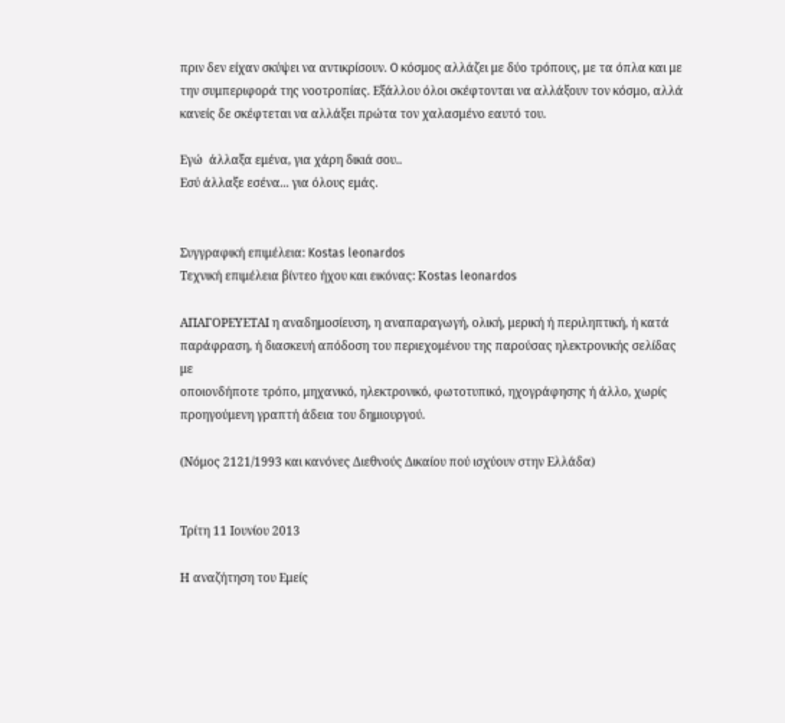πριν δεν είχαν σκύψει να αντικρίσουν. O κόσμος αλλάζει με δύο τρόπους, με τα όπλα και με την συμπεριφορά της νοοτροπίας. Εξάλλου όλοι σκέφτονται να αλλάξουν τον κόσμο, αλλά κανείς δε σκέφτεται να αλλάξει πρώτα τον χαλασμένο εαυτό του.

Εγώ  άλλαξα εμένα, για χάρη δικιά σου..
Εσύ άλλαξε εσένα... για όλους εμάς.


Συγγραφική επιμέλεια: Kostas leonardos
Tεχνική επιμέλεια βίντεο ήχου και εικόνας: Κostas leonardos

ΑΠΑΓΟΡΕΥΕΤΑΙ η αναδημοσίευση, η αναπαραγωγή, ολική, μερική ή περιληπτική, ή κατά
παράφραση, ή διασκευή απόδοση του περιεχομένου της παρούσας ηλεκτρονικής σελίδας με
οποιονδήποτε τρόπο, μηχανικό, ηλεκτρονικό, φωτοτυπικό, ηχογράφησης ή άλλο, χωρίς
προηγούμενη γραπτή άδεια του δημιουργού.

(Νόμος 2121/1993 και κανόνες Διεθνούς Δικαίου πού ισχύουν στην Ελλάδα)


Τρίτη 11 Ιουνίου 2013

Η αναζήτηση του Εμείς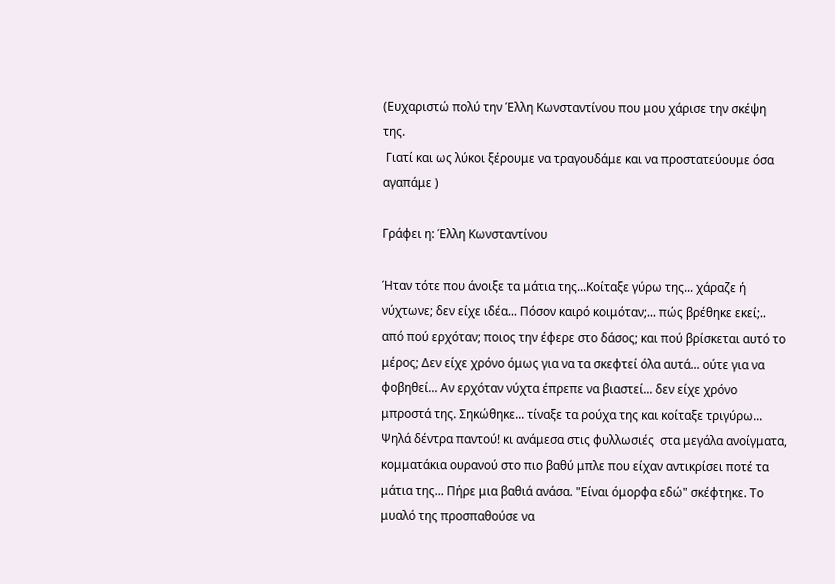(Ευχαριστώ πολύ την Έλλη Κωνσταντίνου που μου χάρισε την σκέψη της.
 Γιατί και ως λύκοι ξέρουμε να τραγουδάμε και να προστατεύουμε όσα αγαπάμε )

Γράφει η: Έλλη Κωνσταντίνου

Ήταν τότε που άνοιξε τα μάτια της...Κοίταξε γύρω της... χάραζε ή νύχτωνε; δεν είχε ιδέα... Πόσον καιρό κοιμόταν;... πώς βρέθηκε εκεί;.. από πού ερχόταν; ποιος την έφερε στο δάσος; και πού βρίσκεται αυτό το μέρος; Δεν είχε χρόνο όμως για να τα σκεφτεί όλα αυτά... ούτε για να φοβηθεί... Αν ερχόταν νύχτα έπρεπε να βιαστεί... δεν είχε χρόνο μπροστά της. Σηκώθηκε... τίναξε τα ρούχα της και κοίταξε τριγύρω... Ψηλά δέντρα παντού! κι ανάμεσα στις φυλλωσιές  στα μεγάλα ανοίγματα, κομματάκια ουρανού στο πιο βαθύ μπλε που είχαν αντικρίσει ποτέ τα μάτια της... Πήρε μια βαθιά ανάσα. "Είναι όμορφα εδώ" σκέφτηκε. Το μυαλό της προσπαθούσε να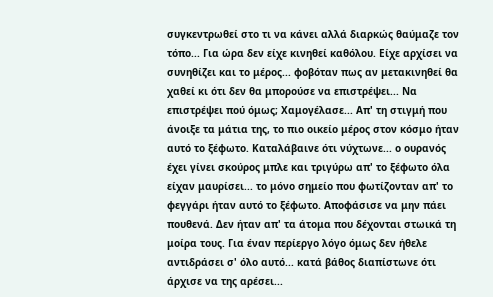συγκεντρωθεί στο τι να κάνει αλλά διαρκώς θαύμαζε τον τόπο... Για ώρα δεν είχε κινηθεί καθόλου. Είχε αρχίσει να συνηθίζει και το μέρος... φοβόταν πως αν μετακινηθεί θα χαθεί κι ότι δεν θα μπορούσε να επιστρέψει... Να επιστρέψει πού όμως; Χαμογέλασε... Απ' τη στιγμή που άνοιξε τα μάτια της, το πιο οικείο μέρος στον κόσμο ήταν αυτό το ξέφωτο. Καταλάβαινε ότι νύχτωνε... ο ουρανός έχει γίνει σκούρος μπλε και τριγύρω απ' το ξέφωτο όλα είχαν μαυρίσει... το μόνο σημείο που φωτίζονταν απ' το φεγγάρι ήταν αυτό το ξέφωτο. Αποφάσισε να μην πάει πουθενά. Δεν ήταν απ' τα άτομα που δέχονται στωικά τη μοίρα τους. Για έναν περίεργο λόγο όμως δεν ήθελε αντιδράσει σ' όλο αυτό... κατά βάθος διαπίστωνε ότι άρχισε να της αρέσει...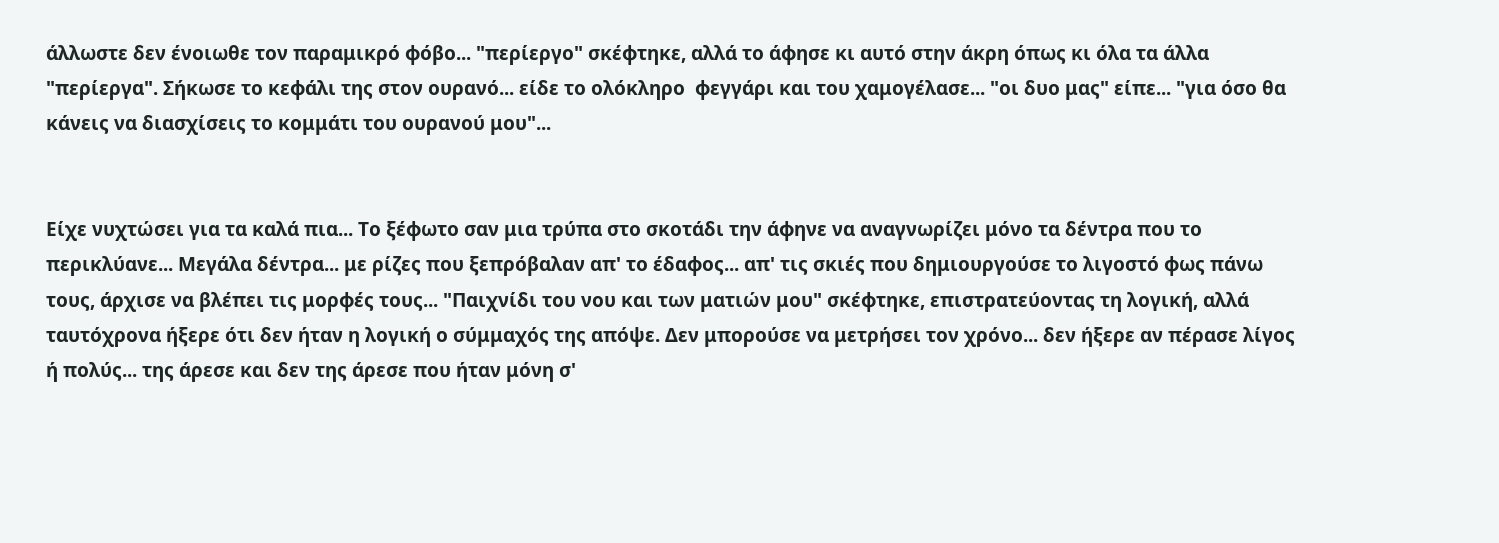άλλωστε δεν ένοιωθε τον παραμικρό φόβο... "περίεργο" σκέφτηκε, αλλά το άφησε κι αυτό στην άκρη όπως κι όλα τα άλλα "περίεργα". Σήκωσε το κεφάλι της στον ουρανό... είδε το ολόκληρο  φεγγάρι και του χαμογέλασε... "οι δυο μας" είπε... "για όσο θα κάνεις να διασχίσεις το κομμάτι του ουρανού μου"...


Είχε νυχτώσει για τα καλά πια... Το ξέφωτο σαν μια τρύπα στο σκοτάδι την άφηνε να αναγνωρίζει μόνο τα δέντρα που το περικλύανε... Μεγάλα δέντρα... με ρίζες που ξεπρόβαλαν απ' το έδαφος... απ' τις σκιές που δημιουργούσε το λιγοστό φως πάνω τους, άρχισε να βλέπει τις μορφές τους... "Παιχνίδι του νου και των ματιών μου" σκέφτηκε, επιστρατεύοντας τη λογική, αλλά ταυτόχρονα ήξερε ότι δεν ήταν η λογική ο σύμμαχός της απόψε. Δεν μπορούσε να μετρήσει τον χρόνο... δεν ήξερε αν πέρασε λίγος ή πολύς... της άρεσε και δεν της άρεσε που ήταν μόνη σ'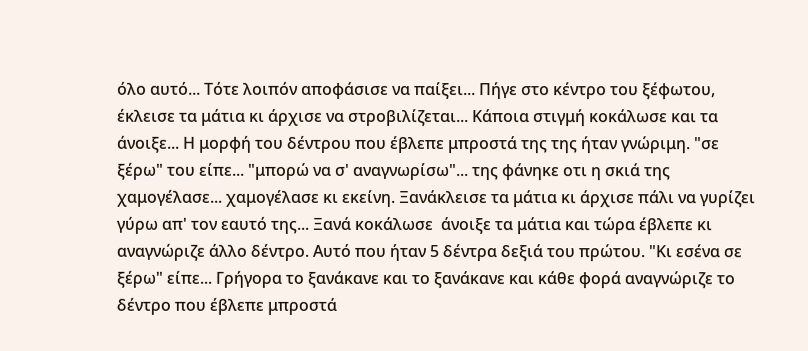όλο αυτό... Τότε λοιπόν αποφάσισε να παίξει... Πήγε στο κέντρο του ξέφωτου, έκλεισε τα μάτια κι άρχισε να στροβιλίζεται... Κάποια στιγμή κοκάλωσε και τα άνοιξε... Η μορφή του δέντρου που έβλεπε μπροστά της της ήταν γνώριμη. "σε ξέρω" του είπε... "μπορώ να σ' αναγνωρίσω"... της φάνηκε οτι η σκιά της χαμογέλασε... χαμογέλασε κι εκείνη. Ξανάκλεισε τα μάτια κι άρχισε πάλι να γυρίζει γύρω απ' τον εαυτό της... Ξανά κοκάλωσε  άνοιξε τα μάτια και τώρα έβλεπε κι αναγνώριζε άλλο δέντρο. Αυτό που ήταν 5 δέντρα δεξιά του πρώτου. "Κι εσένα σε ξέρω" είπε... Γρήγορα το ξανάκανε και το ξανάκανε και κάθε φορά αναγνώριζε το δέντρο που έβλεπε μπροστά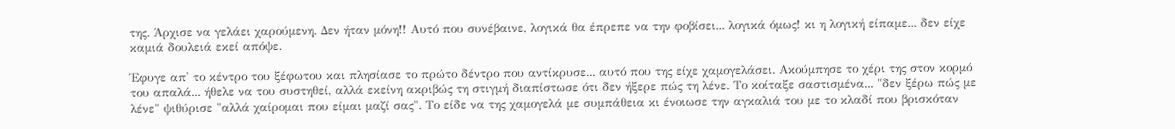της. Άρχισε να γελάει χαρούμενη. Δεν ήταν μόνη!! Αυτό που συνέβαινε, λογικά θα έπρεπε να την φοβίσει... λογικά όμως! κι η λογική είπαμε... δεν είχε καμιά δουλειά εκεί απόψε.

Έφυγε απ' το κέντρο του ξέφωτου και πλησίασε το πρώτο δέντρο που αντίκρυσε... αυτό που της είχε χαμογελάσει. Ακούμπησε το χέρι της στον κορμό του απαλά... ήθελε να του συστηθεί, αλλά εκείνη ακριβώς τη στιγμή διαπίστωσε ότι δεν ήξερε πώς τη λένε. Το κοίταξε σαστισμένα... "δεν ξέρω πώς με λένε" ψιθύρισε "αλλά χαίρομαι που είμαι μαζί σας". Το είδε να της χαμογελά με συμπάθεια κι ένοιωσε την αγκαλιά του με το κλαδί που βρισκόταν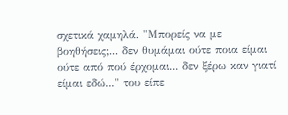σχετικά χαμηλά. "Μπορείς να με βοηθήσεις;... δεν θυμάμαι ούτε ποια είμαι ούτε από πού έρχομαι... δεν ξέρω καν γιατί είμαι εδώ..." του είπε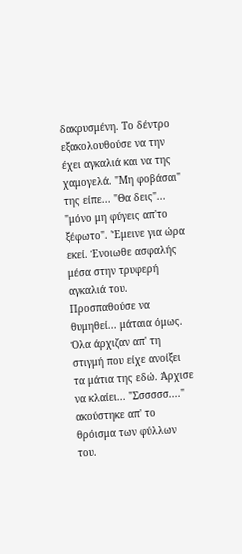δακρυσμένη. Το δέντρο εξακολουθούσε να την έχει αγκαλιά και να της χαμογελά. "Μη φοβάσαι" της είπε... "Θα δεις"... "μόνο μη φύγεις απ'το ξέφωτο". 'Έμεινε για ώρα εκεί. Ένοιωθε ασφαλής μέσα στην τρυφερή αγκαλιά του. Προσπαθούσε να θυμηθεί... μάταια όμως. Όλα άρχιζαν απ' τη στιγμή που είχε ανοίξει τα μάτια της εδώ. Άρχισε να κλαίει... "Σσσσσσ...." ακούστηκε απ' το θρόισμα των φύλλων του.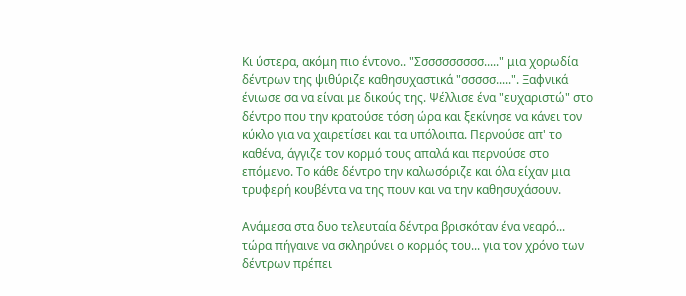Κι ύστερα, ακόμη πιο έντονο.. "Σσσσσσσσσσ....." μια χορωδία δέντρων της ψιθύριζε καθησυχαστικά "σσσσσ.....". Ξαφνικά ένιωσε σα να είναι με δικούς της. Ψέλλισε ένα "ευχαριστώ" στο δέντρο που την κρατούσε τόση ώρα και ξεκίνησε να κάνει τον κύκλο για να χαιρετίσει και τα υπόλοιπα. Περνούσε απ' το καθένα, άγγιζε τον κορμό τους απαλά και περνούσε στο επόμενο. Το κάθε δέντρο την καλωσόριζε και όλα είχαν μια τρυφερή κουβέντα να της πουν και να την καθησυχάσουν.

Ανάμεσα στα δυο τελευταία δέντρα βρισκόταν ένα νεαρό... τώρα πήγαινε να σκληρύνει ο κορμός του... για τον χρόνο των δέντρων πρέπει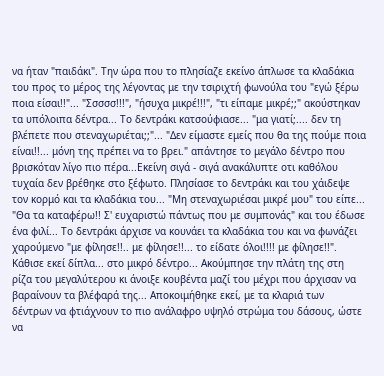να ήταν "παιδάκι". Την ώρα που το πλησίαζε εκείνο άπλωσε τα κλαδάκια του προς το μέρος της λέγοντας με την τσιριχτή φωνούλα του "εγώ ξέρω ποια είσαι!!"... "Σσσσσ!!!", "ήσυχα μικρέ!!!", "τι είπαμε μικρέ;;" ακούστηκαν τα υπόλοιπα δέντρα... Το δεντράκι κατσούφιασε... "μα γιατί;.... δεν τη βλέπετε που στεναχωριέται;;"... "Δεν είμαστε εμείς που θα της πούμε ποια είναι!!... μόνη της πρέπει να το βρει." απάντησε το μεγάλο δέντρο που βρισκόταν λίγο πιο πέρα...Εκείνη σιγά - σιγά ανακάλυπτε οτι καθόλου τυχαία δεν βρέθηκε στο ξέφωτο. Πλησίασε το δεντράκι και του χάιδεψε τον κορμό και τα κλαδάκια του... "Μη στεναχωριέσαι μικρέ μου" του είπε... "Θα τα καταφέρω!! Σ' ευχαριστώ πάντως που με συμπονάς" και του έδωσε ένα φιλί... Το δεντράκι άρχισε να κουνάει τα κλαδάκια του και να φωνάζει χαρούμενο "με φίλησε!!.. με φίλησε!!... το είδατε όλοι!!!! με φίλησε!!". Κάθισε εκεί δίπλα... στο μικρό δέντρο... Ακούμπησε την πλάτη της στη ρίζα του μεγαλύτερου κι άνοιξε κουβέντα μαζί του μέχρι που άρχισαν να βαραίνουν τα βλέφαρά της... Αποκοιμήθηκε εκεί, με τα κλαριά των δέντρων να φτιάχνουν το πιο ανάλαφρο υψηλό στρώμα του δάσους, ώστε να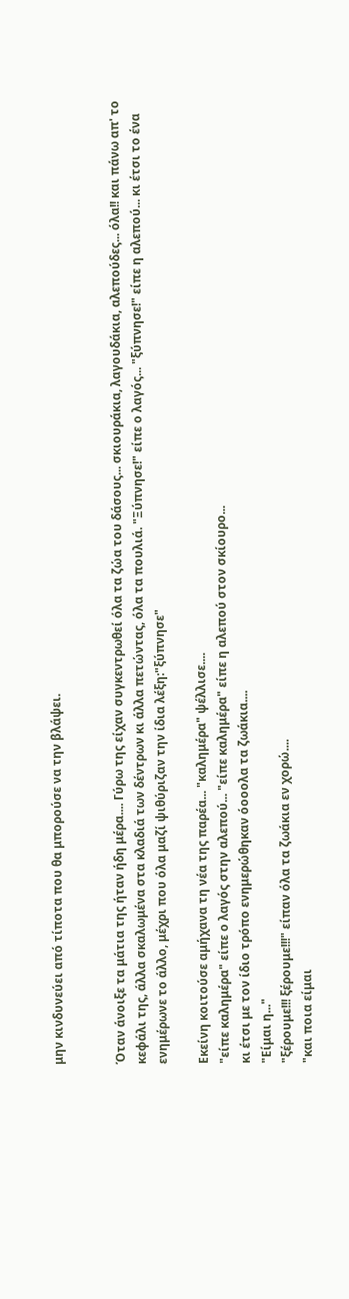μην κινδυνεύει από τίποτα που θα μπορούσε να την βλάψει.


Όταν άνοιξε τα μάτια της ήταν ήδη μέρα.... Γύρω της είχαν συγκεντρωθεί όλα τα ζώα του δάσους... σκιουράκια, λαγουδάκια, αλεπούδες... όλα!! και πάνω απ' το κεφάλι της, άλλα σκαλωμένα στα κλαδιά των δέντρων κι άλλα πετώντας, όλα τα πουλιά. "Ξύπνησε!" είπε ο λαγός... "ξύπνησε!" είπε η αλεπού... κι έτσι το ένα ενημέρωνε το άλλο, μέχρι που όλα μαζί ψιθύριζαν την ίδια λέξη:"ξύπνησε"

Εκείνη κοιτούσε αμήχανα τη νέα της παρέα... "καλημέρα" ψέλλισε....
"είπε καλημέρα" είπε ο λαγός στην αλεπού... "είπε καλημέρα" είπε η αλεπού στον σκίουρο...
κι έτσι με τον ίδιο τρόπο ενημερώθηκαν όοοολα τα ζωάκια....
"Είμαι η..."
"ξέρουμε!!! ξέρουμε!!!" είπαν όλα τα ζωάκια εν χορώ....
"και ποια είμαι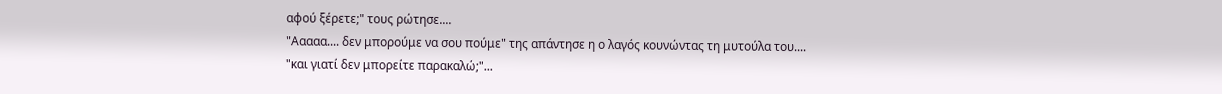αφού ξέρετε;" τους ρώτησε....
"Ααααα.... δεν μπορούμε να σου πούμε" της απάντησε η ο λαγός κουνώντας τη μυτούλα του....
"και γιατί δεν μπορείτε παρακαλώ;"...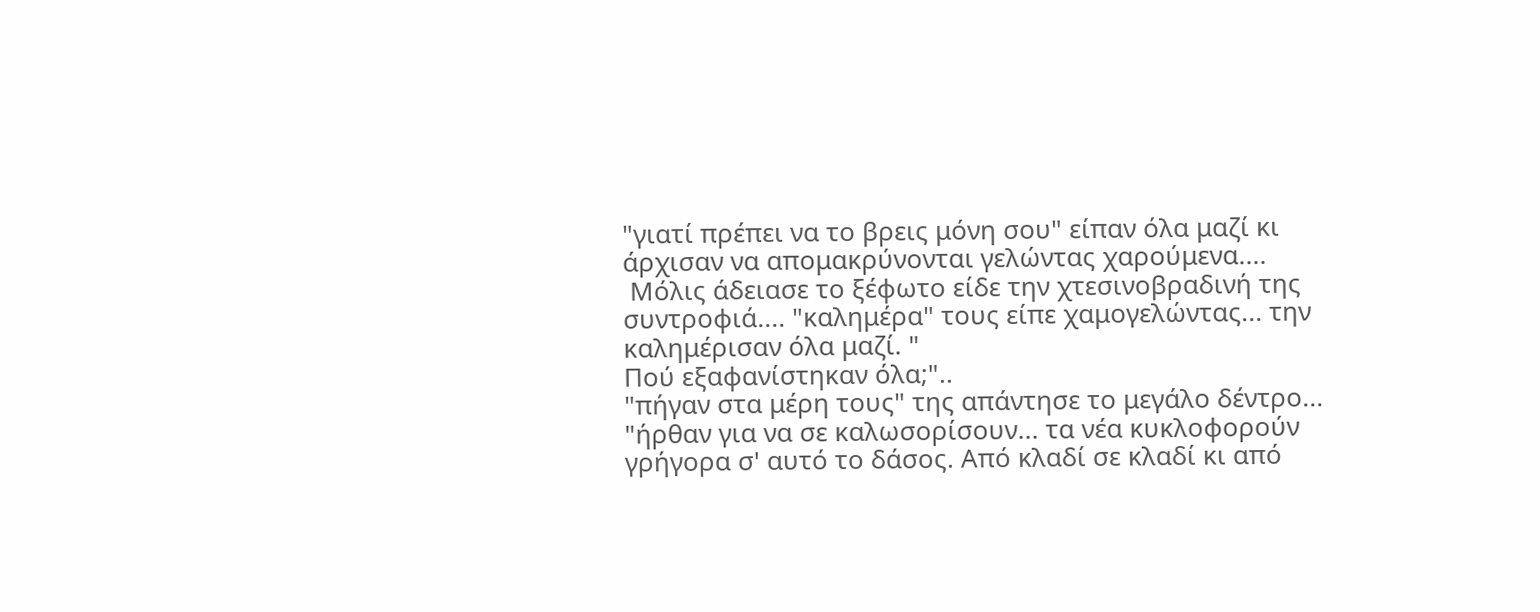"γιατί πρέπει να το βρεις μόνη σου" είπαν όλα μαζί κι άρχισαν να απομακρύνονται γελώντας χαρούμενα....
 Μόλις άδειασε το ξέφωτο είδε την χτεσινοβραδινή της συντροφιά.... "καλημέρα" τους είπε χαμογελώντας... την καλημέρισαν όλα μαζί. "
Πού εξαφανίστηκαν όλα;"..
"πήγαν στα μέρη τους" της απάντησε το μεγάλο δέντρο... "ήρθαν για να σε καλωσορίσουν... τα νέα κυκλοφορούν γρήγορα σ' αυτό το δάσος. Από κλαδί σε κλαδί κι από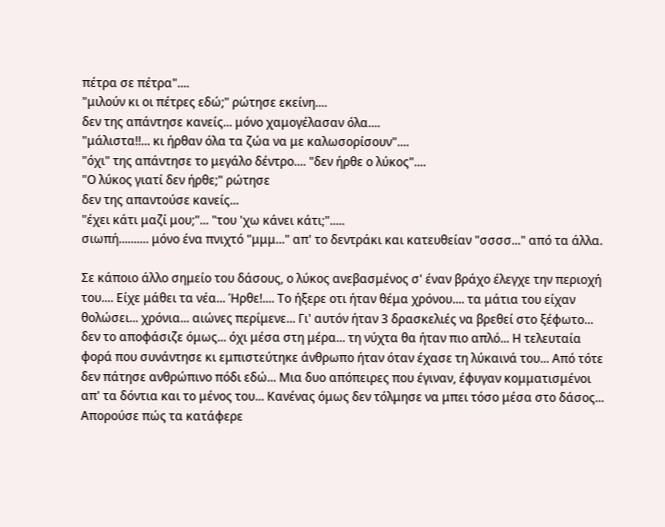πέτρα σε πέτρα"....
"μιλούν κι οι πέτρες εδώ;" ρώτησε εκείνη....
δεν της απάντησε κανείς... μόνο χαμογέλασαν όλα....
"μάλιστα!!... κι ήρθαν όλα τα ζώα να με καλωσορίσουν"....
"όχι" της απάντησε το μεγάλο δέντρο.... "δεν ήρθε ο λύκος"....
"Ο λύκος γιατί δεν ήρθε;" ρώτησε
δεν της απαντούσε κανείς...
"έχει κάτι μαζί μου;"... "του 'χω κάνει κάτι;".....
σιωπή.......... μόνο ένα πνιχτό "μμμ..." απ' το δεντράκι και κατευθείαν "σσσσ..." από τα άλλα.

Σε κάποιο άλλο σημείο του δάσους, ο λύκος ανεβασμένος σ' έναν βράχο έλεγχε την περιοχή του.... Είχε μάθει τα νέα... Ήρθε!.... Το ήξερε οτι ήταν θέμα χρόνου.... τα μάτια του είχαν θολώσει... χρόνια... αιώνες περίμενε... Γι' αυτόν ήταν 3 δρασκελιές να βρεθεί στο ξέφωτο... δεν το αποφάσιζε όμως... όχι μέσα στη μέρα... τη νύχτα θα ήταν πιο απλό... Η τελευταία φορά που συνάντησε κι εμπιστεύτηκε άνθρωπο ήταν όταν έχασε τη λύκαινά του... Από τότε δεν πάτησε ανθρώπινο πόδι εδώ... Μια δυο απόπειρες που έγιναν, έφυγαν κομματισμένοι απ' τα δόντια και το μένος του... Κανένας όμως δεν τόλμησε να μπει τόσο μέσα στο δάσος... Απορούσε πώς τα κατάφερε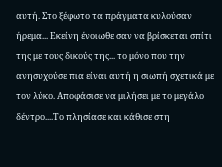αυτή. Στο ξέφωτο τα πράγματα κυλούσαν ήρεμα... Εκείνη ένοιωθε σαν να βρίσκεται σπίτι της με τους δικούς της... το μόνο που την ανησυχούσε πια είναι αυτή η σιωπή σχετικά με τον λύκο. Αποφάσισε να μιλήσει με το μεγάλο δέντρο....Το πλησίασε και κάθισε στη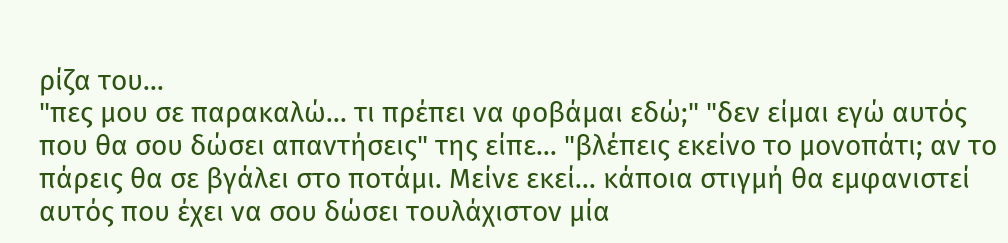ρίζα του...
"πες μου σε παρακαλώ... τι πρέπει να φοβάμαι εδώ;" "δεν είμαι εγώ αυτός που θα σου δώσει απαντήσεις" της είπε... "βλέπεις εκείνο το μονοπάτι; αν το πάρεις θα σε βγάλει στο ποτάμι. Μείνε εκεί... κάποια στιγμή θα εμφανιστεί αυτός που έχει να σου δώσει τουλάχιστον μία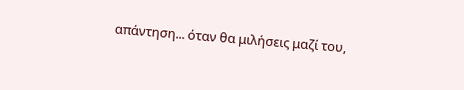απάντηση... όταν θα μιλήσεις μαζί του,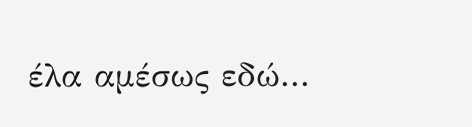έλα αμέσως εδώ...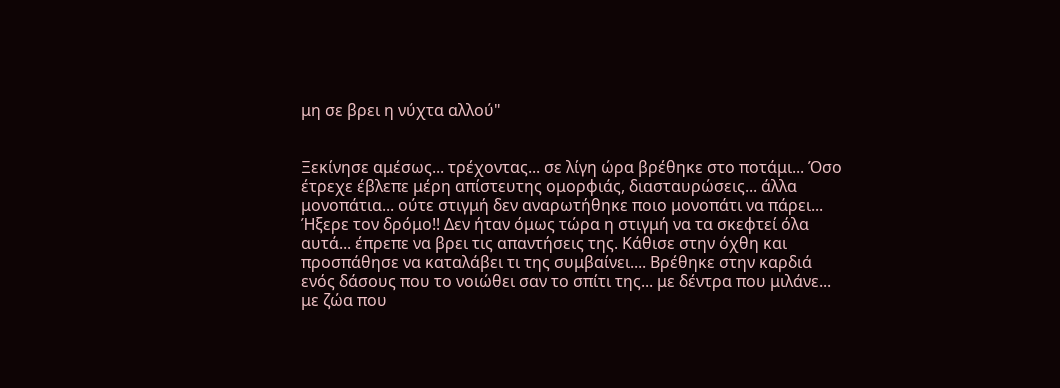μη σε βρει η νύχτα αλλού"


Ξεκίνησε αμέσως... τρέχοντας... σε λίγη ώρα βρέθηκε στο ποτάμι... Όσο έτρεχε έβλεπε μέρη απίστευτης ομορφιάς, διασταυρώσεις... άλλα μονοπάτια... ούτε στιγμή δεν αναρωτήθηκε ποιο μονοπάτι να πάρει... Ήξερε τον δρόμο!! Δεν ήταν όμως τώρα η στιγμή να τα σκεφτεί όλα αυτά... έπρεπε να βρει τις απαντήσεις της. Κάθισε στην όχθη και προσπάθησε να καταλάβει τι της συμβαίνει.... Βρέθηκε στην καρδιά ενός δάσους που το νοιώθει σαν το σπίτι της... με δέντρα που μιλάνε... με ζώα που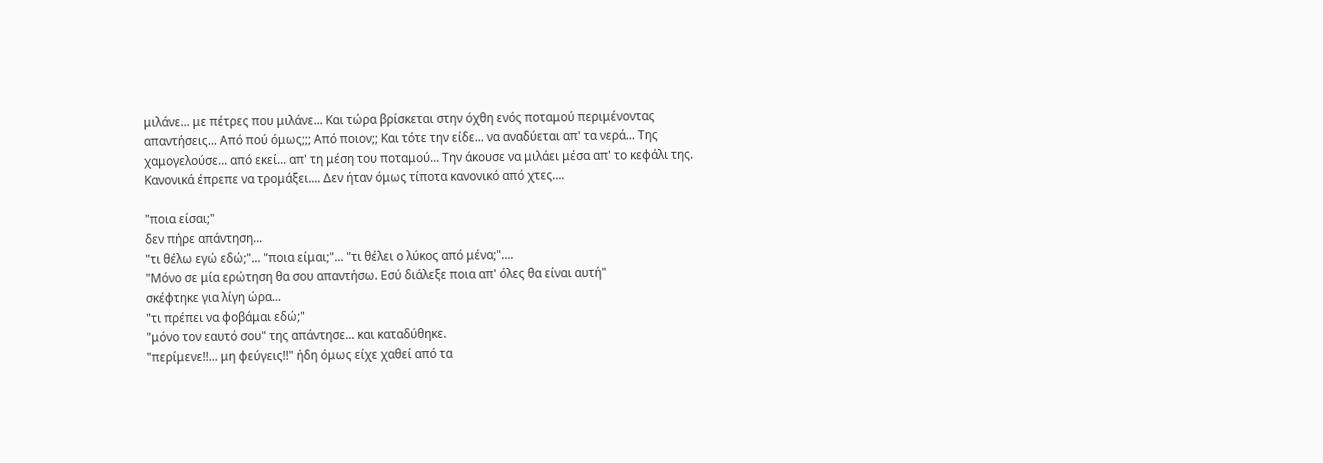μιλάνε... με πέτρες που μιλάνε... Και τώρα βρίσκεται στην όχθη ενός ποταμού περιμένοντας απαντήσεις... Από πού όμως;;; Από ποιον;; Και τότε την είδε... να αναδύεται απ' τα νερά... Της χαμογελούσε... από εκεί... απ' τη μέση του ποταμού... Την άκουσε να μιλάει μέσα απ' το κεφάλι της. Κανονικά έπρεπε να τρομάξει.... Δεν ήταν όμως τίποτα κανονικό από χτες....

"ποια είσαι;"
δεν πήρε απάντηση...
"τι θέλω εγώ εδώ;"... "ποια είμαι;"... "τι θέλει ο λύκος από μένα;"....
"Μόνο σε μία ερώτηση θα σου απαντήσω. Εσύ διάλεξε ποια απ' όλες θα είναι αυτή"
σκέφτηκε για λίγη ώρα...
"τι πρέπει να φοβάμαι εδώ;"
"μόνο τον εαυτό σου" της απάντησε... και καταδύθηκε.
"περίμενε!!... μη φεύγεις!!" ήδη όμως είχε χαθεί από τα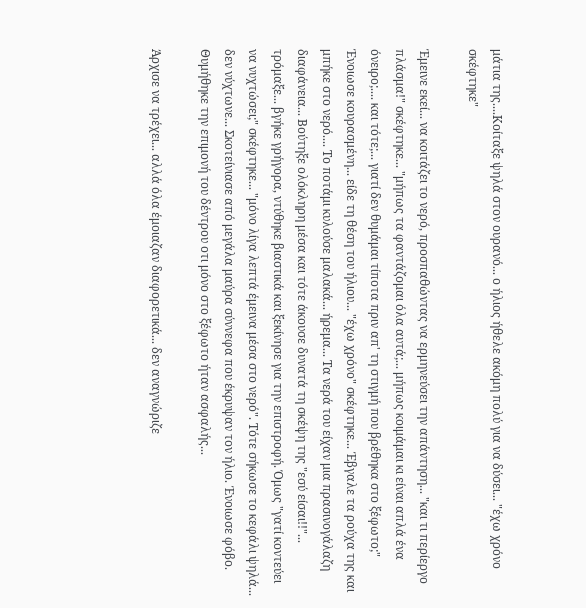μάτια της....Κοίταξε ψηλά στον ουρανό... ο ήλιος ήθελε ακόμη πολύ για να δύσει... "έχω χρόνο σκέφτηκε"

Έμεινε εκεί... να κοιτάζει το νερό, προσπαθώντας να ερμηνεύσει την απάντηση... "και τι περίεργο πλάσμα!" σκέφτηκε... "μήπως τα φαντάζομαι όλα αυτά;... μήπως κοιμάμαι κι είναι απλά ένα όνειρο;.... και τότε;... γιατί δεν θυμάμαι τίποτα πριν απ' τη στιγμή που βρέθηκα στο ξέφωτο;"
Ένοιωσε κουρασμένη... είδε τη θέση του ήλιου... "έχω χρόνο" σκέφτηκε... Έβγαλε τα ρούχα της και μπήκε στο νερό.... Το ποτάμι κυλούσε μαλακά... ήρεμα... Τα νερά του είχαν μια πρασινογάλαζη διαφάνεια... Βούτηξε ολόκληρη μέσα και τότε άκουσε δυνατά τη σκέψη της "εσύ είσαι!!"... τρόμαξε... βγήκε γρήγορα, ντύθηκε βιαστικά και ξεκίνησε για την επιστροφή. Όμως "γατί κοντεύει να νυχτώσει;" σκέφτηκε... "μόνο λίγα λεπτά έμεινα μέσα στο νερό". Τότε σήκωσε το κεφάλι ψηλά... δεν νύχτωνε... Σκοτείνιασε από μεγάλα μαύρα σύννεφα που έκρυψαν τον ήλιο. Ένοιωσε φόβο. Θυμήθηκε την επιμονή του δέντρου οτι μόνο στο ξέφωτο ήταν ασφαλής...

Άρχισε να τρέχει... αλλά όλα έμοιαζαν διαφορετικά... δεν αναγνώριζε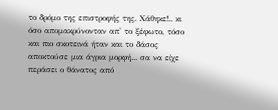το δρόμο της επιστροφής της. Χάθηκε!.. κι όσο απομακρύνονταν απ' το ξέφωτο, τόσο και πιο σκοτεινά ήταν και το δάσος αποκτούσε μια άγρια μορφή... σα να είχε περάσει ο θάνατος από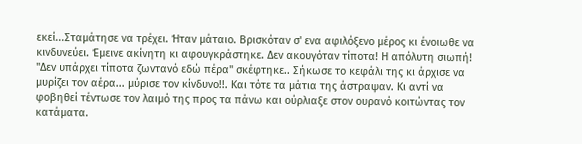εκεί...Σταμάτησε να τρέχει. Ήταν μάταιο. Βρισκόταν σ' ενα αφιλόξενο μέρος κι ένοιωθε να κινδυνεύει. Έμεινε ακίνητη κι αφουγκράστηκε. Δεν ακουγόταν τίποτα! Η απόλυτη σιωπή! "Δεν υπάρχει τίποτα ζωντανό εδώ πέρα" σκέφτηκε.. Σήκωσε το κεφάλι της κι άρχισε να μυρίζει τον αέρα... μύρισε τον κίνδυνο!!. Και τότε τα μάτια της άστραψαν. Κι αντί να φοβηθεί τέντωσε τον λαιμό της προς τα πάνω και ούρλιαξε στον ουρανό κοιτώντας τον κατάματα.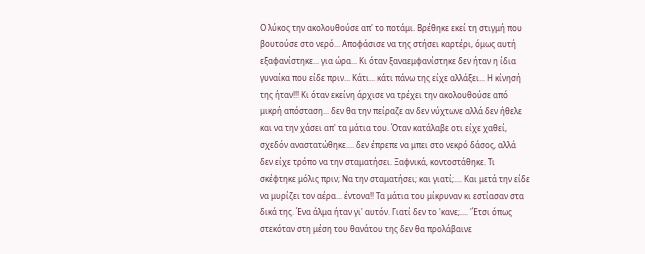Ο λύκος την ακολουθούσε απ' το ποτάμι. Βρέθηκε εκεί τη στιγμή που βουτούσε στο νερό... Αποφάσισε να της στήσει καρτέρι, όμως αυτή εξαφανίστηκε... για ώρα... Κι όταν ξαναεμφανίστηκε δεν ήταν η ίδια γυναίκα που είδε πριν... Κάτι... κάτι πάνω της είχε αλλάξει... Η κίνησή της ήταν!!! Κι όταν εκείνη άρχισε να τρέχει την ακολουθούσε από μικρή απόσταση... δεν θα την πείραζε αν δεν νύχτωνε αλλά δεν ήθελε και να την χάσει απ' τα μάτια του. Όταν κατάλαβε οτι είχε χαθεί, σχεδόν αναστατώθηκε.... δεν έπρεπε να μπει στο νεκρό δάσος, αλλά δεν είχε τρόπο να την σταματήσει. Ξαφνικά, κοντοστάθηκε. Τι σκέφτηκε μόλις πριν; Να την σταματήσει; και γιατί;.... Και μετά την είδε να μυρίζει τον αέρα... έντονα!! Τα μάτια του μίκρυναν κι εστίασαν στα δικά της. Ένα άλμα ήταν γι' αυτόν. Γιατί δεν το 'κανε;.... 'Έτσι όπως στεκόταν στη μέση του θανάτου της δεν θα προλάβαινε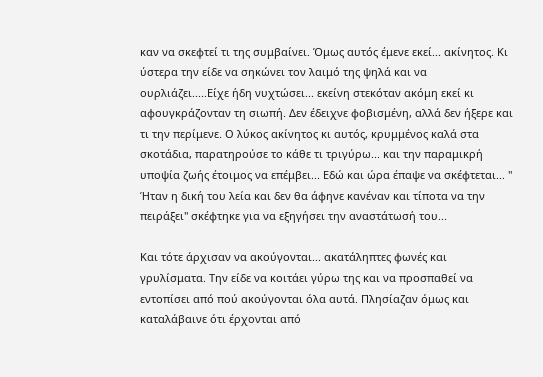καν να σκεφτεί τι της συμβαίνει. Όμως αυτός έμενε εκεί... ακίνητος. Κι ύστερα την είδε να σηκώνει τον λαιμό της ψηλά και να ουρλιάζει.....Είχε ήδη νυχτώσει... εκείνη στεκόταν ακόμη εκεί κι αφουγκράζονταν τη σιωπή. Δεν έδειχνε φοβισμένη, αλλά δεν ήξερε και τι την περίμενε. Ο λύκος ακίνητος κι αυτός, κρυμμένος καλά στα σκοτάδια, παρατηρούσε το κάθε τι τριγύρω... και την παραμικρή υποψία ζωής έτοιμος να επέμβει... Εδώ και ώρα έπαψε να σκέφτεται... " Ήταν η δική του λεία και δεν θα άφηνε κανέναν και τίποτα να την πειράξει" σκέφτηκε για να εξηγήσει την αναστάτωσή του...

Και τότε άρχισαν να ακούγονται... ακατάληπτες φωνές και γρυλίσματα. Την είδε να κοιτάει γύρω της και να προσπαθεί να εντοπίσει από πού ακούγονται όλα αυτά. Πλησίαζαν όμως και καταλάβαινε ότι έρχονται από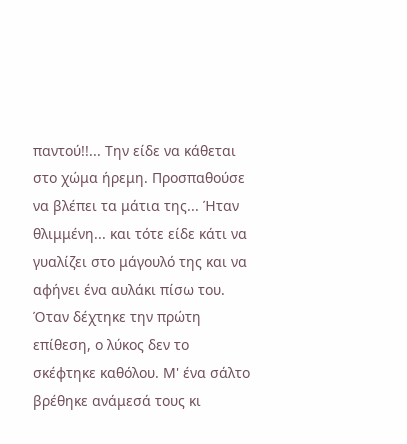παντού!!... Την είδε να κάθεται στο χώμα ήρεμη. Προσπαθούσε να βλέπει τα μάτια της... Ήταν θλιμμένη... και τότε είδε κάτι να γυαλίζει στο μάγουλό της και να αφήνει ένα αυλάκι πίσω του. Όταν δέχτηκε την πρώτη επίθεση, ο λύκος δεν το σκέφτηκε καθόλου. Μ' ένα σάλτο βρέθηκε ανάμεσά τους κι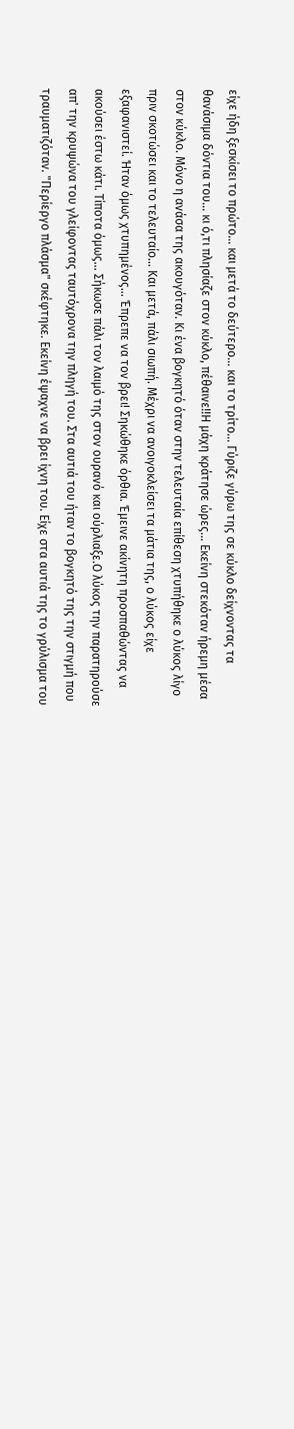είχε ήδη ξεσκίσει το πρώτο... και μετά το δεύτερο... και το τρίτο... Γύριζε γύρω της σε κύκλο δείχνοντας τα θανάσιμα δόντια του... κι ό,τι πλησίαζε στον κύκλο, πέθαινε!!Η μάχη κράτησε ώρες... Εκείνη στεκόταν ήρεμη μέσα στον κύκλο. Μόνο η ανάσα της ακουγόταν. Κι ένα βογκητό όταν στην τελευταία επίθεση χτυπήθηκε ο λύκος λίγο πριν σκοτώσει και το τελευταίο... Και μετά, πάλι σιωπή. Μέχρι να ανοιγοκλείσει τα μάτια της, ο λύκος είχε εξαφανιστεί. Ήταν όμως χτυπημένος... Έπρεπε να τον βρει! Σηκώθηκε όρθια. Έμεινε ακίνητη προσπαθώντας να ακούσει έστω κάτι. Τίποτα όμως... Σήκωσε πάλι τον λαιμό της στον ουρανό και ούρλιαξε.Ο λύκος την παρατηρούσε απ' την κρυψώνα του γλείφοντας ταυτόχρονα την πληγή του. Στα αυτιά του ήταν το βογκητό της την στιγμή που τραυματιζόταν. "Περίεργο πλάσμα" σκέφτηκε. Εκείνη έψαχνε να βρει ίχνη του. Είχε στα αυτιά της το γρύλισμα του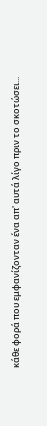κάθε φορά που εμφανίζονταν ένα απ' αυτά λίγο πριν το σκοτώσει...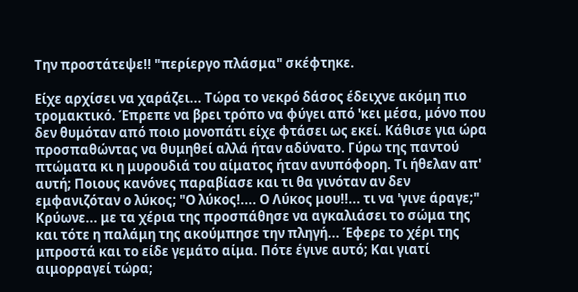Την προστάτεψε!! "περίεργο πλάσμα" σκέφτηκε.

Είχε αρχίσει να χαράζει... Τώρα το νεκρό δάσος έδειχνε ακόμη πιο τρομακτικό. Έπρεπε να βρει τρόπο να φύγει από 'κει μέσα, μόνο που δεν θυμόταν από ποιο μονοπάτι είχε φτάσει ως εκεί. Κάθισε για ώρα προσπαθώντας να θυμηθεί αλλά ήταν αδύνατο. Γύρω της παντού πτώματα κι η μυρουδιά του αίματος ήταν ανυπόφορη. Τι ήθελαν απ' αυτή; Ποιους κανόνες παραβίασε και τι θα γινόταν αν δεν εμφανιζόταν ο λύκος; "Ο λύκος!.... Ο Λύκος μου!!... τι να 'γινε άραγε;" Κρύωνε... με τα χέρια της προσπάθησε να αγκαλιάσει το σώμα της και τότε η παλάμη της ακούμπησε την πληγή... Έφερε το χέρι της μπροστά και το είδε γεμάτο αίμα. Πότε έγινε αυτό; Και γιατί αιμορραγεί τώρα;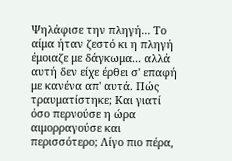Ψηλάφισε την πληγή... Το αίμα ήταν ζεστό κι η πληγή έμοιαζε με δάγκωμα... αλλά αυτή δεν είχε έρθει σ' επαφή με κανένα απ' αυτά. Πώς τραυματίστηκε; Και γιατί όσο περνούσε η ώρα αιμορραγούσε και περισσότερο; Λίγο πιο πέρα,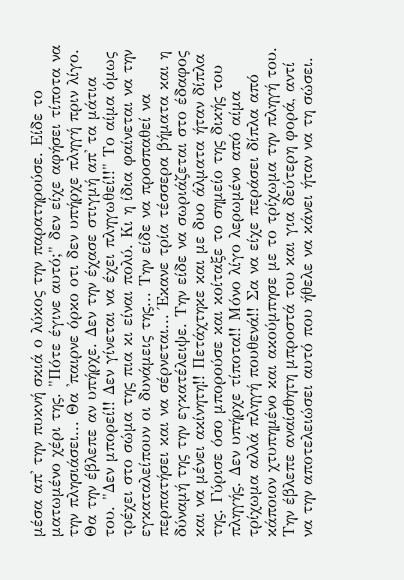μέσα απ' την πυκνή σκιά ο λύκος την παρατηρούσε. Είδε το ματωμένο χέρι της. "Πότε έγινε αυτό;" δεν είχε αφήσει τίποτα να την πλησιάσει... Θα 'παιρνε όρκο οτι δεν υπήρχε πληγή πριν λίγο. Θα την έβλεπε αν υπήρχε. Δεν την έχασε στιγμή απ' τα μάτια του. "Δεν μπορεί!! Δεν γίνεται να έχει πληγωθεί!!" Το αίμα όμως τρέχει στο σώμα της πια κι είναι πολύ. Κι η ίδια φαίνεται να την εγκαταλείπουν οι δυνάμεις της... Την είδε να προσπαθεί να περπατήσει και να σέρνεται... Έκανε τρία τέσσερα βήματα και η δύναμή της την εγκατέλειψε. Την είδε να σωριάζεται στο έδαφος και να μένει ακίνητη!! Πετάχτηκε και με δυο άλματα ήταν δίπλα της. Γύρισε όσο μπορούσε και κοίταξε το σημείο της δικής του πληγής. Δεν υπήρχε τίποτα!! Μόνο λίγο λερωμένο από αίμα τρίχωμα αλλά πληγή πουθενά!! Σα να είχε περάσει δίπλα από κάποιον χτυπημένο και ακούμπησε με το τρίχωμα την πληγή του. Την έβλεπε αναίσθητη μπροστά του και για δεύτερη φορά, αντί να την αποτελειώσει αυτό που ήθελε να κάνει ήταν να τη σώσει.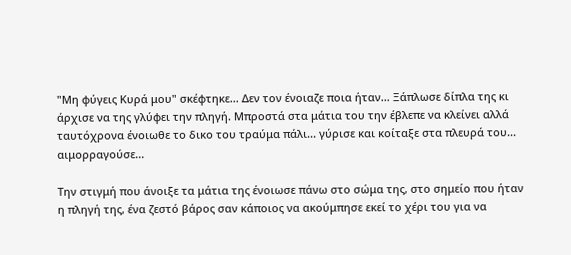"Μη φύγεις Κυρά μου" σκέφτηκε... Δεν τον ένοιαζε ποια ήταν... Ξάπλωσε δίπλα της κι άρχισε να της γλύφει την πληγή. Μπροστά στα μάτια του την έβλεπε να κλείνει αλλά ταυτόχρονα ένοιωθε το δικο του τραύμα πάλι... γύρισε και κοίταξε στα πλευρά του... αιμορραγούσε...

Την στιγμή που άνοιξε τα μάτια της ένοιωσε πάνω στο σώμα της, στο σημείο που ήταν η πληγή της, ένα ζεστό βάρος σαν κάποιος να ακούμπησε εκεί το χέρι του για να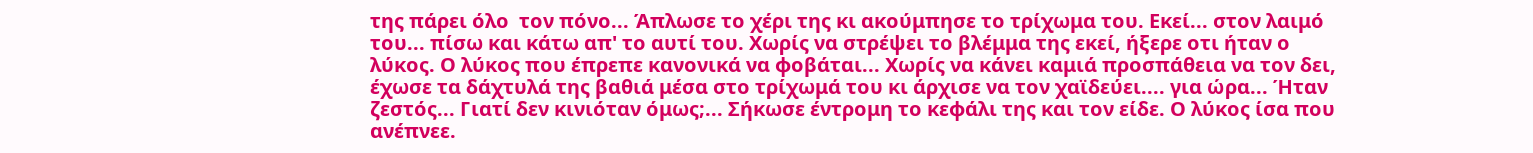της πάρει όλο  τον πόνο... Άπλωσε το χέρι της κι ακούμπησε το τρίχωμα του. Εκεί... στον λαιμό του... πίσω και κάτω απ' το αυτί του. Χωρίς να στρέψει το βλέμμα της εκεί, ήξερε οτι ήταν ο λύκος. Ο λύκος που έπρεπε κανονικά να φοβάται... Χωρίς να κάνει καμιά προσπάθεια να τον δει, έχωσε τα δάχτυλά της βαθιά μέσα στο τρίχωμά του κι άρχισε να τον χαϊδεύει.... για ώρα... Ήταν ζεστός... Γιατί δεν κινιόταν όμως;... Σήκωσε έντρομη το κεφάλι της και τον είδε. Ο λύκος ίσα που ανέπνεε.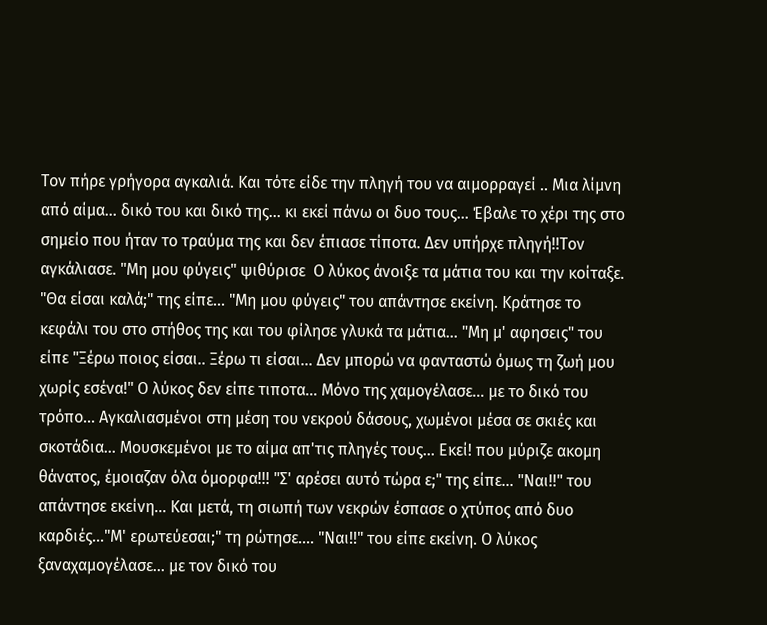Τον πήρε γρήγορα αγκαλιά. Και τότε είδε την πληγή του να αιμορραγεί .. Μια λίμνη από αίμα... δικό του και δικό της... κι εκεί πάνω οι δυο τους... Έβαλε το χέρι της στο σημείο που ήταν το τραύμα της και δεν έπιασε τίποτα. Δεν υπήρχε πληγή!!Τον αγκάλιασε. "Μη μου φύγεις" ψιθύρισε  Ο λύκος άνοιξε τα μάτια του και την κοίταξε. "Θα είσαι καλά;" της είπε... "Μη μου φύγεις" του απάντησε εκείνη. Κράτησε το κεφάλι του στο στήθος της και του φίλησε γλυκά τα μάτια... "Μη μ' αφησεις" του είπε "Ξέρω ποιος είσαι.. Ξέρω τι είσαι... Δεν μπορώ να φανταστώ όμως τη ζωή μου χωρίς εσένα!" Ο λύκος δεν είπε τιποτα... Μόνο της χαμογέλασε... με το δικό του τρόπο... Αγκαλιασμένοι στη μέση του νεκρού δάσους, χωμένοι μέσα σε σκιές και σκοτάδια... Μουσκεμένοι με το αίμα απ'τις πληγές τους... Εκεί! που μύριζε ακομη θάνατος, έμοιαζαν όλα όμορφα!!! "Σ' αρέσει αυτό τώρα ε;" της είπε... "Ναι!!" του απάντησε εκείνη... Και μετά, τη σιωπή των νεκρών έσπασε ο χτύπος από δυο καρδιές..."Μ' ερωτεύεσαι;" τη ρώτησε.... "Ναι!!" του είπε εκείνη. Ο λύκος ξαναχαμογέλασε... με τον δικό του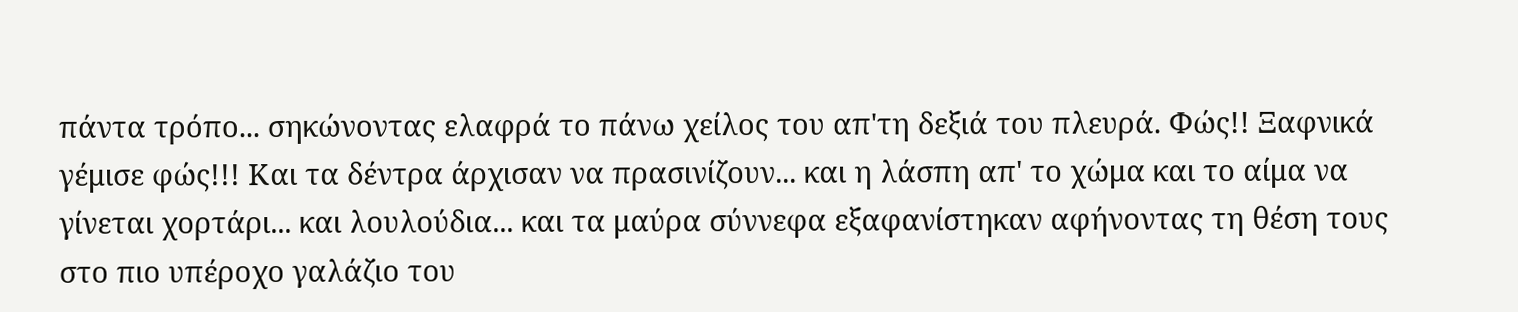πάντα τρόπο... σηκώνοντας ελαφρά το πάνω χείλος του απ'τη δεξιά του πλευρά. Φώς!! Ξαφνικά γέμισε φώς!!! Και τα δέντρα άρχισαν να πρασινίζουν... και η λάσπη απ' το χώμα και το αίμα να γίνεται χορτάρι... και λουλούδια... και τα μαύρα σύννεφα εξαφανίστηκαν αφήνοντας τη θέση τους στο πιο υπέροχο γαλάζιο του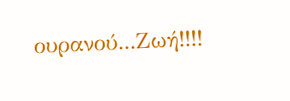ουρανού...Ζωή!!!!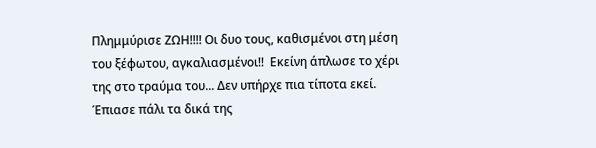Πλημμύρισε ΖΩΗ!!!! Οι δυο τους, καθισμένοι στη μέση του ξέφωτου, αγκαλιασμένοι!!  Εκείνη άπλωσε το χέρι της στο τραύμα του... Δεν υπήρχε πια τίποτα εκεί. Έπιασε πάλι τα δικά της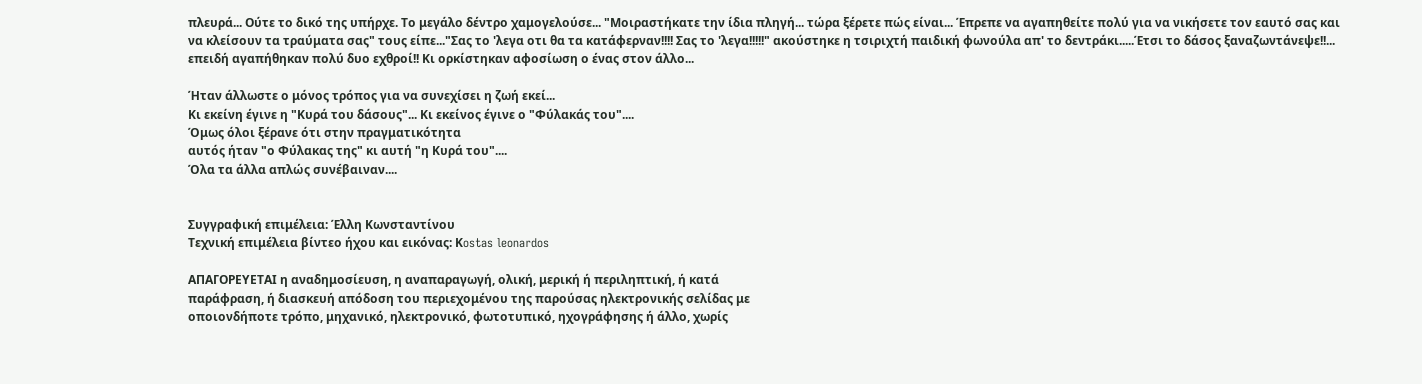πλευρά... Ούτε το δικό της υπήρχε. Το μεγάλο δέντρο χαμογελούσε... "Μοιραστήκατε την ίδια πληγή... τώρα ξέρετε πώς είναι... Έπρεπε να αγαπηθείτε πολύ για να νικήσετε τον εαυτό σας και να κλείσουν τα τραύματα σας" τους είπε..."Σας το 'λεγα οτι θα τα κατάφερναν!!!! Σας το 'λεγα!!!!!" ακούστηκε η τσιριχτή παιδική φωνούλα απ' το δεντράκι.....Έτσι το δάσος ξαναζωντάνεψε!!... επειδή αγαπήθηκαν πολύ δυο εχθροί!! Κι ορκίστηκαν αφοσίωση ο ένας στον άλλο...

Ήταν άλλωστε ο μόνος τρόπος για να συνεχίσει η ζωή εκεί...
Κι εκείνη έγινε η "Κυρά του δάσους"... Κι εκείνος έγινε ο "Φύλακάς του"....
Όμως όλοι ξέρανε ότι στην πραγματικότητα
αυτός ήταν "ο Φύλακας της" κι αυτή "η Κυρά του"....
Όλα τα άλλα απλώς συνέβαιναν....


Συγγραφική επιμέλεια: Έλλη Κωνσταντίνου
Tεχνική επιμέλεια βίντεο ήχου και εικόνας: Κostas leonardos

ΑΠΑΓΟΡΕΥΕΤΑΙ η αναδημοσίευση, η αναπαραγωγή, ολική, μερική ή περιληπτική, ή κατά
παράφραση, ή διασκευή απόδοση του περιεχομένου της παρούσας ηλεκτρονικής σελίδας με
οποιονδήποτε τρόπο, μηχανικό, ηλεκτρονικό, φωτοτυπικό, ηχογράφησης ή άλλο, χωρίς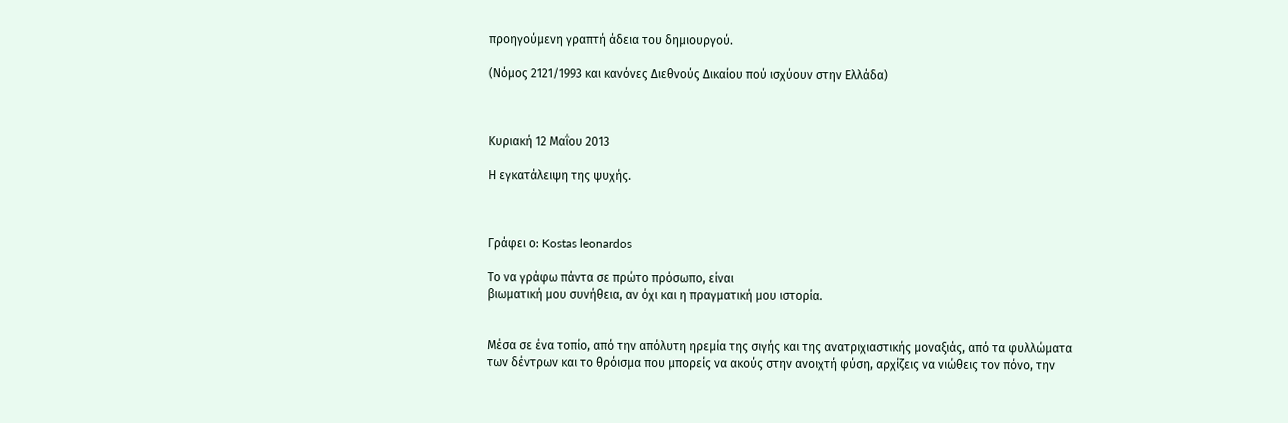προηγούμενη γραπτή άδεια του δημιουργού.

(Νόμος 2121/1993 και κανόνες Διεθνούς Δικαίου πού ισχύουν στην Ελλάδα)



Κυριακή 12 Μαΐου 2013

Η εγκατάλειψη της ψυχής.



Γράφει ο: Kostas leonardos

Το να γράφω πάντα σε πρώτο πρόσωπο, είναι
βιωματική μου συνήθεια, αν όχι και η πραγματική μου ιστορία.


Μέσα σε ένα τοπίο, από την απόλυτη ηρεμία της σιγής και της ανατριχιαστικής μοναξιάς, από τα φυλλώματα των δέντρων και το θρόισμα που μπορείς να ακούς στην ανοιχτή φύση, αρχίζεις να νιώθεις τον πόνο, την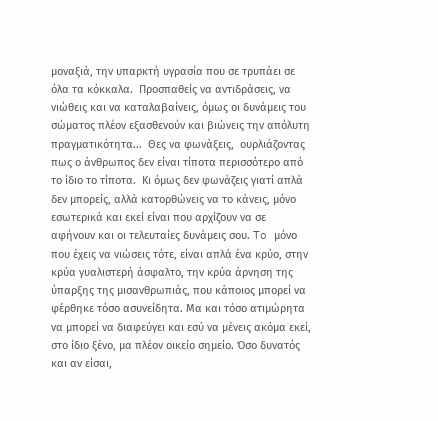μοναξιά, την υπαρκτή υγρασία που σε τρυπάει σε όλα τα κόκκαλα.  Προσπαθείς να αντιδράσεις, να νιώθεις και να καταλαβαίνεις, όμως οι δυνάμεις του σώματος πλέον εξασθενούν και βιώνεις την απόλυτη πραγματικότητα...  Θες να φωνάξεις,  ουρλιάζοντας πως ο άνθρωπος δεν είναι τίποτα περισσότερο από το ίδιο το τίποτα.  Κι όμως δεν φωνάζεις γιατί απλά δεν μπορείς, αλλά κατορθώνεις να το κάνεις, μόνο εσωτερικά και εκεί είναι που αρχίζουν να σε αφήνουν και οι τελευταίες δυνάμεις σου. To μόνο που έχεις να νιώσεις τότε, είναι απλά ένα κρύο, στην κρύα γυαλιστερή άσφαλτο, την κρύα άρνηση της ύπαρξης της μισανθρωπιάς, που κάποιος μπορεί να φέρθηκε τόσο ασυνείδητα. Μα και τόσο ατιμώρητα να μπορεί να διαφεύγει και εσύ να μένεις ακόμα εκεί, στο ίδιο ξένο, μα πλέον οικείο σημείο. Όσο δυνατός και αν είσαι,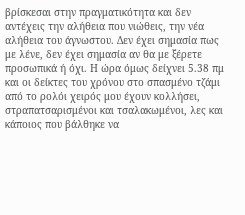βρίσκεσαι στην πραγματικότητα και δεν αντέχεις την αλήθεια που νιώθεις, την νέα αλήθεια του άγνωστου. Δεν έχει σημασία πως με λένε, δεν έχει σημασία αν θα με ξέρετε προσωπικά ή όχι. Η ώρα όμως δείχνει 5.38 πμ και οι δείκτες του χρόνου στο σπασμένο τζάμι από το ρολόι χειρός μου έχουν κολλήσει, στραπατσαρισμένοι και τσαλακωμένοι, λες και κάποιος που βάλθηκε να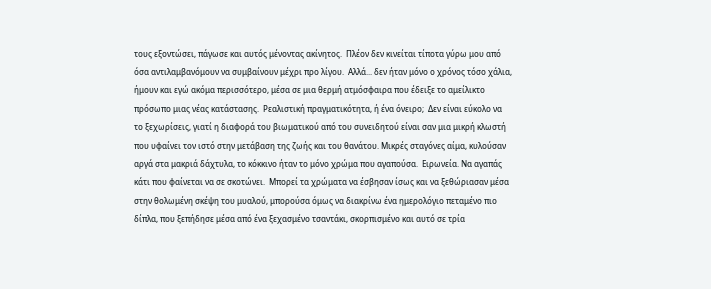τους εξοντώσει, πάγωσε και αυτός μένοντας ακίνητος.  Πλέον δεν κινείται τίποτα γύρω μου από όσα αντιλαμβανόμουν να συμβαίνουν μέχρι προ λίγου.  Αλλά... δεν ήταν μόνο ο χρόνος τόσο χάλια, ήμουν και εγώ ακόμα περισσότερο, μέσα σε μια θερμή ατμόσφαιρα που έδειξε το αμείλικτο πρόσωπο μιας νέας κατάστασης.  Ρεαλιστική πραγματικότητα, ή ένα όνειρο;  Δεν είναι εύκολο να το ξεχωρίσεις, γιατί η διαφορά του βιωματικού από του συνειδητού είναι σαν μια μικρή κλωστή που υφαίνει τον ιστό στην μετάβαση της ζωής και του θανάτου. Μικρές σταγόνες αίμα, κυλούσαν αργά στα μακριά δάχτυλα, το κόκκινο ήταν το μόνο χρώμα που αγαπούσα.  Ειρωνεία. Να αγαπάς κάτι που φαίνεται να σε σκοτώνει.  Μπορεί τα χρώματα να έσβησαν ίσως και να ξεθώριασαν μέσα στην θολωμένη σκέψη του μυαλού, μπορούσα όμως να διακρίνω ένα ημερολόγιο πεταμένο πιο δίπλα, που ξεπήδησε μέσα από ένα ξεχασμένο τσαντάκι, σκορπισμένο και αυτό σε τρία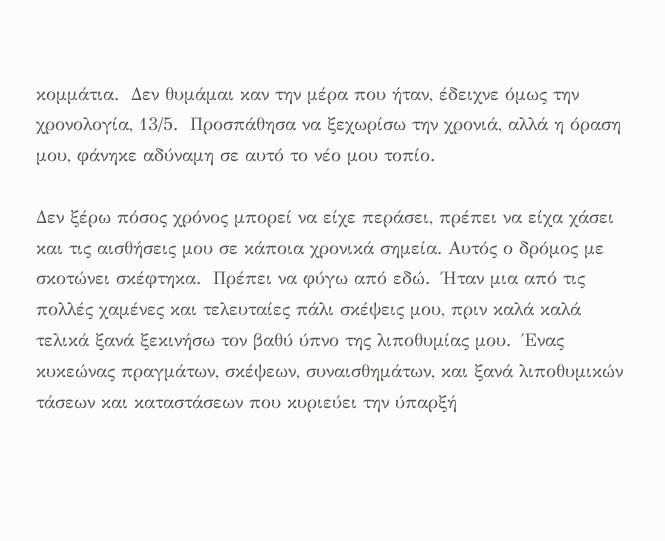κομμάτια.  Δεν θυμάμαι καν την μέρα που ήταν, έδειχνε όμως την χρονολογία, 13/5.  Προσπάθησα να ξεχωρίσω την χρονιά, αλλά η όραση μου, φάνηκε αδύναμη σε αυτό το νέο μου τοπίο.

Δεν ξέρω πόσος χρόνος μπορεί να είχε περάσει, πρέπει να είχα χάσει και τις αισθήσεις μου σε κάποια χρονικά σημεία. Αυτός ο δρόμος με σκοτώνει σκέφτηκα.  Πρέπει να φύγω από εδώ.  Ήταν μια από τις πολλές χαμένες και τελευταίες πάλι σκέψεις μου, πριν καλά καλά τελικά ξανά ξεκινήσω τον βαθύ ύπνο της λιποθυμίας μου.  Ένας κυκεώνας πραγμάτων, σκέψεων, συναισθημάτων, και ξανά λιποθυμικών τάσεων και καταστάσεων που κυριεύει την ύπαρξή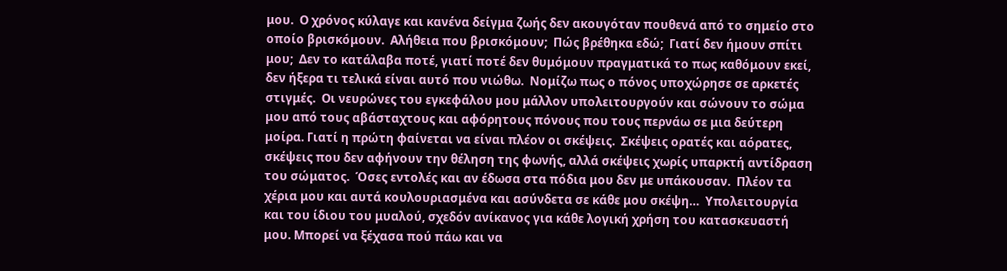μου.  Ο χρόνος κύλαγε και κανένα δείγμα ζωής δεν ακουγόταν πουθενά από το σημείο στο οποίο βρισκόμουν.  Αλήθεια που βρισκόμουν;  Πώς βρέθηκα εδώ;  Γιατί δεν ήμουν σπίτι μου;  Δεν το κατάλαβα ποτέ, γιατί ποτέ δεν θυμόμουν πραγματικά το πως καθόμουν εκεί, δεν ήξερα τι τελικά είναι αυτό που νιώθω.  Νομίζω πως ο πόνος υποχώρησε σε αρκετές στιγμές.  Οι νευρώνες του εγκεφάλου μου μάλλον υπολειτουργούν και σώνουν το σώμα μου από τους αβάσταχτους και αφόρητους πόνους που τους περνάω σε μια δεύτερη μοίρα. Γιατί η πρώτη φαίνεται να είναι πλέον οι σκέψεις.  Σκέψεις ορατές και αόρατες, σκέψεις που δεν αφήνουν την θέληση της φωνής, αλλά σκέψεις χωρίς υπαρκτή αντίδραση του σώματος.  Όσες εντολές και αν έδωσα στα πόδια μου δεν με υπάκουσαν.  Πλέον τα χέρια μου και αυτά κουλουριασμένα και ασύνδετα σε κάθε μου σκέψη…  Υπολειτουργία και του ίδιου του μυαλού, σχεδόν ανίκανος για κάθε λογική χρήση του κατασκευαστή μου. Μπορεί να ξέχασα πού πάω και να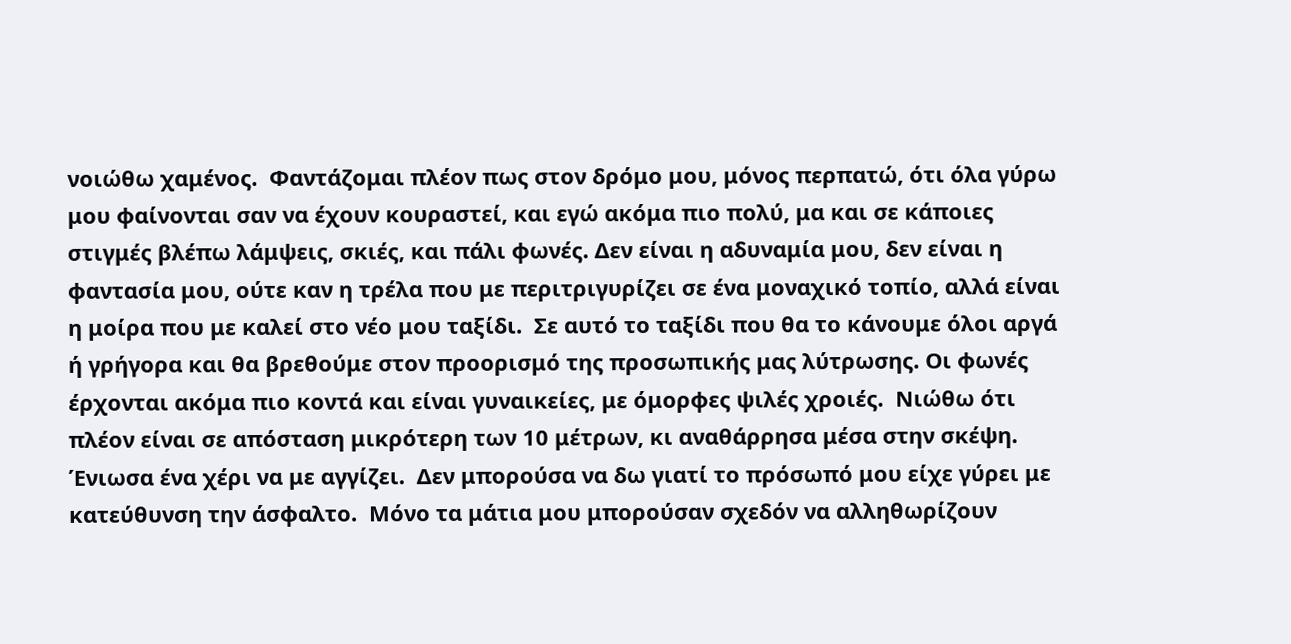νοιώθω χαμένος.  Φαντάζομαι πλέον πως στον δρόμο μου, μόνος περπατώ, ότι όλα γύρω μου φαίνονται σαν να έχουν κουραστεί, και εγώ ακόμα πιο πολύ, μα και σε κάποιες στιγμές βλέπω λάμψεις, σκιές, και πάλι φωνές. Δεν είναι η αδυναμία μου, δεν είναι η φαντασία μου, ούτε καν η τρέλα που με περιτριγυρίζει σε ένα μοναχικό τοπίο, αλλά είναι η μοίρα που με καλεί στο νέο μου ταξίδι.  Σε αυτό το ταξίδι που θα το κάνουμε όλοι αργά ή γρήγορα και θα βρεθούμε στον προορισμό της προσωπικής μας λύτρωσης. Οι φωνές έρχονται ακόμα πιο κοντά και είναι γυναικείες, με όμορφες ψιλές χροιές.  Νιώθω ότι πλέον είναι σε απόσταση μικρότερη των 10 μέτρων, κι αναθάρρησα μέσα στην σκέψη. Ένιωσα ένα χέρι να με αγγίζει.  Δεν μπορούσα να δω γιατί το πρόσωπό μου είχε γύρει με κατεύθυνση την άσφαλτο.  Μόνο τα μάτια μου μπορούσαν σχεδόν να αλληθωρίζουν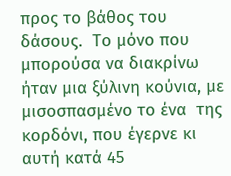προς το βάθος του δάσους.  Το μόνο που μπορούσα να διακρίνω ήταν μια ξύλινη κούνια, με μισοσπασμένο το ένα  της κορδόνι, που έγερνε κι αυτή κατά 45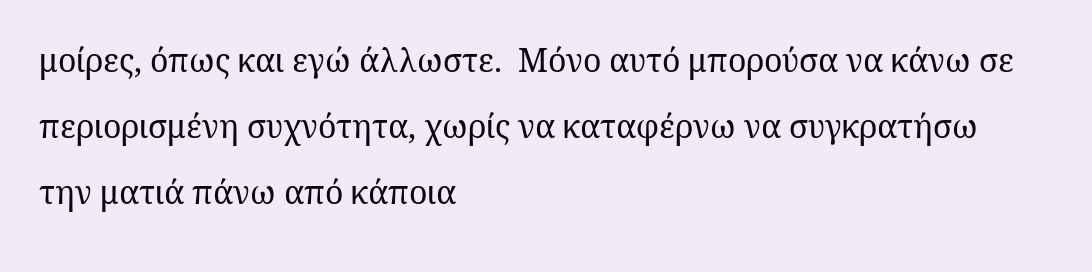μοίρες, όπως και εγώ άλλωστε.  Μόνο αυτό μπορούσα να κάνω σε περιορισμένη συχνότητα, χωρίς να καταφέρνω να συγκρατήσω την ματιά πάνω από κάποια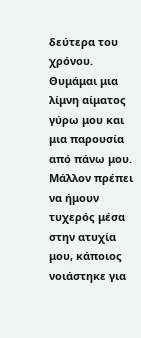δεύτερα του χρόνου.  Θυμάμαι μια λίμνη αίματος γύρω μου και μια παρουσία από πάνω μου.  Μάλλον πρέπει να ήμουν τυχερός μέσα στην ατυχία μου, κάποιος νοιάστηκε για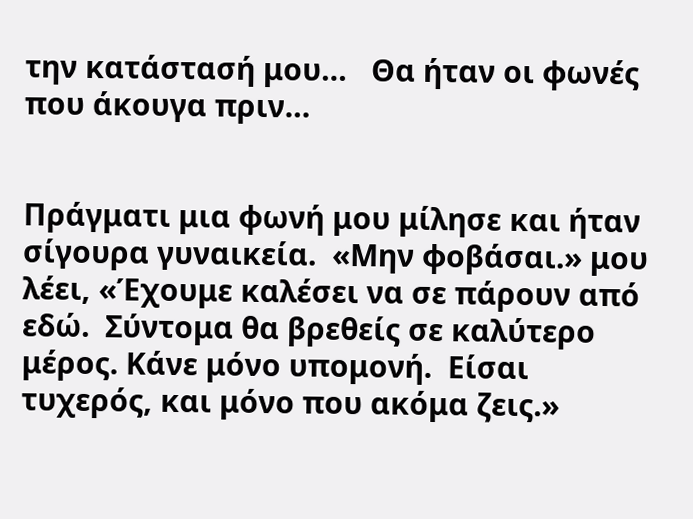την κατάστασή μου…   Θα ήταν οι φωνές που άκουγα πριν…


Πράγματι μια φωνή μου μίλησε και ήταν σίγουρα γυναικεία.  «Μην φοβάσαι.» μου λέει, «Έχουμε καλέσει να σε πάρουν από εδώ.  Σύντομα θα βρεθείς σε καλύτερο μέρος. Κάνε μόνο υπομονή.  Είσαι τυχερός, και μόνο που ακόμα ζεις.»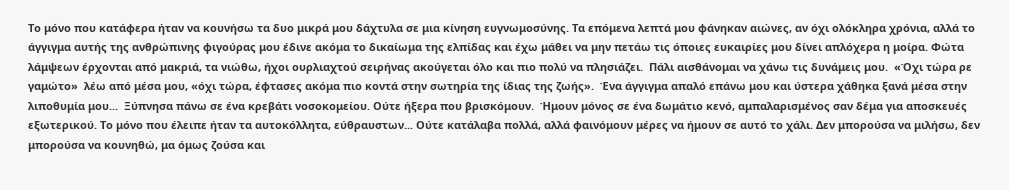Το μόνο που κατάφερα ήταν να κουνήσω τα δυο μικρά μου δάχτυλα σε μια κίνηση ευγνωμοσύνης. Τα επόμενα λεπτά μου φάνηκαν αιώνες, αν όχι ολόκληρα χρόνια, αλλά το άγγιγμα αυτής της ανθρώπινης φιγούρας μου έδινε ακόμα το δικαίωμα της ελπίδας και έχω μάθει να μην πετάω τις όποιες ευκαιρίες μου δίνει απλόχερα η μοίρα. Φώτα λάμψεων έρχονται από μακριά, τα νιώθω, ήχοι ουρλιαχτού σειρήνας ακούγεται όλο και πιο πολύ να πλησιάζει.  Πάλι αισθάνομαι να χάνω τις δυνάμεις μου.  «Όχι τώρα ρε γαμώτο»  λέω από μέσα μου, «όχι τώρα, έφτασες ακόμα πιο κοντά στην σωτηρία της ίδιας της ζωής».  Ένα άγγιγμα απαλό επάνω μου και ύστερα χάθηκα ξανά μέσα στην λιποθυμία μου...  Ξύπνησα πάνω σε ένα κρεβάτι νοσοκομείου. Ούτε ήξερα που βρισκόμουν.  Ήμουν μόνος σε ένα δωμάτιο κενό, αμπαλαρισμένος σαν δέμα για αποσκευές εξωτερικού. Το μόνο που έλειπε ήταν τα αυτοκόλλητα, εύθραυστων... Ούτε κατάλαβα πολλά, αλλά φαινόμουν μέρες να ήμουν σε αυτό το χάλι. Δεν μπορούσα να μιλήσω, δεν μπορούσα να κουνηθώ, μα όμως ζούσα και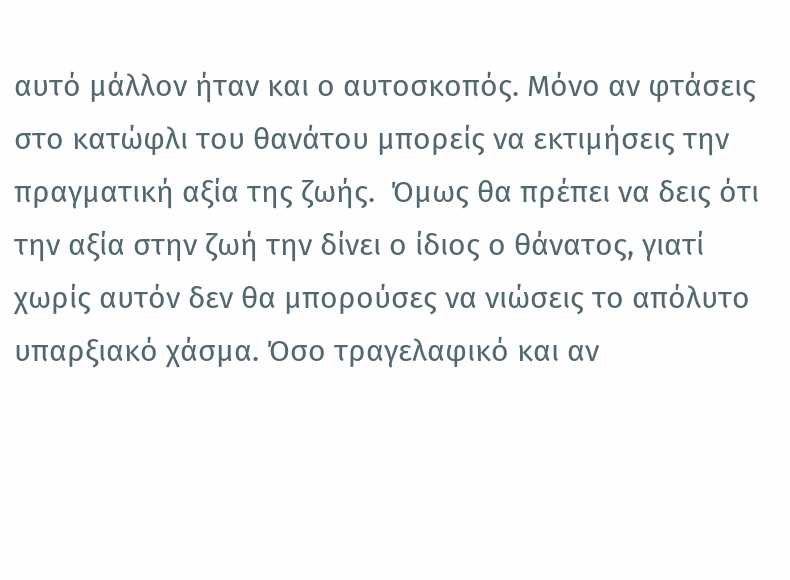αυτό μάλλον ήταν και ο αυτοσκοπός. Μόνο αν φτάσεις στο κατώφλι του θανάτου μπορείς να εκτιμήσεις την πραγματική αξία της ζωής.  Όμως θα πρέπει να δεις ότι την αξία στην ζωή την δίνει ο ίδιος ο θάνατος, γιατί χωρίς αυτόν δεν θα μπορούσες να νιώσεις το απόλυτο υπαρξιακό χάσμα. Όσο τραγελαφικό και αν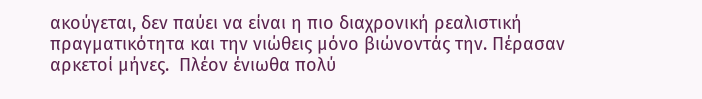ακούγεται, δεν παύει να είναι η πιο διαχρονική ρεαλιστική πραγματικότητα και την νιώθεις μόνο βιώνοντάς την. Πέρασαν αρκετοί μήνες.  Πλέον ένιωθα πολύ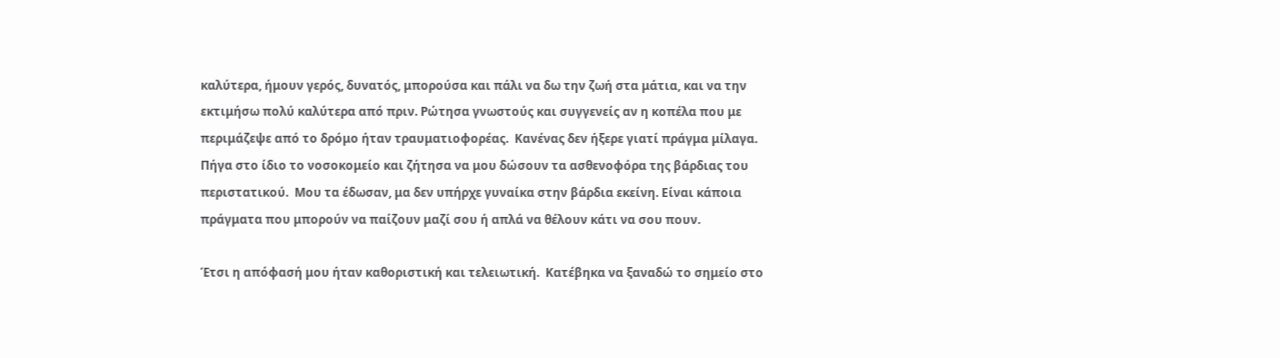καλύτερα, ήμουν γερός, δυνατός, μπορούσα και πάλι να δω την ζωή στα μάτια, και να την εκτιμήσω πολύ καλύτερα από πριν. Ρώτησα γνωστούς και συγγενείς αν η κοπέλα που με περιμάζεψε από το δρόμο ήταν τραυματιοφορέας.  Κανένας δεν ήξερε γιατί πράγμα μίλαγα.  Πήγα στο ίδιο το νοσοκομείο και ζήτησα να μου δώσουν τα ασθενοφόρα της βάρδιας του περιστατικού.  Μου τα έδωσαν, μα δεν υπήρχε γυναίκα στην βάρδια εκείνη. Είναι κάποια πράγματα που μπορούν να παίζουν μαζί σου ή απλά να θέλουν κάτι να σου πουν.

Έτσι η απόφασή μου ήταν καθοριστική και τελειωτική.  Κατέβηκα να ξαναδώ το σημείο στο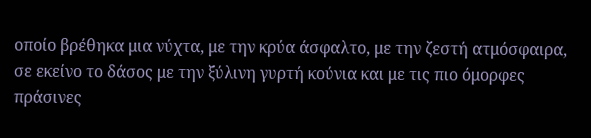οποίο βρέθηκα μια νύχτα, με την κρύα άσφαλτο, με την ζεστή ατμόσφαιρα, σε εκείνο το δάσος με την ξύλινη γυρτή κούνια και με τις πιο όμορφες πράσινες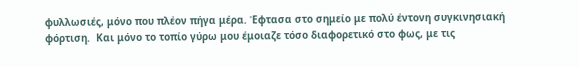φυλλωσιές, μόνο που πλέον πήγα μέρα. Έφτασα στο σημείο με πολύ έντονη συγκινησιακή φόρτιση.  Και μόνο το τοπίο γύρω μου έμοιαζε τόσο διαφορετικό στο φως, με τις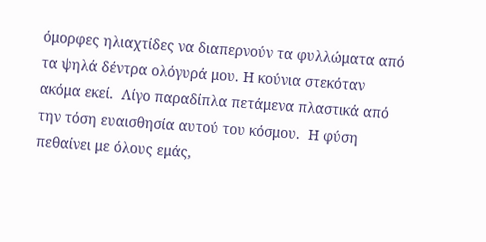όμορφες ηλιαχτίδες να διαπερνούν τα φυλλώματα από τα ψηλά δέντρα ολόγυρά μου. Η κούνια στεκόταν ακόμα εκεί.  Λίγο παραδίπλα πετάμενα πλαστικά από την τόση ευαισθησία αυτού του κόσμου.  Η φύση πεθαίνει με όλους εμάς,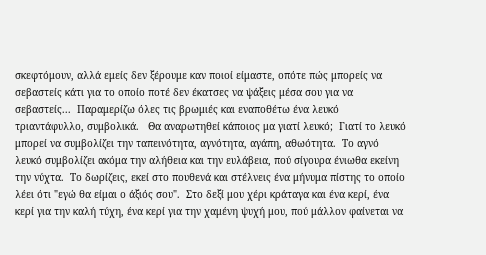σκεφτόμουν, αλλά εμείς δεν ξέρουμε καν ποιοί είμαστε, οπότε πώς μπορείς να σεβαστείς κάτι για το οποίο ποτέ δεν έκατσες να ψάξεις μέσα σου για να σεβαστείς...  Παραμερίζω όλες τις βρωμιές και εναποθέτω ένα λευκό τριαντάφυλλο, συμβολικά.   Θα αναρωτηθεί κάποιος μα γιατί λευκό;  Γιατί το λευκό μπορεί να συμβολίζει την ταπεινότητα, αγνότητα, αγάπη, αθωότητα.  Το αγνό λευκό συμβολίζει ακόμα την αλήθεια και την ευλάβεια, πού σίγουρα ένιωθα εκείνη την νύχτα.  Το δωρίζεις, εκεί στο πουθενά και στέλνεις ένα μήνυμα πίστης το οποίο λέει ότι "εγώ θα είμαι ο άξιός σου".  Στο δεξί μου χέρι κράταγα και ένα κερί, ένα κερί για την καλή τύχη, ένα κερί για την χαμένη ψυχή μου, πού μάλλον φαίνεται να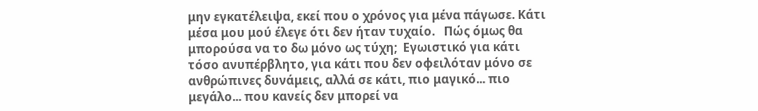μην εγκατέλειψα, εκεί που ο χρόνος για μένα πάγωσε. Κάτι μέσα μου μού έλεγε ότι δεν ήταν τυχαίο.   Πώς όμως θα μπορούσα να το δω μόνο ως τύχη;  Εγωιστικό για κάτι τόσο ανυπέρβλητο, για κάτι που δεν οφειλόταν μόνο σε ανθρώπινες δυνάμεις, αλλά σε κάτι, πιο μαγικό... πιο μεγάλο... που κανείς δεν μπορεί να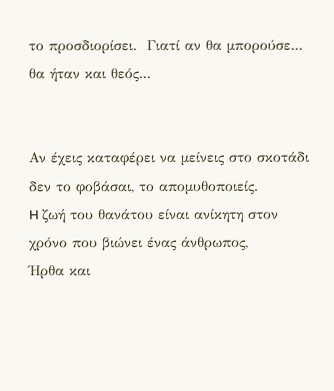το προσδιορίσει.  Γιατί αν θα μπορούσε... θα ήταν και θεός...


Αν έχεις καταφέρει να μείνεις στο σκοτάδι δεν το φοβάσαι, το απομυθοποιείς.
H ζωή του θανάτου είναι ανίκητη στον χρόνο που βιώνει ένας άνθρωπος,
Ήρθα και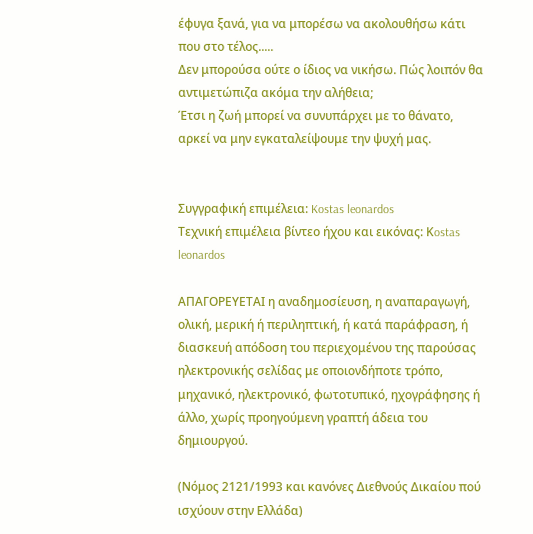έφυγα ξανά, για να μπορέσω να ακολουθήσω κάτι που στο τέλος.....
Δεν μπορούσα ούτε ο ίδιος να νικήσω. Πώς λοιπόν θα αντιμετώπιζα ακόμα την αλήθεια;
Έτσι η ζωή μπορεί να συνυπάρχει με το θάνατο, αρκεί να μην εγκαταλείψουμε την ψυχή μας.


Συγγραφική επιμέλεια: Kostas leonardos
Tεχνική επιμέλεια βίντεο ήχου και εικόνας: Κostas leonardos

ΑΠΑΓΟΡΕΥΕΤΑΙ η αναδημοσίευση, η αναπαραγωγή, ολική, μερική ή περιληπτική, ή κατά παράφραση, ή διασκευή απόδοση του περιεχομένου της παρούσας ηλεκτρονικής σελίδας με οποιονδήποτε τρόπο, μηχανικό, ηλεκτρονικό, φωτοτυπικό, ηχογράφησης ή άλλο, χωρίς προηγούμενη γραπτή άδεια του δημιουργού.

(Νόμος 2121/1993 και κανόνες Διεθνούς Δικαίου πού ισχύουν στην Ελλάδα)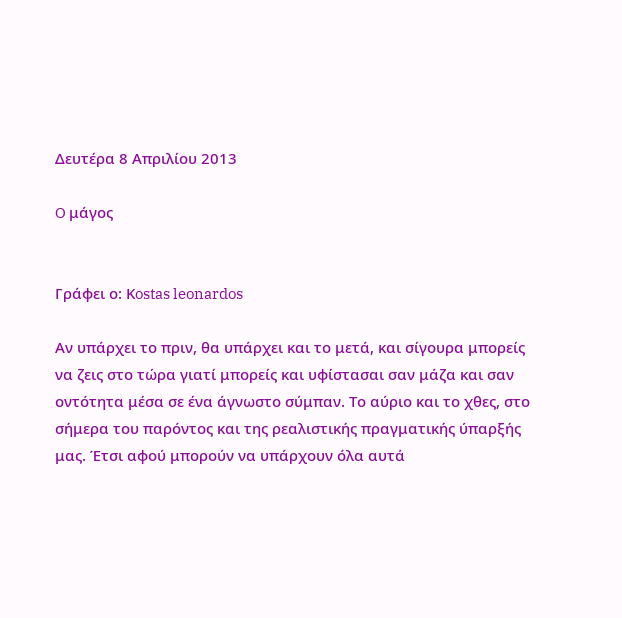Δευτέρα 8 Απριλίου 2013

O μάγος


Γράφει ο: Κostas leonardos

Αν υπάρχει το πριν, θα υπάρχει και το μετά, και σίγουρα μπορείς να ζεις στο τώρα γιατί μπορείς και υφίστασαι σαν μάζα και σαν οντότητα μέσα σε ένα άγνωστο σύμπαν. Το αύριο και το χθες, στο σήμερα του παρόντος και της ρεαλιστικής πραγματικής ύπαρξής μας. Έτσι αφού μπορούν να υπάρχουν όλα αυτά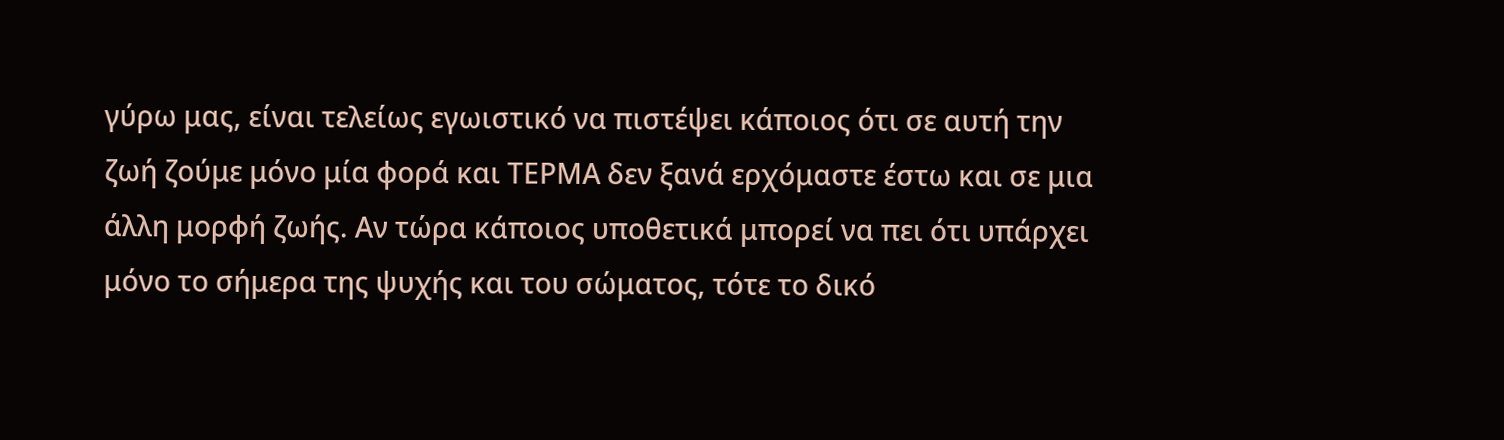γύρω μας, είναι τελείως εγωιστικό να πιστέψει κάποιος ότι σε αυτή την ζωή ζούμε μόνο μία φορά και ΤΕΡΜΑ δεν ξανά ερχόμαστε έστω και σε μια άλλη μορφή ζωής. Αν τώρα κάποιος υποθετικά μπορεί να πει ότι υπάρχει μόνο το σήμερα της ψυχής και του σώματος, τότε το δικό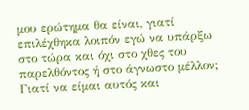μου ερώτημα θα είναι, γιατί επιλέχθηκα λοιπόν εγώ να υπάρξω στο τώρα και όχι στο χθες του παρελθόντος ή στο άγνωστο μέλλον; Γιατί να είμαι αυτός και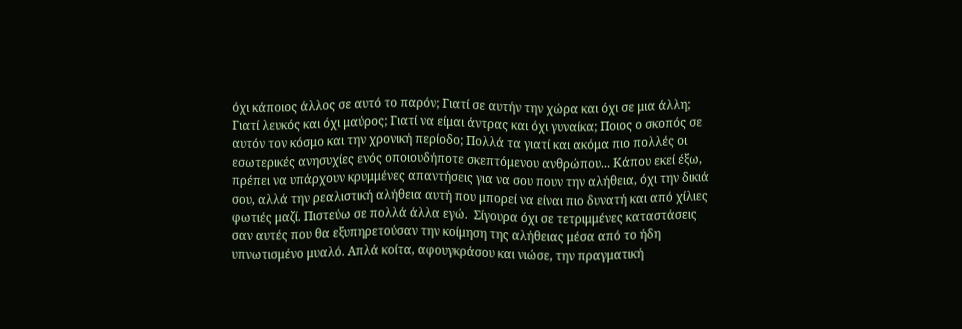όχι κάποιος άλλος σε αυτό το παρόν; Γιατί σε αυτήν την χώρα και όχι σε μια άλλη; Γιατί λευκός και όχι μαύρος; Γιατί να είμαι άντρας και όχι γυναίκα; Ποιος ο σκοπός σε αυτόν τον κόσμο και την χρονική περίοδο; Πολλά τα γιατί και ακόμα πιο πολλές οι εσωτερικές ανησυχίες ενός οποιουδήποτε σκεπτόμενου ανθρώπου... Κάπου εκεί έξω, πρέπει να υπάρχουν κρυμμένες απαντήσεις για να σου πουν την αλήθεια, όχι την δικιά σου, αλλά την ρεαλιστική αλήθεια αυτή που μπορεί να είναι πιο δυνατή και από χίλιες φωτιές μαζί. Πιστεύω σε πολλά άλλα εγώ.  Σίγουρα όχι σε τετριμμένες καταστάσεις σαν αυτές που θα εξυπηρετούσαν την κοίμηση της αλήθειας μέσα από το ήδη υπνωτισμένο μυαλό. Απλά κοίτα, αφουγκράσου και νιώσε, την πραγματική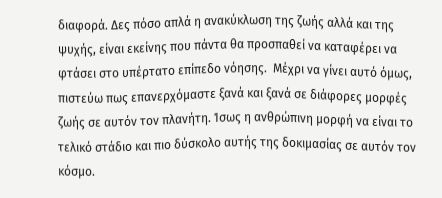διαφορά. Δες πόσο απλά η ανακύκλωση της ζωής αλλά και της ψυχής, είναι εκείνης που πάντα θα προσπαθεί να καταφέρει να φτάσει στο υπέρτατο επίπεδο νόησης.  Μέχρι να γίνει αυτό όμως, πιστεύω πως επανερχόμαστε ξανά και ξανά σε διάφορες μορφές ζωής σε αυτόν τον πλανήτη. Ίσως η ανθρώπινη μορφή να είναι το τελικό στάδιο και πιο δύσκολο αυτής της δοκιμασίας σε αυτόν τον κόσμο.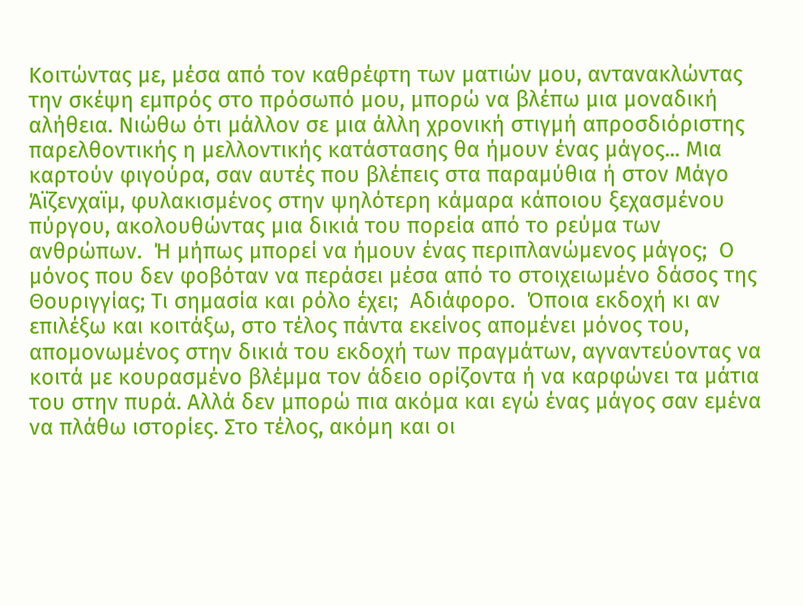Κοιτώντας με, μέσα από τον καθρέφτη των ματιών μου, αντανακλώντας την σκέψη εμπρός στο πρόσωπό μου, μπορώ να βλέπω μια μοναδική αλήθεια. Νιώθω ότι μάλλον σε μια άλλη χρονική στιγμή απροσδιόριστης παρελθοντικής η μελλοντικής κατάστασης θα ήμουν ένας μάγος... Μια καρτούν φιγούρα, σαν αυτές που βλέπεις στα παραμύθια ή στον Μάγο Άϊζενχαϊμ, φυλακισμένος στην ψηλότερη κάμαρα κάποιου ξεχασμένου πύργου, ακολουθώντας μια δικιά του πορεία από το ρεύμα των ανθρώπων.  Ή μήπως μπορεί να ήμουν ένας περιπλανώμενος μάγος;  Ο μόνος που δεν φοβόταν να περάσει μέσα από το στοιχειωμένο δάσος της Θουριγγίας; Τι σημασία και ρόλο έχει;  Αδιάφορο.  Όποια εκδοχή κι αν επιλέξω και κοιτάξω, στο τέλος πάντα εκείνος απομένει μόνος του, απομονωμένος στην δικιά του εκδοχή των πραγμάτων, αγναντεύοντας να κοιτά με κουρασμένο βλέμμα τον άδειο ορίζοντα ή να καρφώνει τα μάτια του στην πυρά. Αλλά δεν μπορώ πια ακόμα και εγώ ένας μάγος σαν εμένα να πλάθω ιστορίες. Στο τέλος, ακόμη και οι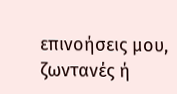επινοήσεις μου, ζωντανές ή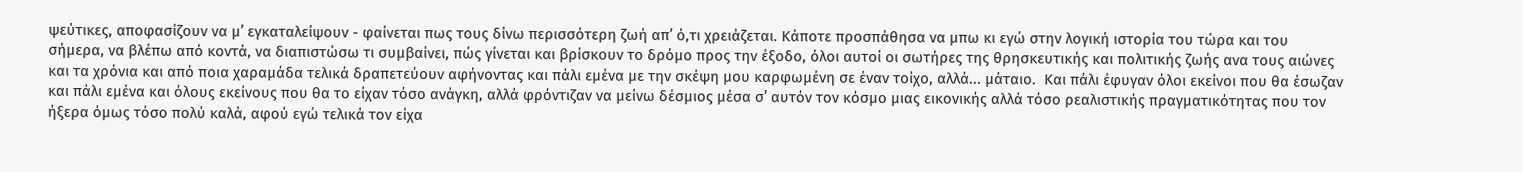ψεύτικες, αποφασίζουν να μ’ εγκαταλείψουν - φαίνεται πως τους δίνω περισσότερη ζωή απ’ ό,τι χρειάζεται. Κάποτε προσπάθησα να μπω κι εγώ στην λογική ιστορία του τώρα και του σήμερα, να βλέπω από κοντά, να διαπιστώσω τι συμβαίνει, πώς γίνεται και βρίσκουν το δρόμο προς την έξοδο, όλοι αυτοί οι σωτήρες της θρησκευτικής και πολιτικής ζωής ανα τους αιώνες και τα χρόνια και από ποια χαραμάδα τελικά δραπετεύουν αφήνοντας και πάλι εμένα με την σκέψη μου καρφωμένη σε έναν τοίχο, αλλά... μάταιο.  Και πάλι έφυγαν όλοι εκείνοι που θα έσωζαν και πάλι εμένα και όλους εκείνους που θα το είχαν τόσο ανάγκη, αλλά φρόντιζαν να μείνω δέσμιος μέσα σ’ αυτόν τον κόσμο μιας εικονικής αλλά τόσο ρεαλιστικής πραγματικότητας που τον ήξερα όμως τόσο πολύ καλά, αφού εγώ τελικά τον είχα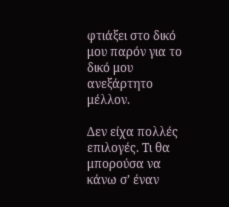φτιάξει στο δικό μου παρόν για το δικό μου ανεξάρτητο μέλλον.

Δεν είχα πολλές επιλογές. Τι θα μπορούσα να κάνω σ’ έναν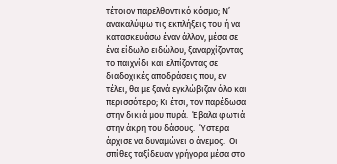τέτοιον παρελθοντικό κόσμο; Ν’ ανακαλύψω τις εκπλήξεις του ή να κατασκευάσω έναν άλλον, μέσα σε ένα είδωλο ειδώλου, ξαναρχίζοντας το παιχνίδι και ελπίζοντας σε διαδοχικές αποδράσεις που, εν τέλει, θα με ξανά εγκλώβιζαν όλο και περισσότερο; Κι έτσι, τον παρέδωσα στην δικιά μου πυρά.  Έβαλα φωτιά στην άκρη του δάσους.  Ύστερα άρχισε να δυναμώνει ο άνεμος.  Οι σπίθες ταξίδευαν γρήγορα μέσα στο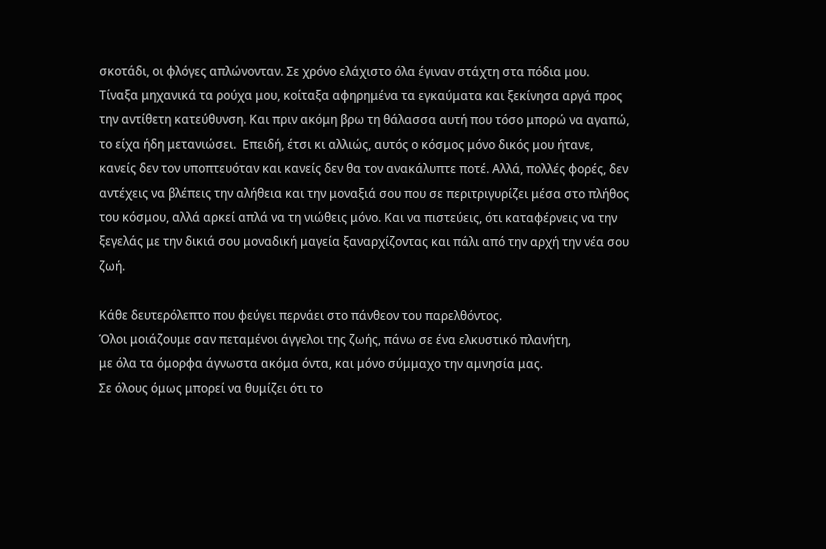σκοτάδι, οι φλόγες απλώνονταν. Σε χρόνο ελάχιστο όλα έγιναν στάχτη στα πόδια μου. Τίναξα μηχανικά τα ρούχα μου, κοίταξα αφηρημένα τα εγκαύματα και ξεκίνησα αργά προς την αντίθετη κατεύθυνση. Και πριν ακόμη βρω τη θάλασσα αυτή που τόσο μπορώ να αγαπώ, το είχα ήδη μετανιώσει.  Επειδή, έτσι κι αλλιώς, αυτός ο κόσμος μόνο δικός μου ήτανε, κανείς δεν τον υποπτευόταν και κανείς δεν θα τον ανακάλυπτε ποτέ. Αλλά, πολλές φορές, δεν αντέχεις να βλέπεις την αλήθεια και την μοναξιά σου που σε περιτριγυρίζει μέσα στο πλήθος του κόσμου, αλλά αρκεί απλά να τη νιώθεις μόνο. Και να πιστεύεις, ότι καταφέρνεις να την ξεγελάς με την δικιά σου μοναδική μαγεία ξαναρχίζοντας και πάλι από την αρχή την νέα σου ζωή.

Κάθε δευτερόλεπτο που φεύγει περνάει στο πάνθεον του παρελθόντος.
Όλοι μοιάζουμε σαν πεταμένοι άγγελοι της ζωής, πάνω σε ένα ελκυστικό πλανήτη,
με όλα τα όμορφα άγνωστα ακόμα όντα, και μόνο σύμμαχο την αμνησία μας.
Σε όλους όμως μπορεί να θυμίζει ότι το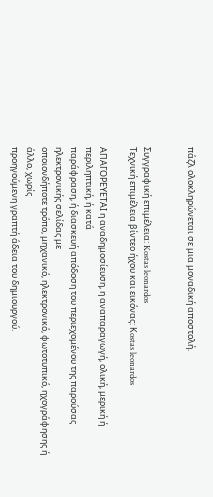πάζλ ολοκληρώνεται σε μια μοναδική αποστολή.


Συγγραφική επιμέλεια: Kostas leonardos
Tεχνική επιμέλεια βίντεο ήχου και εικόνας: Κostas leonardos

ΑΠΑΓΟΡΕΥΕΤΑΙ η αναδημοσίευση, η αναπαραγωγή, ολική, μερική ή περιληπτική, ή κατά
παράφραση, ή διασκευή απόδοση του περιεχομένου της παρούσας ηλεκτρονικής σελίδας με
οποιονδήποτε τρόπο, μηχανικό, ηλεκτρονικό, φωτοτυπικό, ηχογράφησης ή άλλο, χωρίς
προηγούμενη γραπτή άδεια του δημιουργού.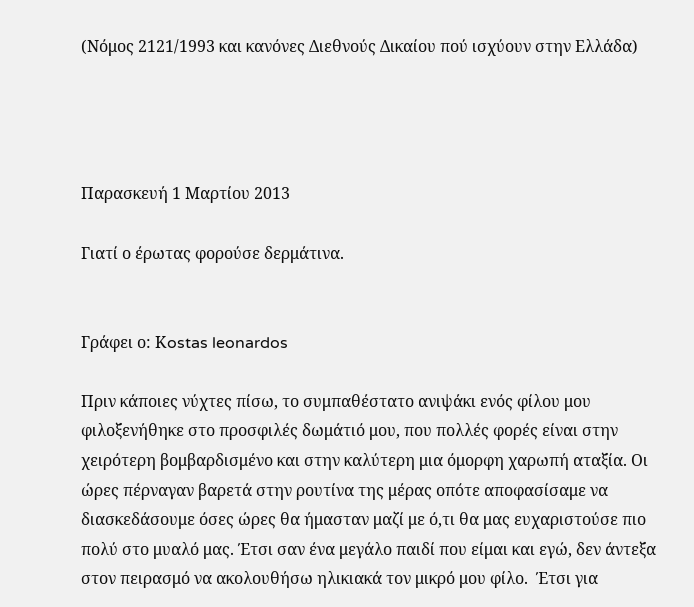(Νόμος 2121/1993 και κανόνες Διεθνούς Δικαίου πού ισχύουν στην Ελλάδα)




Παρασκευή 1 Μαρτίου 2013

Γιατί ο έρωτας φορούσε δερμάτινα.


Γράφει ο: Κostas leonardos

Πριν κάποιες νύχτες πίσω, το συμπαθέστατο ανιψάκι ενός φίλου μου φιλοξενήθηκε στο προσφιλές δωμάτιό μου, που πολλές φορές είναι στην χειρότερη βομβαρδισμένο και στην καλύτερη μια όμορφη χαρωπή αταξία. Οι ώρες πέρναγαν βαρετά στην ρουτίνα της μέρας οπότε αποφασίσαμε να διασκεδάσουμε όσες ώρες θα ήμασταν μαζί με ό,τι θα μας ευχαριστούσε πιο πολύ στο μυαλό μας. Έτσι σαν ένα μεγάλο παιδί που είμαι και εγώ, δεν άντεξα στον πειρασμό να ακολουθήσω ηλικιακά τον μικρό μου φίλο.  Έτσι για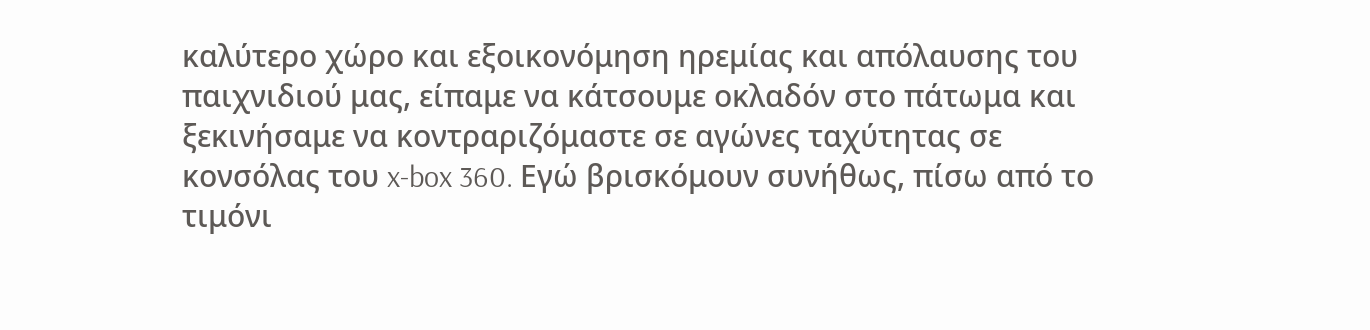καλύτερο χώρο και εξοικονόμηση ηρεμίας και απόλαυσης του παιχνιδιού μας, είπαμε να κάτσουμε οκλαδόν στο πάτωμα και ξεκινήσαμε να κοντραριζόμαστε σε αγώνες ταχύτητας σε κονσόλας του x-box 360. Εγώ βρισκόμουν συνήθως, πίσω από το τιμόνι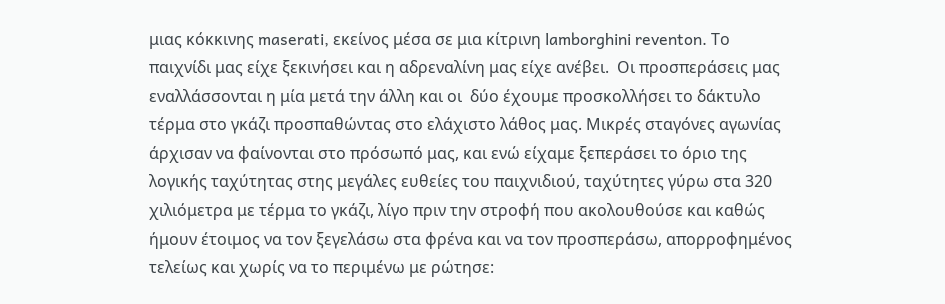μιας κόκκινης maserati, εκείνος μέσα σε μια κίτρινη lamborghini reventon. Το παιχνίδι μας είχε ξεκινήσει και η αδρεναλίνη μας είχε ανέβει.  Οι προσπεράσεις μας εναλλάσσονται η μία μετά την άλλη και οι  δύο έχουμε προσκολλήσει το δάκτυλο τέρμα στο γκάζι προσπαθώντας στο ελάχιστο λάθος μας. Μικρές σταγόνες αγωνίας άρχισαν να φαίνονται στο πρόσωπό μας, και ενώ είχαμε ξεπεράσει το όριο της λογικής ταχύτητας στης μεγάλες ευθείες του παιχνιδιού, ταχύτητες γύρω στα 320 χιλιόμετρα με τέρμα το γκάζι, λίγο πριν την στροφή που ακολουθούσε και καθώς ήμουν έτοιμος να τον ξεγελάσω στα φρένα και να τον προσπεράσω, απορροφημένος τελείως και χωρίς να το περιμένω με ρώτησε: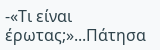-«Τι είναι έρωτας;»...Πάτησα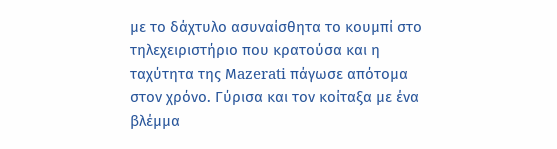με το δάχτυλο ασυναίσθητα το κουμπί στο τηλεχειριστήριο που κρατούσα και η ταχύτητα της Μazerati πάγωσε απότομα στον χρόνο. Γύρισα και τον κοίταξα με ένα βλέμμα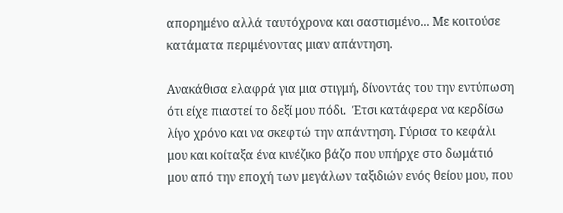απορημένο αλλά ταυτόχρονα και σαστισμένο... Με κοιτούσε κατάματα περιμένοντας μιαν απάντηση.

Ανακάθισα ελαφρά για μια στιγμή, δίνοντάς του την εντύπωση ότι είχε πιαστεί το δεξί μου πόδι.  Έτσι κατάφερα να κερδίσω λίγο χρόνο και να σκεφτώ την απάντηση. Γύρισα το κεφάλι μου και κοίταξα ένα κινέζικο βάζο που υπήρχε στο δωμάτιό μου από την εποχή των μεγάλων ταξιδιών ενός θείου μου, που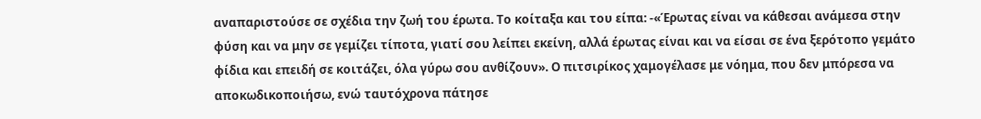αναπαριστούσε σε σχέδια την ζωή του έρωτα. Το κοίταξα και του είπα: -«Έρωτας είναι να κάθεσαι ανάμεσα στην φύση και να μην σε γεμίζει τίποτα, γιατί σου λείπει εκείνη, αλλά έρωτας είναι και να είσαι σε ένα ξερότοπο γεμάτο φίδια και επειδή σε κοιτάζει, όλα γύρω σου ανθίζουν». Ο πιτσιρίκος χαμογέλασε με νόημα, που δεν μπόρεσα να αποκωδικοποιήσω, ενώ ταυτόχρονα πάτησε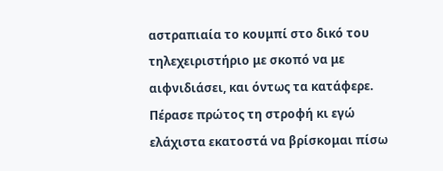αστραπιαία το κουμπί στο δικό του τηλεχειριστήριο με σκοπό να με αιφνιδιάσει, και όντως τα κατάφερε. Πέρασε πρώτος τη στροφή κι εγώ ελάχιστα εκατοστά να βρίσκομαι πίσω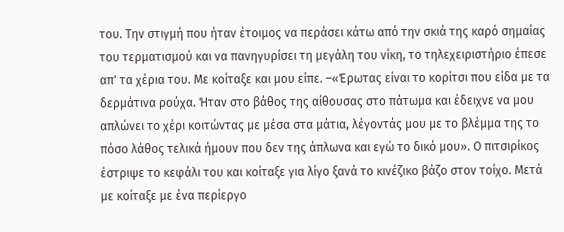του. Την στιγμή που ήταν έτοιμος να περάσει κάτω από την σκιά της καρό σημαίας του τερματισμού και να πανηγυρίσει τη μεγάλη του νίκη, το τηλεχειριστήριο έπεσε απ' τα χέρια του. Με κοίταξε και μου είπε. –«Έρωτας είναι το κορίτσι που είδα με τα δερμάτινα ρούχα. Ήταν στο βάθος της αίθουσας στο πάτωμα και έδειχνε να μου απλώνει το χέρι κοιτώντας με μέσα στα μάτια, λέγοντάς μου με το βλέμμα της το πόσο λάθος τελικά ήμουν που δεν της άπλωνα και εγώ το δικό μου». Ο πιτσιρίκος έστριψε το κεφάλι του και κοίταξε για λίγο ξανά το κινέζικο βάζο στον τοίχο. Μετά με κοίταξε με ένα περίεργο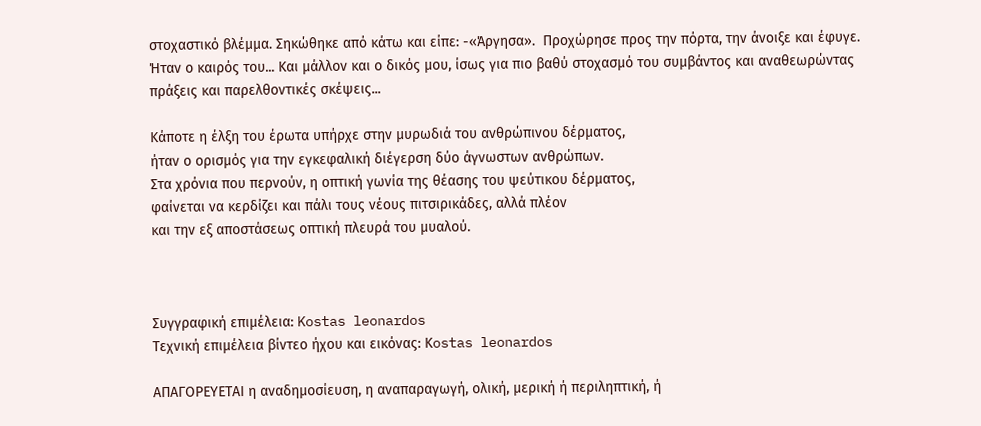στοχαστικό βλέμμα. Σηκώθηκε από κάτω και είπε: -«Άργησα».  Προχώρησε προς την πόρτα, την άνοιξε και έφυγε. Ήταν ο καιρός του... Και μάλλον και ο δικός μου, ίσως για πιο βαθύ στοχασμό του συμβάντος και αναθεωρώντας πράξεις και παρελθοντικές σκέψεις...

Kάποτε η έλξη του έρωτα υπήρχε στην μυρωδιά του ανθρώπινου δέρματος,
ήταν ο ορισμός για την εγκεφαλική διέγερση δύο άγνωστων ανθρώπων.
Στα χρόνια που περνούν, η οπτική γωνία της θέασης του ψεύτικου δέρματος,
φαίνεται να κερδίζει και πάλι τους νέους πιτσιρικάδες, αλλά πλέον
και την εξ αποστάσεως οπτική πλευρά του μυαλού.



Συγγραφική επιμέλεια: Kostas leonardos
Tεχνική επιμέλεια βίντεο ήχου και εικόνας: Κostas leonardos

ΑΠΑΓΟΡΕΥΕΤΑΙ η αναδημοσίευση, η αναπαραγωγή, ολική, μερική ή περιληπτική, ή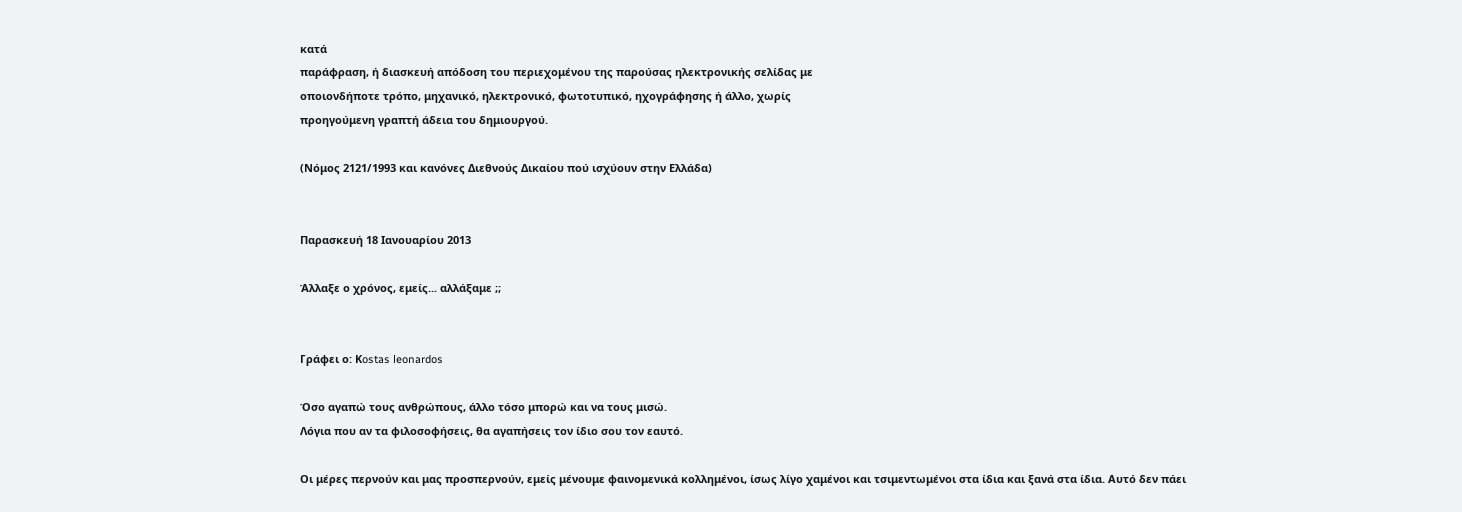κατά
παράφραση, ή διασκευή απόδοση του περιεχομένου της παρούσας ηλεκτρονικής σελίδας με
οποιονδήποτε τρόπο, μηχανικό, ηλεκτρονικό, φωτοτυπικό, ηχογράφησης ή άλλο, χωρίς
προηγούμενη γραπτή άδεια του δημιουργού.

(Νόμος 2121/1993 και κανόνες Διεθνούς Δικαίου πού ισχύουν στην Ελλάδα)


Παρασκευή 18 Ιανουαρίου 2013

Άλλαξε ο χρόνος, εμείς... αλλάξαμε ;;


Γράφει ο: Κostas leonardos

Όσο αγαπώ τους ανθρώπους, άλλο τόσο μπορώ και να τους μισώ.
Λόγια που αν τα φιλοσοφήσεις, θα αγαπήσεις τον ίδιο σου τον εαυτό.

Οι μέρες περνούν και μας προσπερνούν, εμείς μένουμε φαινομενικά κολλημένοι, ίσως λίγο χαμένοι και τσιμεντωμένοι στα ίδια και ξανά στα ίδια. Aυτό δεν πάει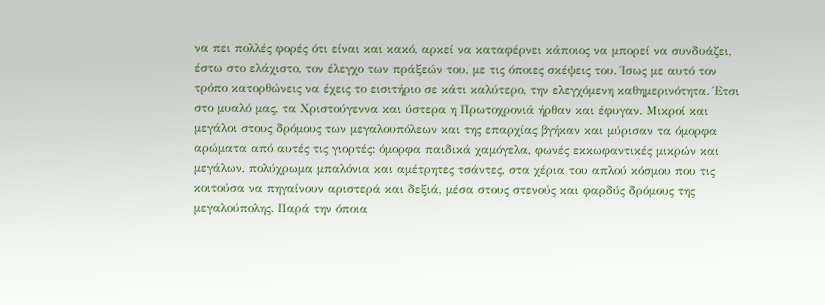να πει πολλές φορές ότι είναι και κακό, αρκεί να καταφέρνει κάποιος να μπορεί να συνδυάζει, έστω στο ελάχιστο, τον έλεγχο των πράξεών του, με τις όποιες σκέψεις του. Ίσως με αυτό τον τρόπο κατορθώνεις να έχεις το εισιτήριο σε κάτι καλύτερο, την ελεγχόμενη καθημερινότητα. Έτσι στο μυαλό μας, τα Χριστούγεννα και ύστερα η Πρωτοχρονιά ήρθαν και έφυγαν. Μικροί και μεγάλοι στους δρόμους των μεγαλουπόλεων και της επαρχίας βγήκαν και μύρισαν τα όμορφα αρώματα από αυτές τις γιορτές: όμορφα παιδικά χαμόγελα, φωνές εκκωφαντικές μικρών και μεγάλων, πολύχρωμα μπαλόνια και αμέτρητες τσάντες, στα χέρια του απλού κόσμου που τις κοιτούσα να πηγαίνουν αριστερά και δεξιά, μέσα στους στενούς και φαρδύς δρόμους της μεγαλούπολης. Παρά την όποια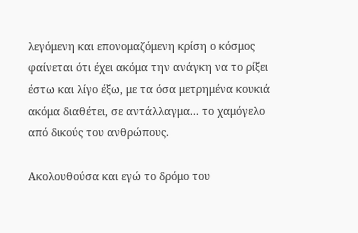λεγόμενη και επονομαζόμενη κρίση ο κόσμος φαίνεται ότι έχει ακόμα την ανάγκη να το ρίξει έστω και λίγο έξω, με τα όσα μετρημένα κουκιά ακόμα διαθέτει, σε αντάλλαγμα... το χαμόγελο από δικούς του ανθρώπους.

Ακολουθούσα και εγώ το δρόμο του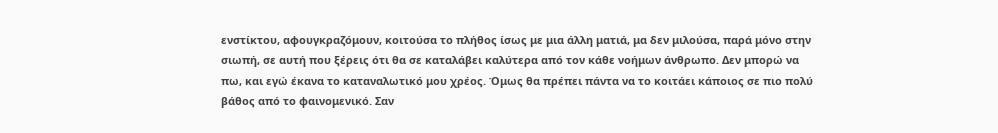ενστίκτου, αφουγκραζόμουν, κοιτούσα το πλήθος ίσως με μια άλλη ματιά, μα δεν μιλούσα, παρά μόνο στην σιωπή, σε αυτή που ξέρεις ότι θα σε καταλάβει καλύτερα από τον κάθε νοήμων άνθρωπο. Δεν μπορώ να πω, και εγώ έκανα το καταναλωτικό μου χρέος. Όμως θα πρέπει πάντα να το κοιτάει κάποιος σε πιο πολύ βάθος από το φαινομενικό. Σαν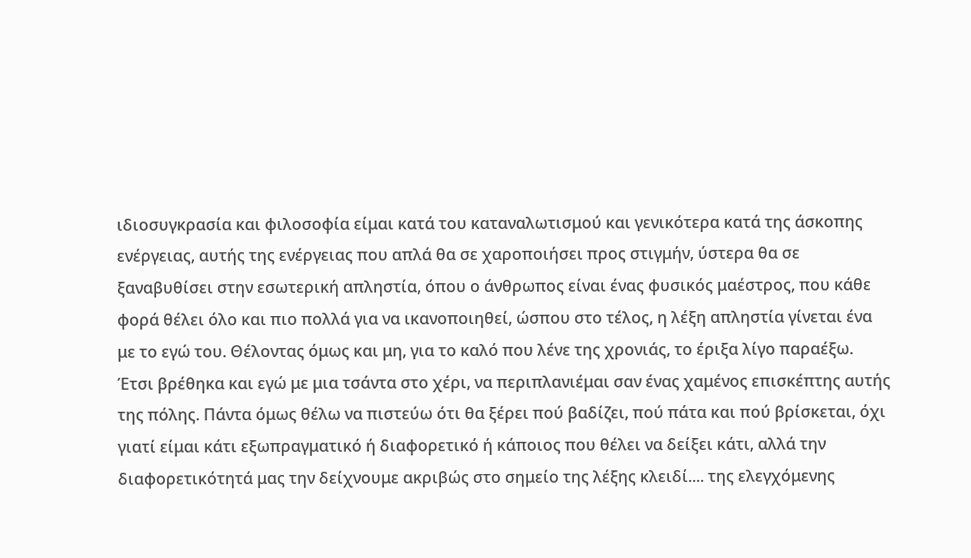ιδιοσυγκρασία και φιλοσοφία είμαι κατά του καταναλωτισμού και γενικότερα κατά της άσκοπης ενέργειας, αυτής της ενέργειας που απλά θα σε χαροποιήσει προς στιγμήν, ύστερα θα σε ξαναβυθίσει στην εσωτερική απληστία, όπου ο άνθρωπος είναι ένας φυσικός μαέστρος, που κάθε φορά θέλει όλο και πιο πολλά για να ικανοποιηθεί, ώσπου στο τέλος, η λέξη απληστία γίνεται ένα με το εγώ του. Θέλοντας όμως και μη, για το καλό που λένε της χρονιάς, το έριξα λίγο παραέξω. Έτσι βρέθηκα και εγώ με μια τσάντα στο χέρι, να περιπλανιέμαι σαν ένας χαμένος επισκέπτης αυτής της πόλης. Πάντα όμως θέλω να πιστεύω ότι θα ξέρει πού βαδίζει, πού πάτα και πού βρίσκεται, όχι γιατί είμαι κάτι εξωπραγματικό ή διαφορετικό ή κάποιος που θέλει να δείξει κάτι, αλλά την διαφορετικότητά μας την δείχνουμε ακριβώς στο σημείο της λέξης κλειδί.... της ελεγχόμενης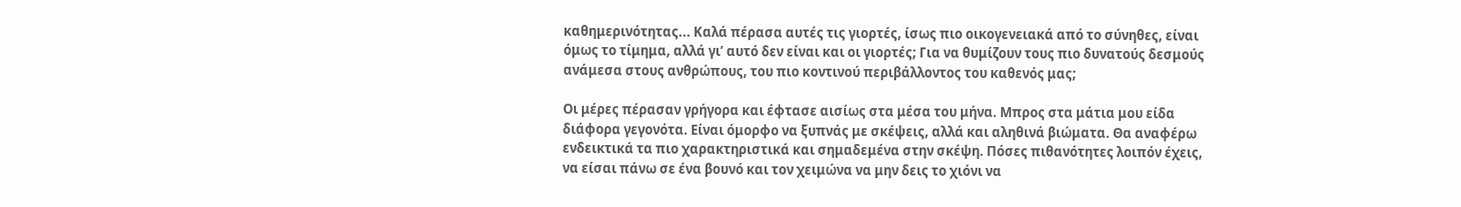καθημερινότητας... Καλά πέρασα αυτές τις γιορτές, ίσως πιο οικογενειακά από το σύνηθες, είναι όμως το τίμημα, αλλά γι’ αυτό δεν είναι και οι γιορτές; Για να θυμίζουν τους πιο δυνατούς δεσμούς ανάμεσα στους ανθρώπους, του πιο κοντινού περιβάλλοντος του καθενός μας;

Οι μέρες πέρασαν γρήγορα και έφτασε αισίως στα μέσα του μήνα. Μπρος στα μάτια μου είδα διάφορα γεγονότα. Είναι όμορφο να ξυπνάς με σκέψεις, αλλά και αληθινά βιώματα. Θα αναφέρω ενδεικτικά τα πιο χαρακτηριστικά και σημαδεμένα στην σκέψη. Πόσες πιθανότητες λοιπόν έχεις, να είσαι πάνω σε ένα βουνό και τον χειμώνα να μην δεις το χιόνι να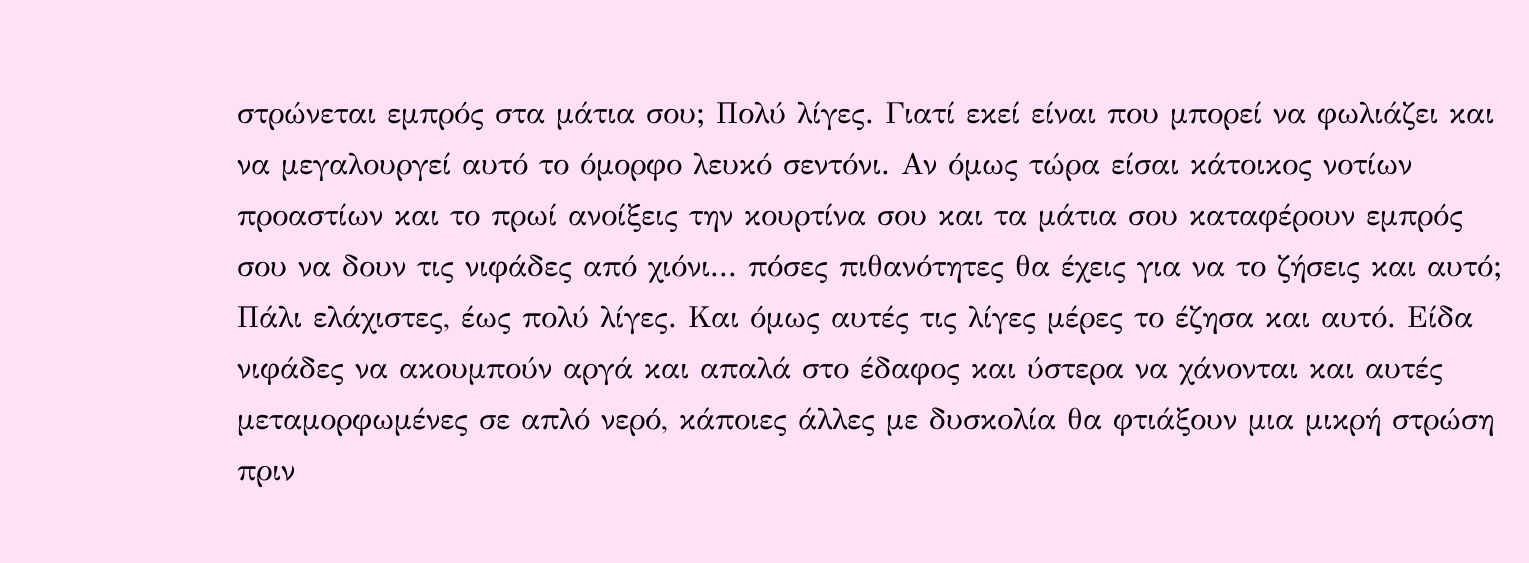στρώνεται εμπρός στα μάτια σου; Πολύ λίγες. Γιατί εκεί είναι που μπορεί να φωλιάζει και να μεγαλουργεί αυτό το όμορφο λευκό σεντόνι. Αν όμως τώρα είσαι κάτοικος νοτίων προαστίων και το πρωί ανοίξεις την κουρτίνα σου και τα μάτια σου καταφέρουν εμπρός σου να δουν τις νιφάδες από χιόνι... πόσες πιθανότητες θα έχεις για να το ζήσεις και αυτό; Πάλι ελάχιστες, έως πολύ λίγες. Και όμως αυτές τις λίγες μέρες το έζησα και αυτό. Είδα νιφάδες να ακουμπούν αργά και απαλά στο έδαφος και ύστερα να χάνονται και αυτές μεταμορφωμένες σε απλό νερό, κάποιες άλλες με δυσκολία θα φτιάξουν μια μικρή στρώση πριν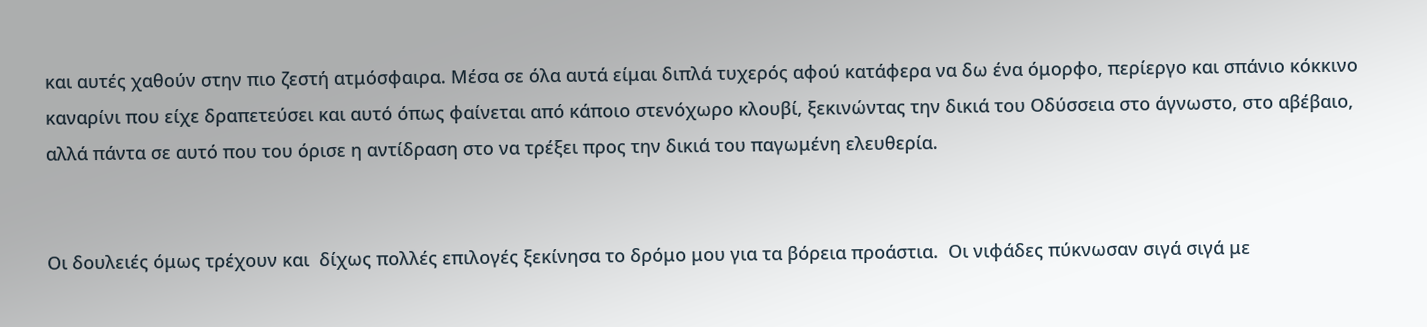και αυτές χαθούν στην πιο ζεστή ατμόσφαιρα. Μέσα σε όλα αυτά είμαι διπλά τυχερός αφού κατάφερα να δω ένα όμορφο, περίεργο και σπάνιο κόκκινο καναρίνι που είχε δραπετεύσει και αυτό όπως φαίνεται από κάποιο στενόχωρο κλουβί, ξεκινώντας την δικιά του Οδύσσεια στο άγνωστο, στο αβέβαιο, αλλά πάντα σε αυτό που του όρισε η αντίδραση στο να τρέξει προς την δικιά του παγωμένη ελευθερία.


Οι δουλειές όμως τρέχουν και  δίχως πολλές επιλογές ξεκίνησα το δρόμο μου για τα βόρεια προάστια.  Οι νιφάδες πύκνωσαν σιγά σιγά με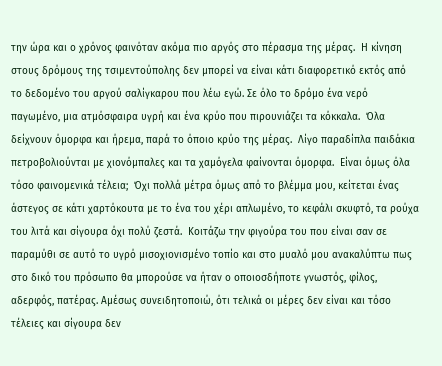την ώρα και ο χρόνος φαινόταν ακόμα πιο αργός στο πέρασμα της μέρας.  Η κίνηση στους δρόμους της τσιμεντούπολης δεν μπορεί να είναι κάτι διαφορετικό εκτός από το δεδομένο του αργού σαλίγκαρου που λέω εγώ. Σε όλο το δρόμο ένα νερό παγωμένο, μια ατμόσφαιρα υγρή και ένα κρύο που πιρουνιάζει τα κόκκαλα.  Όλα δείχνουν όμορφα και ήρεμα, παρά το όποιο κρύο της μέρας.  Λίγο παραδίπλα παιδάκια πετροβολιούνται με χιονόμπαλες και τα χαμόγελα φαίνονται όμορφα.  Είναι όμως όλα τόσο φαινομενικά τέλεια;  Όχι πολλά μέτρα όμως από το βλέμμα μου, κείτεται ένας άστεγος σε κάτι χαρτόκουτα με το ένα του χέρι απλωμένο, το κεφάλι σκυφτό, τα ρούχα του λιτά και σίγουρα όχι πολύ ζεστά.  Κοιτάζω την φιγούρα του που είναι σαν σε παραμύθι σε αυτό το υγρό μισοχιονισμένο τοπίο και στο μυαλό μου ανακαλύπτω πως στο δικό του πρόσωπο θα μπορούσε να ήταν ο οποιοσδήποτε γνωστός, φίλος, αδερφός, πατέρας. Αμέσως συνειδητοποιώ, ότι τελικά οι μέρες δεν είναι και τόσο τέλειες και σίγουρα δεν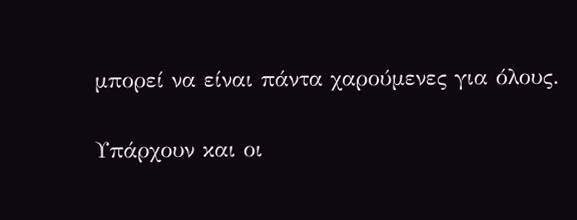μπορεί να είναι πάντα χαρούμενες για όλους.

Υπάρχουν και οι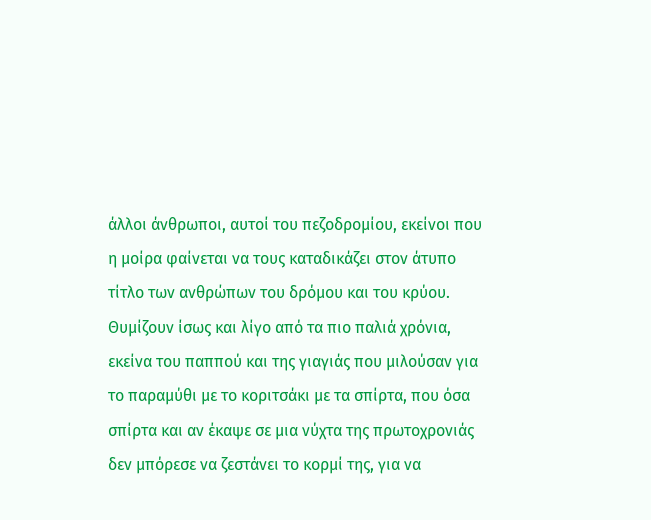άλλοι άνθρωποι, αυτοί του πεζοδρομίου, εκείνοι που η μοίρα φαίνεται να τους καταδικάζει στον άτυπο τίτλο των ανθρώπων του δρόμου και του κρύου.  Θυμίζουν ίσως και λίγο από τα πιο παλιά χρόνια, εκείνα του παππού και της γιαγιάς που μιλούσαν για το παραμύθι με το κοριτσάκι με τα σπίρτα, που όσα σπίρτα και αν έκαψε σε μια νύχτα της πρωτοχρονιάς δεν μπόρεσε να ζεστάνει το κορμί της, για να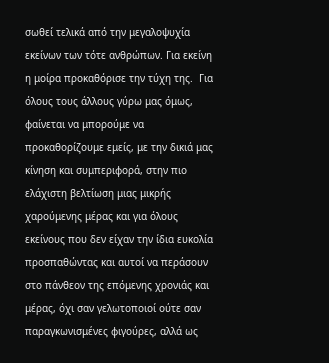σωθεί τελικά από την μεγαλοψυχία εκείνων των τότε ανθρώπων. Για εκείνη η μοίρα προκαθόρισε την τύχη της.  Για όλους τους άλλους γύρω μας όμως, φαίνεται να μπορούμε να προκαθορίζουμε εμείς, με την δικιά μας κίνηση και συμπεριφορά, στην πιο ελάχιστη βελτίωση μιας μικρής χαρούμενης μέρας και για όλους εκείνους που δεν είχαν την ίδια ευκολία προσπαθώντας και αυτοί να περάσουν στο πάνθεον της επόμενης χρονιάς και μέρας, όχι σαν γελωτοποιοί ούτε σαν παραγκωνισμένες φιγούρες, αλλά ως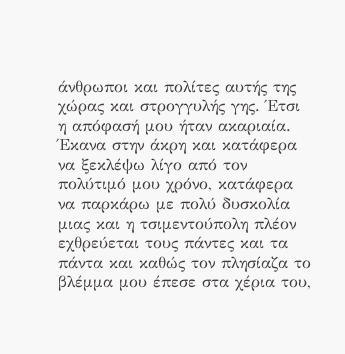άνθρωποι και πολίτες αυτής της χώρας και στρογγυλής γης. Έτσι η απόφασή μου ήταν ακαριαία.  Έκανα στην άκρη και κατάφερα να ξεκλέψω λίγο από τον πολύτιμό μου χρόνο, κατάφερα να παρκάρω με πολύ δυσκολία μιας και η τσιμεντούπολη πλέον εχθρεύεται τους πάντες και τα πάντα και καθώς τον πλησίαζα το βλέμμα μου έπεσε στα χέρια του,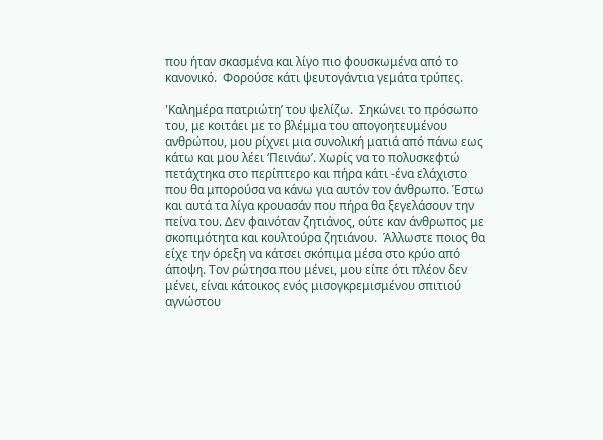που ήταν σκασμένα και λίγο πιο φουσκωμένα από το κανονικό.  Φορούσε κάτι ψευτογάντια γεμάτα τρύπες.

'Καλημέρα πατριώτη’ του ψελίζω.  Σηκώνει το πρόσωπο του, με κοιτάει με το βλέμμα του απογοητευμένου ανθρώπου, μου ρίχνει μια συνολική ματιά από πάνω εως κάτω και μου λέει ‘Πεινάω’. Χωρίς να το πολυσκεφτώ πετάχτηκα στο περίπτερο και πήρα κάτι -ένα ελάχιστο που θα μπορούσα να κάνω για αυτόν τον άνθρωπο. Έστω και αυτά τα λίγα κρουασάν που πήρα θα ξεγελάσουν την πείνα του. Δεν φαινόταν ζητιάνος, ούτε καν άνθρωπος με σκοπιμότητα και κουλτούρα ζητιάνου.  Άλλωστε ποιος θα είχε την όρεξη να κάτσει σκόπιμα μέσα στο κρύο από άποψη. Τον ρώτησα που μένει, μου είπε ότι πλέον δεν μένει, είναι κάτοικος ενός μισογκρεμισμένου σπιτιού αγνώστου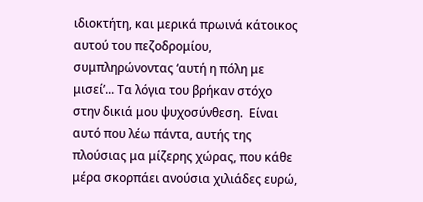ιδιοκτήτη, και μερικά πρωινά κάτοικος αυτού του πεζοδρομίου, συμπληρώνοντας ‘αυτή η πόλη με μισεί’... Τα λόγια του βρήκαν στόχο στην δικιά μου ψυχοσύνθεση.  Είναι αυτό που λέω πάντα, αυτής της πλούσιας μα μίζερης χώρας, που κάθε μέρα σκορπάει ανούσια χιλιάδες ευρώ,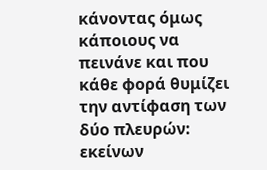κάνοντας όμως κάποιους να πεινάνε και που κάθε φορά θυμίζει την αντίφαση των δύο πλευρών: εκείνων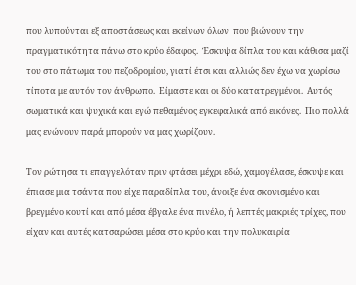που λυπούνται εξ αποστάσεως και εκείνων όλων  που βιώνουν την πραγματικότητα πάνω στο κρύο έδαφος.  Έσκυψα δίπλα του και κάθισα μαζί του στο πάτωμα του πεζοδρομίου, γιατί έτσι και αλλιώς δεν έχω να χωρίσω τίποτα με αυτόν τον άνθρωπο.  Είμαστε και οι δύο κατατρεγμένοι.  Αυτός σωματικά και ψυχικά και εγώ πεθαμένος εγκεφαλικά από εικόνες.  Πιο πολλά μας ενώνουν παρά μπορούν να μας χωρίζουν.

Τον ρώτησα τι επαγγελόταν πριν φτάσει μέχρι εδώ, χαμογέλασε, έσκυψε και έπιασε μια τσάντα που είχε παραδίπλα του, άνοιξε ένα σκονισμένο και βρεγμένο κουτί και από μέσα έβγαλε ένα πινέλο, ή λεπτές μακριές τρίχες, που είχαν και αυτές κατσαρώσει μέσα στο κρύο και την πολυκαιρία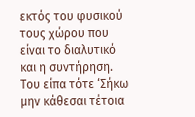εκτός του φυσικού τους χώρου που είναι το διαλυτικό και η συντήρηση. Του είπα τότε ‘Σήκω μην κάθεσαι τέτοια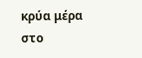κρύα μέρα στο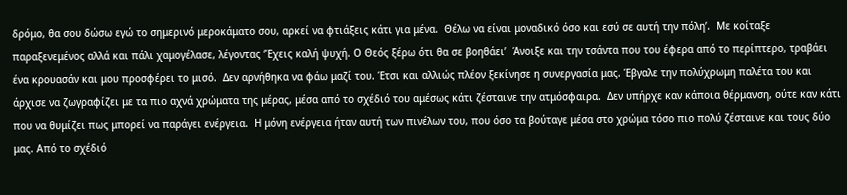δρόμο, θα σου δώσω εγώ το σημερινό μεροκάματο σου, αρκεί να φτιάξεις κάτι για μένα.  Θέλω να είναι μοναδικό όσο και εσύ σε αυτή την πόλη’.  Με κοίταξε  παραξενεμένος αλλά και πάλι χαμογέλασε, λέγοντας ‘Έχεις καλή ψυχή. Ο Θεός ξέρω ότι θα σε βοηθάει’  Άνοιξε και την τσάντα που του έφερα από το περίπτερο, τραβάει ένα κρουασάν και μου προσφέρει το μισό.  Δεν αρνήθηκα να φάω μαζί του. Έτσι και αλλιώς πλέον ξεκίνησε η συνεργασία μας. Έβγαλε την πολύχρωμη παλέτα του και άρχισε να ζωγραφίζει με τα πιο αχνά χρώματα της μέρας, μέσα από το σχέδιό του αμέσως κάτι ζέσταινε την ατμόσφαιρα.  Δεν υπήρχε καν κάποια θέρμανση, ούτε καν κάτι που να θυμίζει πως μπορεί να παράγει ενέργεια.  Η μόνη ενέργεια ήταν αυτή των πινέλων του, που όσο τα βούταγε μέσα στο χρώμα τόσο πιο πολύ ζέσταινε και τους δύο μας. Από το σχέδιό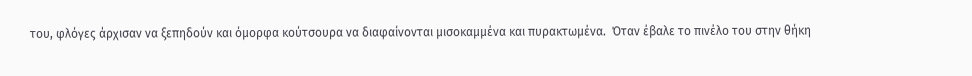του, φλόγες άρχισαν να ξεπηδούν και όμορφα κούτσουρα να διαφαίνονται μισοκαμμένα και πυρακτωμένα.  Όταν έβαλε το πινέλο του στην θήκη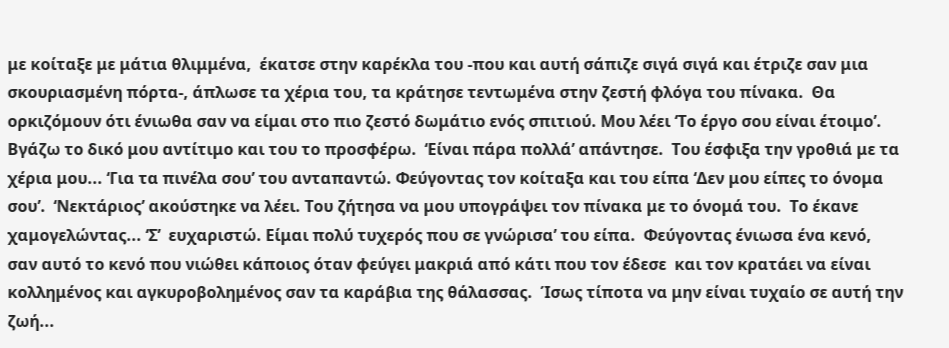με κοίταξε με μάτια θλιμμένα,  έκατσε στην καρέκλα του -που και αυτή σάπιζε σιγά σιγά και έτριζε σαν μια σκουριασμένη πόρτα-, άπλωσε τα χέρια του, τα κράτησε τεντωμένα στην ζεστή φλόγα του πίνακα.  Θα ορκιζόμουν ότι ένιωθα σαν να είμαι στο πιο ζεστό δωμάτιο ενός σπιτιού. Μου λέει ‘Το έργο σου είναι έτοιμο’. Βγάζω το δικό μου αντίτιμο και του το προσφέρω.  ‘Είναι πάρα πολλά’ απάντησε.  Του έσφιξα την γροθιά με τα χέρια μου... ‘Για τα πινέλα σου’ του ανταπαντώ. Φεύγοντας τον κοίταξα και του είπα ‘Δεν μου είπες το όνομα σου’.  ‘Νεκτάριος’ ακούστηκε να λέει. Του ζήτησα να μου υπογράψει τον πίνακα με το όνομά του.  Το έκανε χαμογελώντας... ‘Σ’  ευχαριστώ. Είμαι πολύ τυχερός που σε γνώρισα’ του είπα.  Φεύγοντας ένιωσα ένα κενό, σαν αυτό το κενό που νιώθει κάποιος όταν φεύγει μακριά από κάτι που τον έδεσε  και τον κρατάει να είναι κολλημένος και αγκυροβολημένος σαν τα καράβια της θάλασσας.  Ίσως τίποτα να μην είναι τυχαίο σε αυτή την ζωή...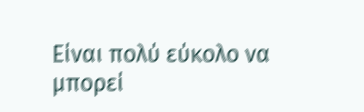Είναι πολύ εύκολο να μπορεί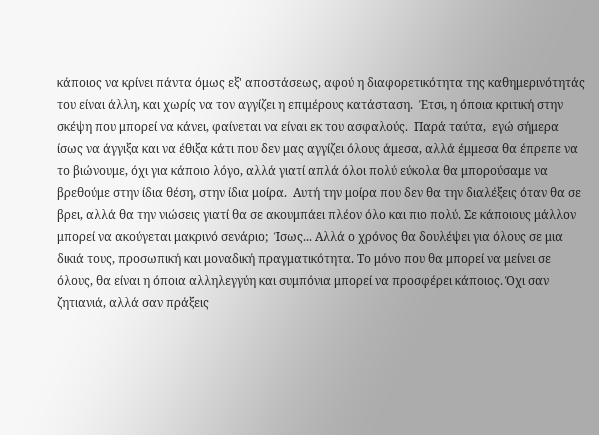κάποιος να κρίνει πάντα όμως εξ' αποστάσεως, αφού η διαφορετικότητα της καθημερινότητάς του είναι άλλη, και χωρίς να τον αγγίζει η επιμέρους κατάσταση.  Έτσι, η όποια κριτική στην σκέψη που μπορεί να κάνει, φαίνεται να είναι εκ του ασφαλούς.  Παρά ταύτα,  εγώ σήμερα ίσως να άγγιξα και να έθιξα κάτι που δεν μας αγγίζει όλους άμεσα, αλλά έμμεσα θα έπρεπε να το βιώνουμε, όχι για κάποιο λόγο, αλλά γιατί απλά όλοι πολύ εύκολα θα μπορούσαμε να βρεθούμε στην ίδια θέση, στην ίδια μοίρα.  Αυτή την μοίρα που δεν θα την διαλέξεις όταν θα σε βρει, αλλά θα την νιώσεις γιατί θα σε ακουμπάει πλέον όλο και πιο πολύ. Σε κάποιους μάλλον μπορεί να ακούγεται μακρινό σενάριο;  Ίσως... Αλλά ο χρόνος θα δουλέψει για όλους σε μια δικιά τους, προσωπική και μοναδική πραγματικότητα. Το μόνο που θα μπορεί να μείνει σε όλους, θα είναι η όποια αλληλεγγύη και συμπόνια μπορεί να προσφέρει κάποιος. Όχι σαν ζητιανιά, αλλά σαν πράξεις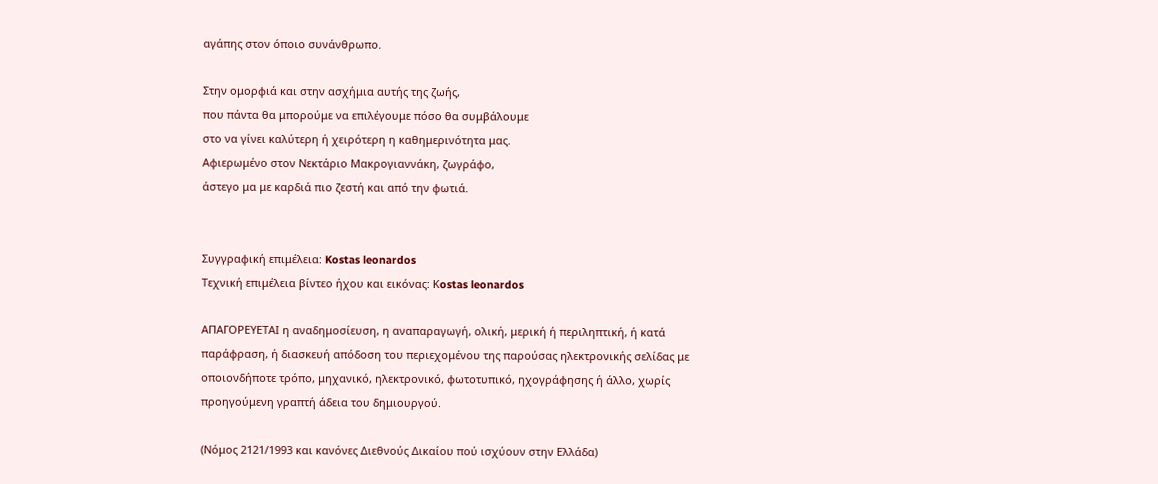αγάπης στον όποιο συνάνθρωπο.

Στην ομορφιά και στην ασχήμια αυτής της ζωής,
που πάντα θα μπορούμε να επιλέγουμε πόσο θα συμβάλουμε
στο να γίνει καλύτερη ή χειρότερη η καθημερινότητα μας.
Αφιερωμένο στον Νεκτάριο Μακρογιαννάκη, ζωγράφο,
άστεγο μα με καρδιά πιο ζεστή και από την φωτιά.


Συγγραφική επιμέλεια: Kostas leonardos
Tεχνική επιμέλεια βίντεο ήχου και εικόνας: Κostas leonardos

ΑΠΑΓΟΡΕΥΕΤΑΙ η αναδημοσίευση, η αναπαραγωγή, ολική, μερική ή περιληπτική, ή κατά
παράφραση, ή διασκευή απόδοση του περιεχομένου της παρούσας ηλεκτρονικής σελίδας με
οποιονδήποτε τρόπο, μηχανικό, ηλεκτρονικό, φωτοτυπικό, ηχογράφησης ή άλλο, χωρίς
προηγούμενη γραπτή άδεια του δημιουργού.

(Νόμος 2121/1993 και κανόνες Διεθνούς Δικαίου πού ισχύουν στην Ελλάδα)